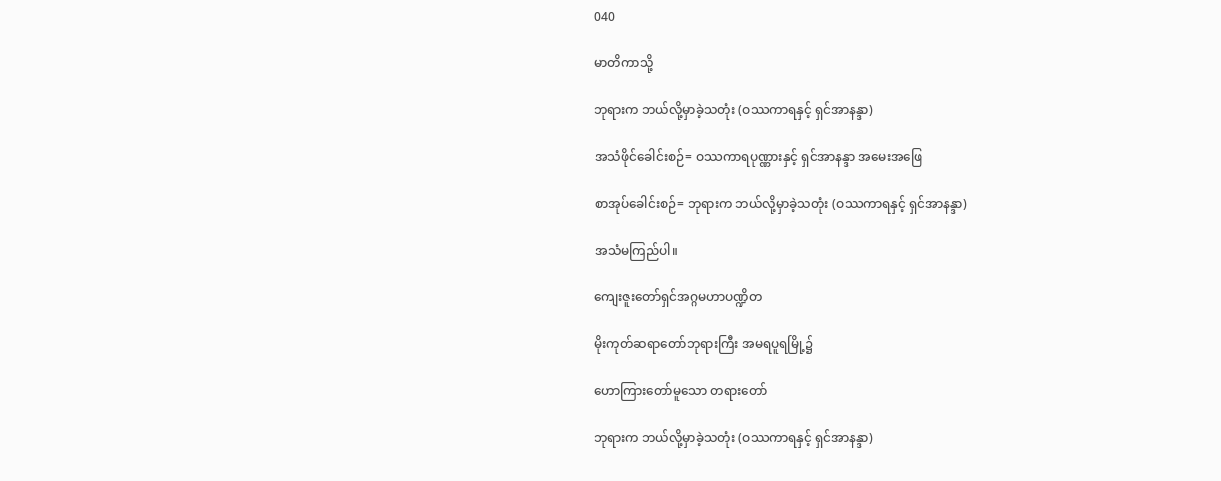040

မာတိကာသို့

ဘုရားက ဘယ်လို့မှာခဲ့သတုံး (ဝဿကာရနှင့် ရှင်အာနန္ဒာ)

အသံဖိုင်ခေါင်းစဉ်= ဝဿကာရပုဏ္ဏားနှင့် ရှင်အာနန္ဒာ အမေးအဖြေ

စာအုပ်ခေါင်းစဉ်= ဘုရားက ဘယ်လို့မှာခဲ့သတုံး (ဝဿကာရနှင့် ရှင်အာနန္ဒာ)

အသံမကြည်ပါ။

ကျေးဇူးတော်ရှင်အဂ္ဂမဟာပဏ္ဍိတ

မိုးကုတ်ဆရာတော်ဘုရားကြီး အမရပူရမြို့၌

ဟောကြားတော်မူသော တရားတော်

ဘုရားက ဘယ်လို့မှာခဲ့သတုံး (ဝဿကာရနှင့် ရှင်အာနန္ဒာ)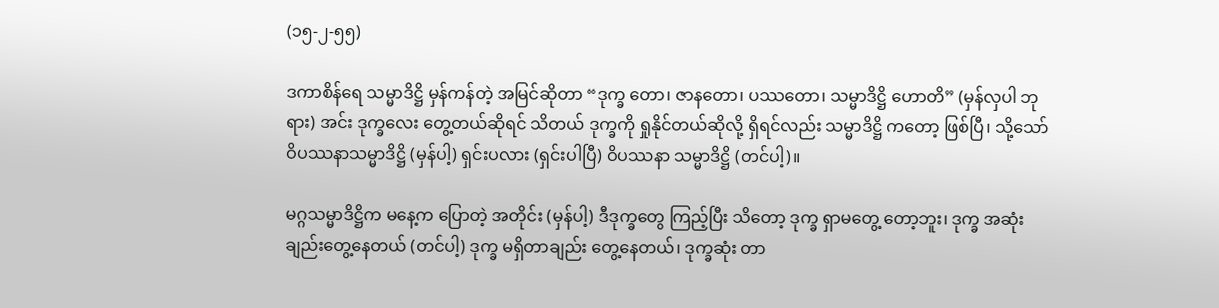(၁၅-၂-၅၅)

ဒကာစိန်ရေ သမ္မာဒိဋ္ဌိ မှန်ကန်တဲ့ အမြင်ဆိုတာ “ဒုက္ခ တော၊ ဇာနတော၊ ပဿတော၊ သမ္မာဒိဋ္ဌိ ဟောတိ” (မှန်လှပါ ဘုရား) အင်း ဒုက္ခလေး တွေ့တယ်ဆိုရင် သိတယ် ဒုက္ခကို ရှုနိုင်တယ်ဆိုလို့ ရှိရင်လည်း သမ္မာဒိဋ္ဌိ ကတော့ ဖြစ်ပြီ၊ သို့သော် ဝိပဿနာသမ္မာဒိဋ္ဌိ (မှန်ပါ့) ရှင်းပလား (ရှင်းပါပြီ) ဝိပဿနာ သမ္မာဒိဋ္ဌိ (တင်ပါ့)။

မဂ္ဂသမ္မာဒိဋ္ဌိက မနေ့က ပြောတဲ့ အတိုင်း (မှန်ပါ့) ဒီဒုက္ခတွေ ကြည့်ပြီး သိတော့ ဒုက္ခ ရှာမတွေ့ တော့ဘူး၊ ဒုက္ခ အဆုံး ချည်းတွေ့နေတယ် (တင်ပါ့) ဒုက္ခ မရှိတာချည်း တွေ့နေတယ်၊ ဒုက္ခဆုံး တာ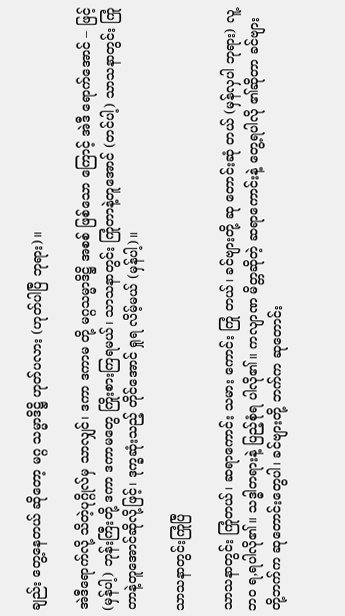ချည်း တွေ့နေတယ် ဆိုတော့ မဂ္ဂ သမ္မာဒိဋ္ဌိ ဟုတ်ပလား (ဟုတ်ပါပြီ ဘုရား)။

အဲဒီရောက်လို့ သိတဲ့ပုဂ္ဂိုလ်မှ သာလျှင်၊ ဒကာ ဒကာမ တို့ မဂ္ဂသမ္မာဒိဋ္ဌိ အစစ် ဖြစ်သော ကြောင့် အဲဒီ ရောက်အောင် – ဖြင့် (မှန်ပါ့) ဘုန်းကြီးတို့ ဒကာ ဒကာမတွေ ကြိုးစားကြရမယ်၊ သာသနာတွင်း ကြုံတာနဲ့တူအောင် (တင်ပါ့) သာသနာတွင်း ကြုံတာနဲ့တူအောင်ဆိုလို့ဖြင့်၊ ဒုက္ခဆုံးသည့် တိုင်အောင် ရှုရ လိမ့်မယ် (မှန်ပါ့)။

သာသနာတွင်းကြုံပြီ

သာသနာတွင်း ကြုံတယ်၊ ဆရာကောင်း သမား ကောင်း ကြုံ တယ်၊ ခင်ဗျားတို့ ဆု တောင်းဆုံ တယ် (မှန်လှပါ ဘုရား) လူ့ဘဝ ရ,ရပါလို၏။ သဒ္ဓါတရားနဲ့ ပြည့်စုံရ ပါလို၏။ ကလျာဏ မိတ္တဆိုတဲ့ ဆရာကောင်းနဲ့ တွေ့ရပါလို ၏ဆိုတာ ခင်ဗျားတို့ဘက်က ဆုတောင်းတွေပါ၊ ခင်ဗျားတို့ ဘက်က ဆုတောင်း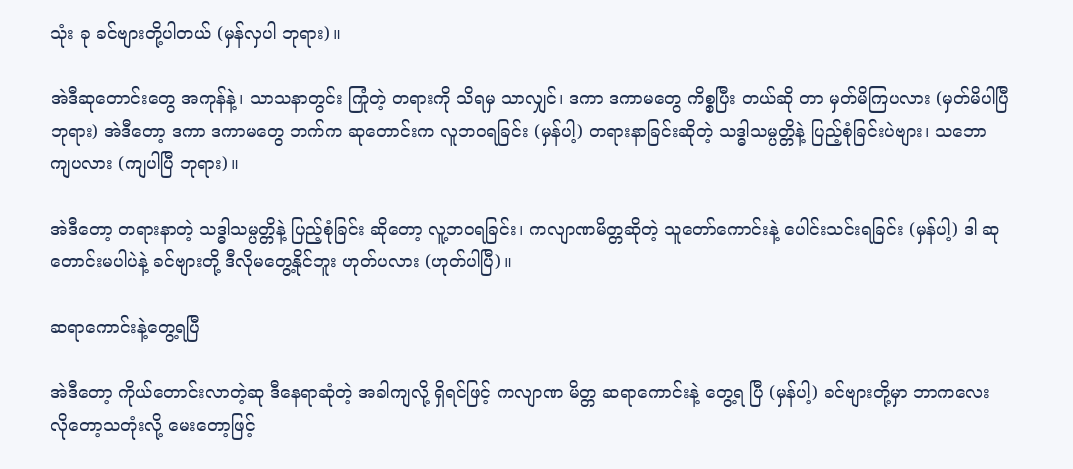သုံး ခု ခင်ဗျားတို့ပါတယ် (မှန်လှပါ ဘုရား)။

အဲဒီဆုတောင်းတွေ အကုန်နဲ့၊ သာသနာတွင်း ကြုံတဲ့ တရားကို သိရမှ သာလျှင်၊ ဒကာ ဒကာမတွေ ကိစ္စပြီး တယ်ဆို တာ မှတ်မိကြပလား (မှတ်မိပါပြီ ဘုရား) အဲဒီတော့ ဒကာ ဒကာမတွေ ဘက်က ဆုတောင်းက လူဘဝရခြင်း (မှန်ပါ့) တရားနာခြင်းဆိုတဲ့ သဒ္ဓါသမ္ပတ္တိနဲ့ ပြည့်စုံခြင်းပဲဗျား၊ သဘော ကျပလား (ကျပါပြီ ဘုရား)။

အဲဒီတော့ တရားနာတဲ့ သဒ္ဓါသမ္ပတ္တိနဲ့ ပြည့်စုံခြင်း ဆိုတော့ လူ့ဘဝရခြင်း၊ ကလျာဏမိတ္တဆိုတဲ့ သူတော်ကောင်းနဲ့ ပေါင်းသင်းရခြင်း (မှန်ပါ့) ဒါ ဆုတောင်းမပါပဲနဲ့ ခင်ဗျားတို့ ဒီလိုမတွေ့နိုင်ဘူး ဟုတ်ပလား (ဟုတ်ပါပြီ)။

ဆရာကောင်းနဲ့တွေ့ရပြီ

အဲဒီတော့ ကိုယ်တောင်းလာတဲ့ဆု ဒီနေရာဆုံတဲ့ အခါကျလို့ ရှိရင်ဖြင့် ကလျာဏ မိတ္တ ဆရာကောင်းနဲ့ တွေ့ရ ပြီ (မှန်ပါ့) ခင်ဗျားတို့မှာ ဘာကလေး လိုတော့သတုံးလို့ မေးတော့ဖြင့်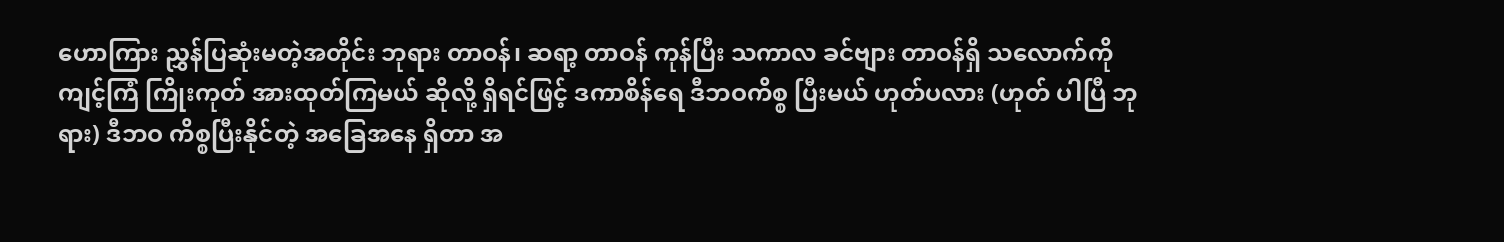ဟောကြား ညွှန်ပြဆုံးမတဲ့အတိုင်း ဘုရား တာဝန်၊ ဆရာ့ တာဝန် ကုန်ပြီး သကာလ ခင်ဗျား တာဝန်ရှိ သလောက်ကို ကျင့်ကြံ ကြိုးကုတ် အားထုတ်ကြမယ် ဆိုလို့ ရှိရင်ဖြင့် ဒကာစိန်ရေ ဒီဘဝကိစ္စ ပြီးမယ် ဟုတ်ပလား (ဟုတ် ပါပြီ ဘုရား) ဒီဘဝ ကိစ္စပြီးနိုင်တဲ့ အခြေအနေ ရှိတာ အ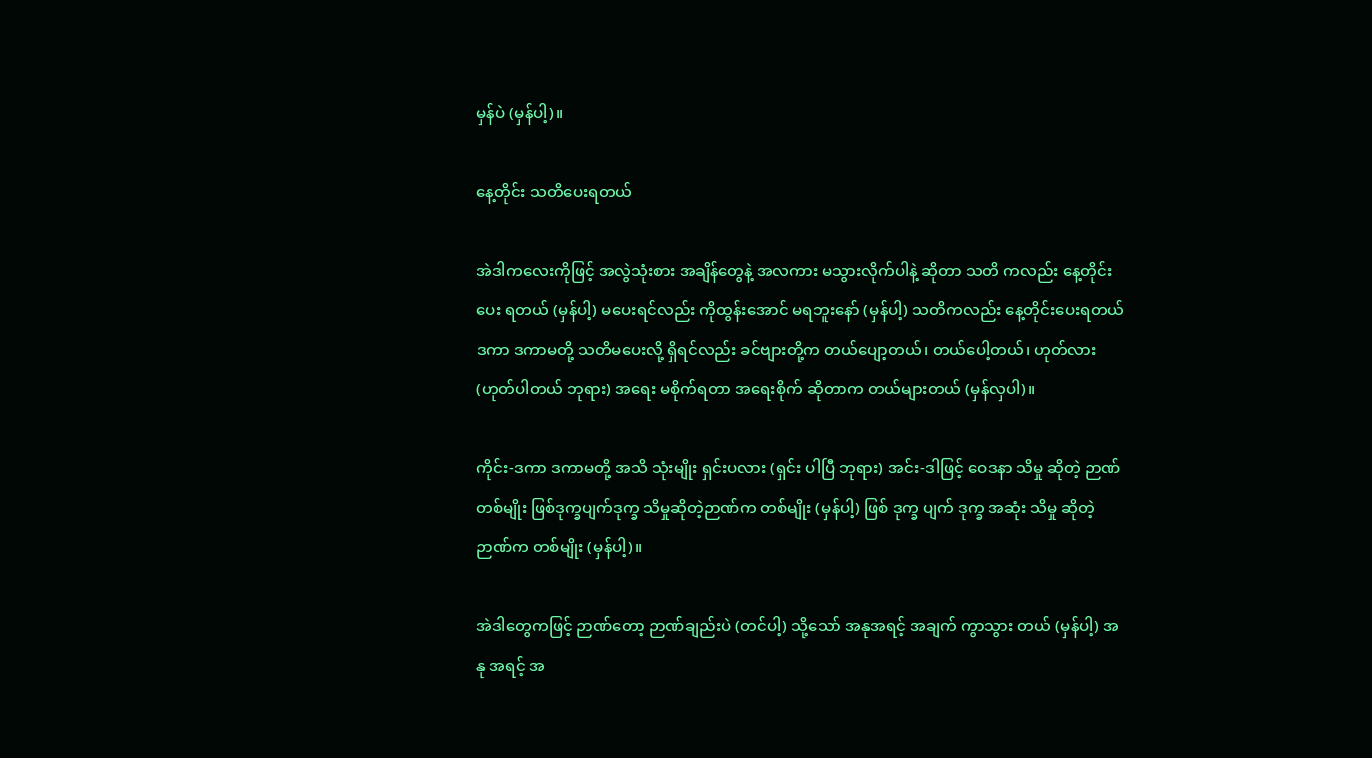မှန်ပဲ (မှန်ပါ့)။

နေ့တိုင်း သတိပေးရတယ်

အဲဒါကလေးကိုဖြင့် အလွဲသုံးစား အချိန်တွေနဲ့ အလကား မသွားလိုက်ပါနဲ့ ဆိုတာ သတိ ကလည်း နေ့တိုင်းပေး ရတယ် (မှန်ပါ့) မပေးရင်လည်း ကိုထွန်းအောင် မရဘူးနော် (မှန်ပါ့) သတိကလည်း နေ့တိုင်းပေးရတယ် ဒကာ ဒကာမတို့ သတိမပေးလို့ ရှိရင်လည်း ခင်ဗျားတို့က တယ်ပျော့တယ်၊ တယ်ပေါ့တယ်၊ ဟုတ်လား (ဟုတ်ပါတယ် ဘုရား) အရေး မစိုက်ရတာ အရေးစိုက် ဆိုတာက တယ်များတယ် (မှန်လှပါ)။

ကိုင်း-ဒကာ ဒကာမတို့ အသိ သုံးမျိုး ရှင်းပလား (ရှင်း ပါပြီ ဘုရား) အင်း-ဒါဖြင့် ဝေဒနာ သိမှု ဆိုတဲ့ ဉာဏ်တစ်မျိုး ဖြစ်ဒုက္ခပျက်ဒုက္ခ သိမှုဆိုတဲ့ဉာဏ်က တစ်မျိုး (မှန်ပါ့) ဖြစ် ဒုက္ခ ပျက် ဒုက္ခ အဆုံး သိမှု ဆိုတဲ့ဉာဏ်က တစ်မျိုး (မှန်ပါ့)။

အဲဒါတွေကဖြင့် ဉာဏ်တော့ ဉာဏ်ချည်းပဲ (တင်ပါ့) သို့သော် အနုအရင့် အချက် ကွာသွား တယ် (မှန်ပါ့) အနု အရင့် အ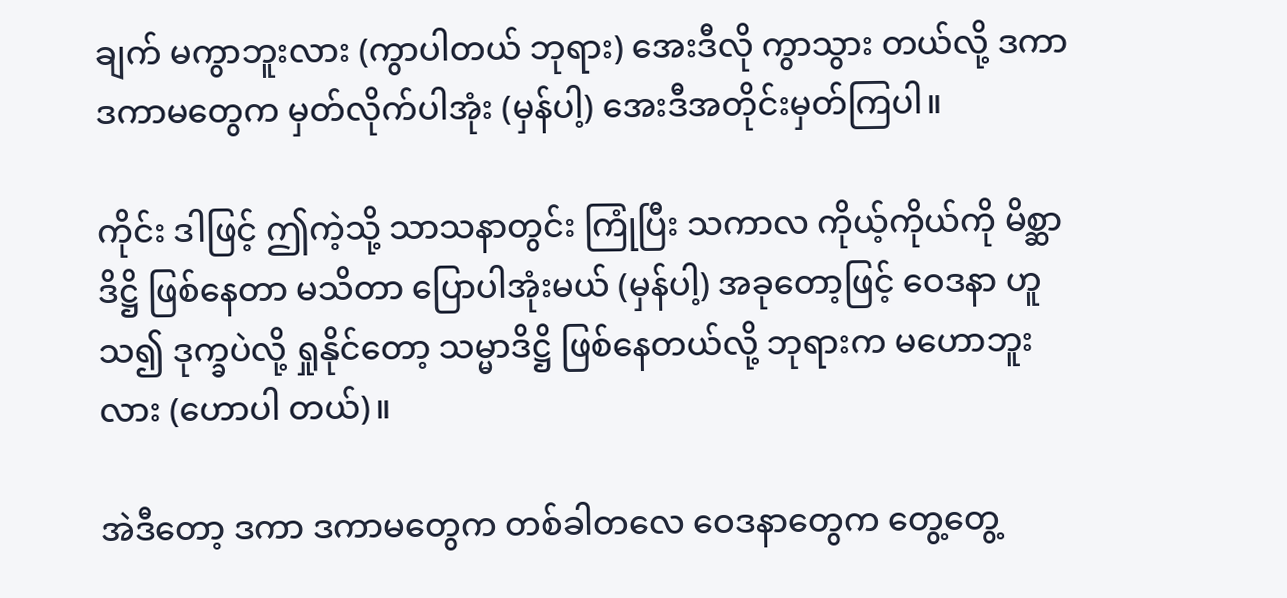ချက် မကွာဘူးလား (ကွာပါတယ် ဘုရား) အေးဒီလို ကွာသွား တယ်လို့ ဒကာ ဒကာမတွေက မှတ်လိုက်ပါအုံး (မှန်ပါ့) အေးဒီအတိုင်းမှတ်ကြပါ။

ကိုင်း ဒါဖြင့် ဤကဲ့သို့ သာသနာတွင်း ကြုံပြီး သကာလ ကိုယ့်ကိုယ်ကို မိစ္ဆာဒိဋ္ဌိ ဖြစ်နေတာ မသိတာ ပြောပါအုံးမယ် (မှန်ပါ့) အခုတော့ဖြင့် ဝေဒနာ ဟူသ၍ ဒုက္ခပဲလို့ ရှုနိုင်တော့ သမ္မာဒိဋ္ဌိ ဖြစ်နေတယ်လို့ ဘုရားက မဟောဘူးလား (ဟောပါ တယ်)။

အဲဒီတော့ ဒကာ ဒကာမတွေက တစ်ခါတလေ ဝေဒနာတွေက တွေ့တွေ့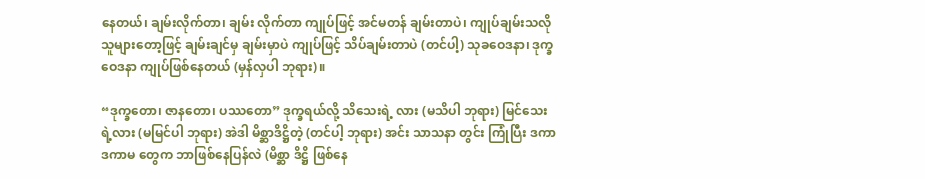နေတယ်၊ ချမ်းလိုက်တာ၊ ချမ်း လိုက်တာ ကျုပ်ဖြင့် အင်မတန် ချမ်းတာပဲ၊ ကျုပ်ချမ်းသလို သူများတော့ဖြင့် ချမ်းချင်မှ ချမ်းမှာပဲ ကျုပ်ဖြင့် သိပ်ချမ်းတာပဲ (တင်ပါ့) သုခဝေဒနာ၊ ဒုက္ခဝေဒနာ ကျုပ်ဖြစ်နေတယ် (မှန်လှပါ ဘုရား)။

“ဒုက္ခတော၊ ဇာနတော၊ ပဿတော” ဒုက္ခရယ်လို့ သိသေးရဲ့ လား (မသိပါ ဘုရား) မြင်သေးရဲ့လား (မမြင်ပါ ဘုရား) အဲဒါ မိစ္ဆာဒိဋ္ဌိတဲ့ (တင်ပါ့ ဘုရား) အင်း သာသနာ တွင်း ကြုံပြီး ဒကာ ဒကာမ တွေက ဘာဖြစ်နေပြန်လဲ (မိစ္ဆာ ဒိဋ္ဌိ ဖြစ်နေ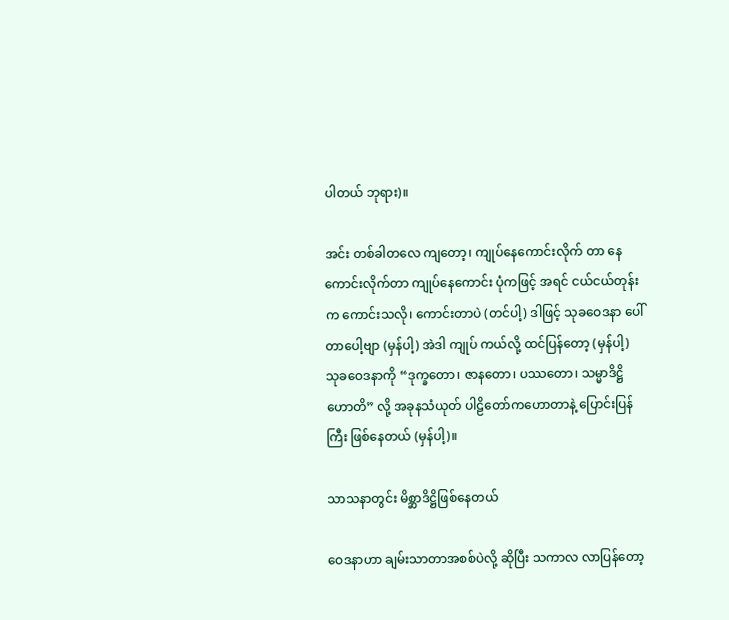ပါတယ် ဘုရား)။

အင်း တစ်ခါတလေ ကျတော့၊ ကျုပ်နေကောင်းလိုက် တာ နေကောင်းလိုက်တာ ကျုပ်နေကောင်း ပုံကဖြင့် အရင် ငယ်ငယ်တုန်းက ကောင်းသလို၊ ကောင်းတာပဲ (တင်ပါ့) ဒါဖြင့် သုခဝေဒနာ ပေါ်တာပေါ့ဗျာ (မှန်ပါ့) အဲဒါ ကျုပ် ကယ်လို့ ထင်ပြန်တော့ (မှန်ပါ့) သုခဝေဒနာကို “ဒုက္ခတော၊ ဇာနတော၊ ပဿတော၊ သမ္မာဒိဋ္ဌိ ဟောတိ” လို့ အခုနသံယုတ် ပါဠိတော်ကဟောတာနဲ့ ပြောင်းပြန်ကြီး ဖြစ်နေတယ် (မှန်ပါ့)။

သာသနာတွင်း မိစ္ဆာဒိဋ္ဌိဖြစ်နေတယ်

ဝေဒနာဟာ ချမ်းသာတာအစစ်ပဲလို့ ဆိုပြီး သကာလ လာပြန်တော့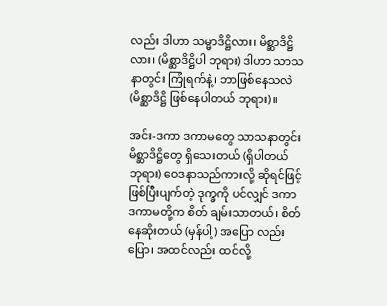လည်း ဒါဟာ သမ္မာဒိဋ္ဌိလား၊ မိစ္ဆာဒိဋ္ဌိလား၊ (မိစ္ဆာဒိဋ္ဌိပါ ဘုရား) ဒါဟာ သာသနာတွင်း ကြုံရက်နဲ့၊ ဘာဖြစ်နေသလဲ (မိစ္ဆာဒိဋ္ဌိ ဖြစ်နေပါတယ် ဘုရား)။

အင်း-ဒကာ ဒကာမတွေ သာသနာတွင်း မိစ္ဆာဒိဋ္ဌိတွေ ရှိသေးတယ် (ရှိပါတယ် ဘုရား) ဝေဒနာသည်ကားလို့ ဆိုရင်ဖြင့် ဖြစ်ပြီးပျက်တဲ့ ဒုက္ခကို ပင်လျှင် ဒကာ ဒကာမတို့က စိတ် ချမ်းသာတယ်၊ စိတ်နေဆိုးတယ် (မှန်ပါ့) အပြော လည်းပြော၊ အထင်လည်း ထင်လို့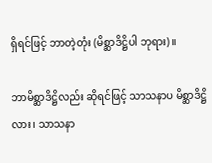ရှိရင်ဖြင့် ဘာတဲ့တုံး (မိစ္ဆာဒိဋ္ဌိပါ ဘုရား)။

ဘာမိစ္ဆာဒိဋ္ဌိလည်း ဆိုရင်ဖြင့် သာသနာပ မိစ္ဆာဒိဋ္ဌိ လား၊ သာသနာ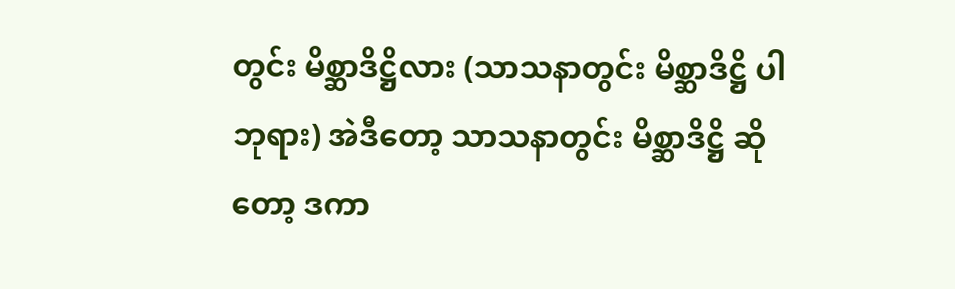တွင်း မိစ္ဆာဒိဋ္ဌိလား (သာသနာတွင်း မိစ္ဆာဒိဋ္ဌိ ပါ ဘုရား) အဲဒီတော့ သာသနာတွင်း မိစ္ဆာဒိဋ္ဌိ ဆိုတော့ ဒကာ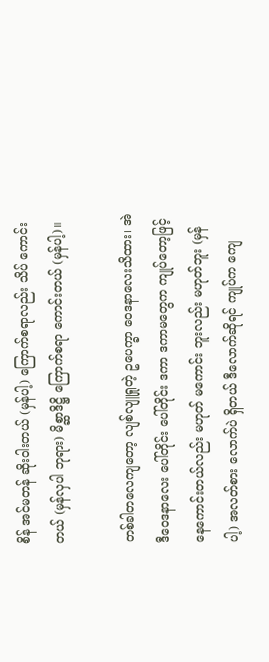စိန် အင်မတန် ဆိုးဝါးတယ် (မှန်ပါ့) ကြောက်စရာလည်း သိပ် ကောင်းတယ် (မှန်လှပါ ဘုရား) မိစ္ဆာဒိဋ္ဌိ ကြောက်စရာ ကောင်းတယ် (မှန်ပါ့)။

တစ်ခါတလေကျတော့ လျစ်လျူရှုတဲ့ ဥပေက္ခာ ဝေဒနာလေးသိထား၊ အဲဒီဝေဒနာလေး ပေါ်တိုင်း ပေါ်တိုင်း ဒကာ ဒကာမတွေက ကျုပ်တော့ဖြင့် နေကောင်းတယ်လည်း မဟုတ် မကောင်း ဘူးလည်း မဟုတ်ဘူး (မှန်ပါ့) အလတ်စား လောက်ပဲ ရှိတယ် ဒီလောက်ဆိုရင် ကျုပ်က ကျေ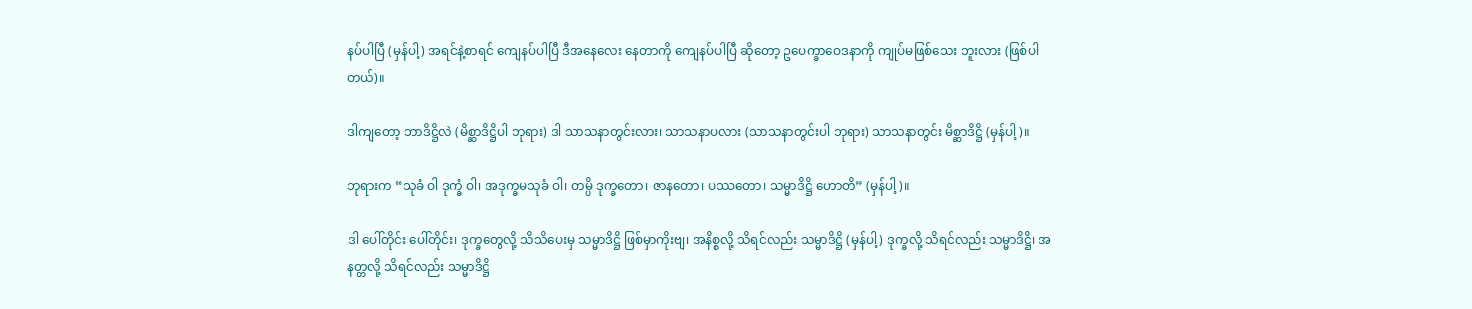နပ်ပါပြီ (မှန်ပါ့) အရင်နဲ့စာရင် ကျေနပ်ပါပြီ ဒီအနေလေး နေတာကို ကျေနပ်ပါပြီ ဆိုတော့ ဥပေက္ခာဝေဒနာကို ကျုပ်မဖြစ်သေး ဘူးလား (ဖြစ်ပါတယ်)။

ဒါကျတော့ ဘာဒိဋ္ဌိလဲ (မိစ္ဆာဒိဋ္ဌိပါ ဘုရား) ဒါ သာသနာတွင်းလား၊ သာသနာပလား (သာသနာတွင်းပါ ဘုရား) သာသနာတွင်း မိစ္ဆာဒိဋ္ဌိ (မှန်ပါ့)။

ဘုရားက “သုခံ ဝါ ဒုက္ခံ ဝါ၊ အဒုက္ခမသုခံ ဝါ၊ တမ္ပိ ဒုက္ခတော၊ ဇာနတော၊ ပဿတော၊ သမ္မာဒိဋ္ဌိ ဟောတိ” (မှန်ပါ့)။

ဒါ ပေါ်တိုင်း ပေါ်တိုင်း၊ ဒုက္ခတွေလို့ သိသိပေးမှ သမ္မာဒိဋ္ဌိ ဖြစ်မှာကိုးဗျ၊ အနိစ္စလို့ သိရင်လည်း သမ္မာဒိဋ္ဌိ (မှန်ပါ့) ဒုက္ခလို့ သိရင်လည်း သမ္မာဒိဋ္ဌိ၊ အနတ္တလို့ သိရင်လည်း သမ္မာဒိဋ္ဌိ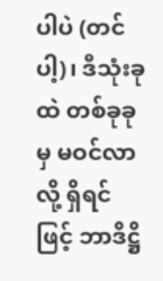ပါပဲ (တင်ပါ့)၊ ဒီသုံးခုထဲ တစ်ခုခုမှ မဝင်လာလို့ ရှိရင် ဖြင့် ဘာဒိဋ္ဌိ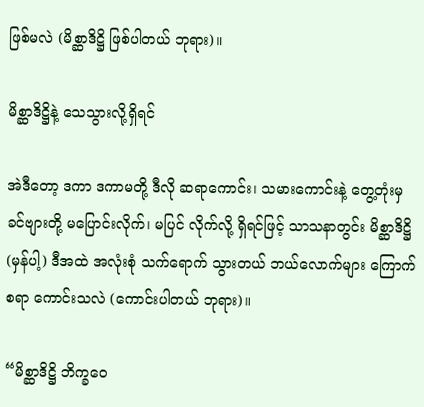ဖြစ်မလဲ (မိစ္ဆာဒိဋ္ဌိ ဖြစ်ပါတယ် ဘုရား)။

မိစ္ဆာဒိဋ္ဌိနဲ့ သေသွားလို့ရှိရင်

အဲဒီတော့ ဒကာ ဒကာမတို့ ဒီလို ဆရာကောင်း၊ သမားကောင်းနဲ့ တွေ့တုံးမှ ခင်ဗျားတို့ မပြောင်းလိုက်၊ မပြင် လိုက်လို့ ရှိရင်ဖြင့် သာသနာတွင်း မိစ္ဆာဒိဋ္ဌိ (မှန်ပါ့) ဒီအထဲ အလုံးစုံ သက်ရောက် သွားတယ် ဘယ်လောက်များ ကြောက်စရာ ကောင်းသလဲ (ကောင်းပါတယ် ဘုရား)။

“မိစ္ဆာဒိဋ္ဌိ ဘိက္ခဝေ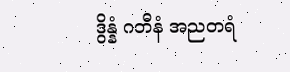ဒွိန္နံ ဂတီနံ အညတရံ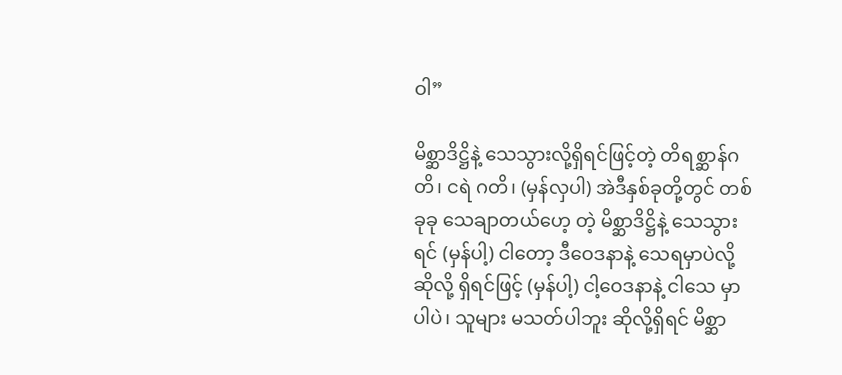ဝါ”

မိစ္ဆာဒိဋ္ဌိနဲ့ သေသွားလို့ရှိရင်ဖြင့်တဲ့ တိရစ္ဆာန်ဂတိ၊ ငရဲ ဂတိ၊ (မှန်လှပါ) အဲဒီနှစ်ခုတို့တွင် တစ်ခုခု သေချာတယ်ဟေ့ တဲ့ မိစ္ဆာဒိဋ္ဌိနဲ့ သေသွားရင် (မှန်ပါ့) ငါတော့ ဒီဝေဒနာနဲ့ သေရမှာပဲလို့ ဆိုလို့ ရှိရင်ဖြင့် (မှန်ပါ့) ငါ့ဝေဒနာနဲ့ ငါသေ မှာပါပဲ၊ သူများ မသတ်ပါဘူး ဆိုလို့ရှိရင် မိစ္ဆာ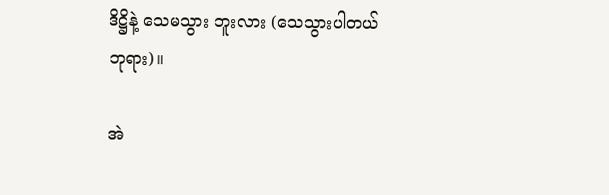ဒိဋ္ဌိနဲ့ သေမသွား ဘူးလား (သေသွားပါတယ် ဘုရား)။

အဲ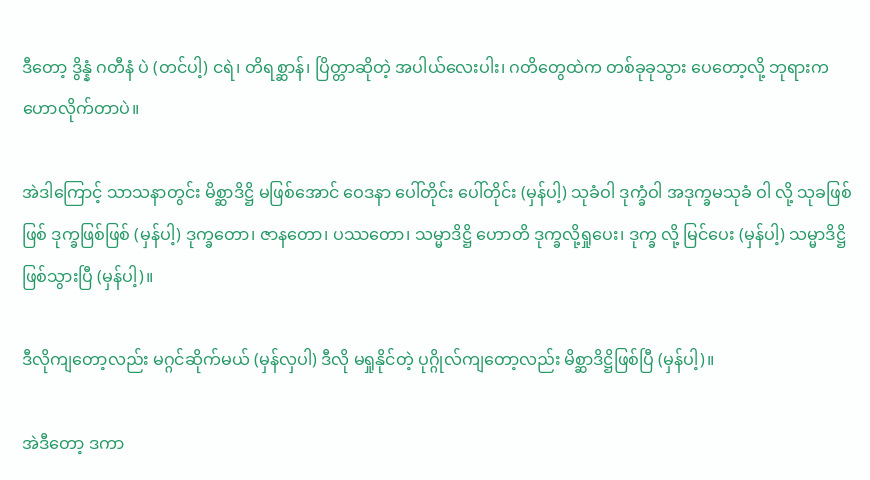ဒီတော့ ဒွိန္နံ ဂတီနံ ပဲ (တင်ပါ့) ငရဲ၊ တိရစ္ဆာန်၊ ပြိတ္တာဆိုတဲ့ အပါယ်လေးပါး၊ ဂတိတွေထဲက တစ်ခုခုသွား ပေတော့လို့ ဘုရားက ဟောလိုက်တာပဲ။

အဲဒါကြောင့် သာသနာတွင်း မိစ္ဆာဒိဋ္ဌိ မဖြစ်အောင် ဝေဒနာ ပေါ်တိုင်း ပေါ်တိုင်း (မှန်ပါ့) သုခံဝါ ဒုက္ခံဝါ အဒုက္ခမသုခံ ဝါ လို့ သုခဖြစ်ဖြစ် ဒုက္ခဖြစ်ဖြစ် (မှန်ပါ့) ဒုက္ခတော၊ ဇာနတော၊ ပဿတော၊ သမ္မာဒိဋ္ဌိ ဟောတိ ဒုက္ခလို့ရှုပေး၊ ဒုက္ခ လို့ မြင်ပေး (မှန်ပါ့) သမ္မာဒိဋ္ဌိဖြစ်သွားပြီ (မှန်ပါ့)။

ဒီလိုကျတော့လည်း မဂ္ဂင်ဆိုက်မယ် (မှန်လှပါ) ဒီလို မရှုနိုင်တဲ့ ပုဂ္ဂိုလ်ကျတော့လည်း မိစ္ဆာဒိဋ္ဌိဖြစ်ပြီ (မှန်ပါ့)။

အဲဒီတော့ ဒကာ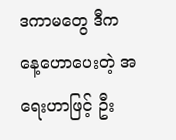ဒကာမတွေ ဒီကနေ့ဟောပေးတဲ့ အရေးဟာဖြင့် ဦး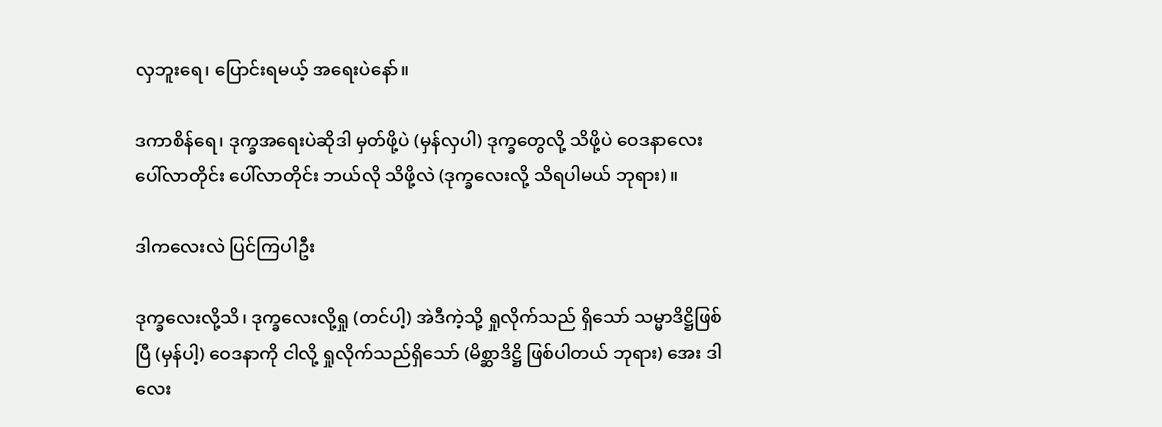လှဘူးရေ၊ ပြောင်းရမယ့် အရေးပဲနော်။

ဒကာစိန်ရေ၊ ဒုက္ခအရေးပဲဆိုဒါ မှတ်ဖို့ပဲ (မှန်လှပါ) ဒုက္ခတွေလို့ သိဖို့ပဲ ဝေဒနာလေး ပေါ်လာတိုင်း ပေါ်လာတိုင်း ဘယ်လို သိဖို့လဲ (ဒုက္ခလေးလို့ သိရပါမယ် ဘုရား)။

ဒါကလေးလဲ ပြင်ကြပါဦး

ဒုက္ခလေးလို့သိ၊ ဒုက္ခလေးလို့ရှု (တင်ပါ့) အဲဒီကဲ့သို့ ရှုလိုက်သည် ရှိသော် သမ္မာဒိဋ္ဌိဖြစ်ပြီ (မှန်ပါ့) ဝေဒနာကို ငါလို့ ရှုလိုက်သည်ရှိသော် (မိစ္ဆာဒိဋ္ဌိ ဖြစ်ပါတယ် ဘုရား) အေး ဒါလေး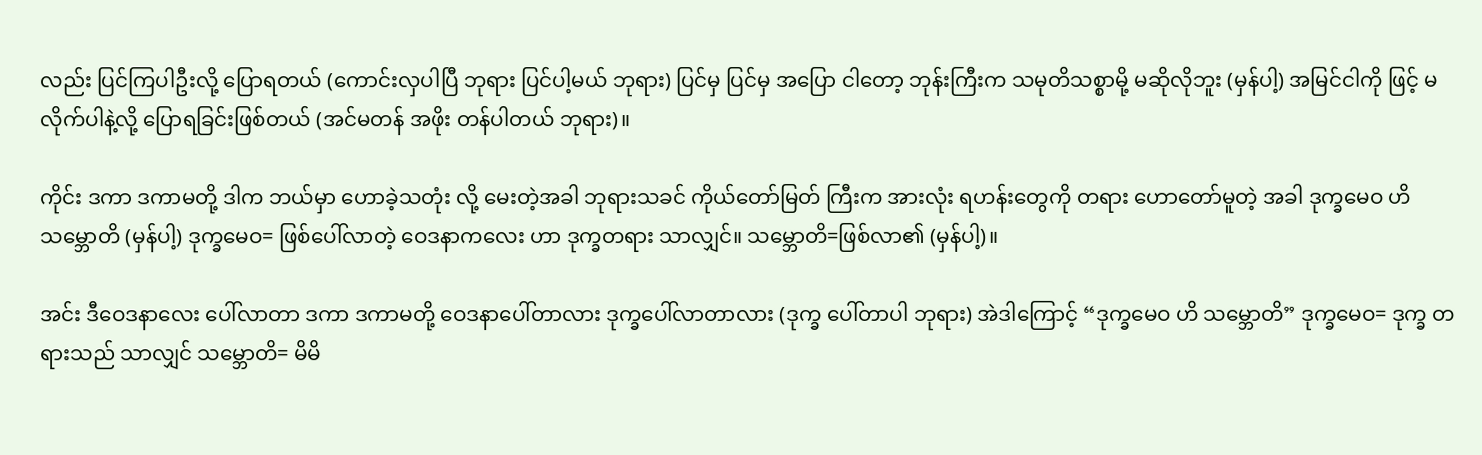လည်း ပြင်ကြပါဦးလို့ ပြောရတယ် (ကောင်းလှပါပြီ ဘုရား ပြင်ပါ့မယ် ဘုရား) ပြင်မှ ပြင်မှ အပြော ငါတော့ ဘုန်းကြီးက သမုတိသစ္စာမို့ မဆိုလိုဘူး (မှန်ပါ့) အမြင်ငါကို ဖြင့် မလိုက်ပါနဲ့လို့ ပြောရခြင်းဖြစ်တယ် (အင်မတန် အဖိုး တန်ပါတယ် ဘုရား)။

ကိုင်း ဒကာ ဒကာမတို့ ဒါက ဘယ်မှာ ဟောခဲ့သတုံး လို့ မေးတဲ့အခါ ဘုရားသခင် ကိုယ်တော်မြတ် ကြီးက အားလုံး ရဟန်းတွေကို တရား ဟောတော်မူတဲ့ အခါ ဒုက္ခမေဝ ဟိ သမ္ဘောတိ (မှန်ပါ့) ဒုက္ခမေဝ= ဖြစ်ပေါ်လာတဲ့ ဝေဒနာကလေး ဟာ ဒုက္ခတရား သာလျှင်။ သမ္ဘောတိ=ဖြစ်လာ၏ (မှန်ပါ့)။

အင်း ဒီဝေဒနာလေး ပေါ်လာတာ ဒကာ ဒကာမတို့ ဝေဒနာပေါ်တာလား ဒုက္ခပေါ်လာတာလား (ဒုက္ခ ပေါ်တာပါ ဘုရား) အဲဒါကြောင့် “ဒုက္ခမေဝ ဟိ သမ္ဘောတိ” ဒုက္ခမေဝ= ဒုက္ခ တရားသည် သာလျှင် သမ္ဘောတိ= မိမိ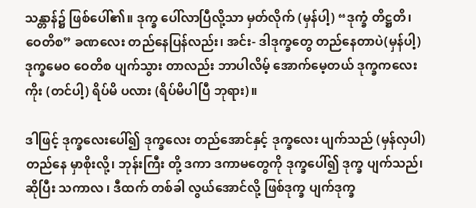သန္တာန်၌ ဖြစ်ပေါ်၏။ ဒုက္ခ ပေါ်လာပြီလို့သာ မှတ်လိုက် (မှန်ပါ့) “ဒုက္ခံ တိဋ္ဌတိ၊ ဝေတိစ” ခဏလေး တည်နေပြန်လည်း၊ အင်း- ဒါဒုက္ခတွေ တည်နေတာပဲ(မှန်ပါ့) ဒုက္ခမေဝ ဝေတိစ ပျက်သွား တာလည်း ဘာပါလိမ့် အောက်မေ့တယ် ဒုက္ခကလေးကိုး (တင်ပါ့) ရိပ်မိ ပလား (ရိပ်မိပါပြီ ဘုရား)။

ဒါဖြင့် ဒုက္ခလေးပေါ်၍ ဒုက္ခလေး တည်အောင်နှင့် ဒုက္ခလေး ပျက်သည် (မှန်လှပါ) တည်နေ မှာစိုးလို့၊ ဘုန်းကြီး တို့ ဒကာ ဒကာမတွေကို ဒုက္ခပေါ်၍ ဒုက္ခ ပျက်သည်၊ ဆိုပြီး သကာလ ၊ ဒီထက် တစ်ခါ လွယ်အောင်လို့ ဖြစ်ဒုက္ခ ပျက်ဒုက္ခ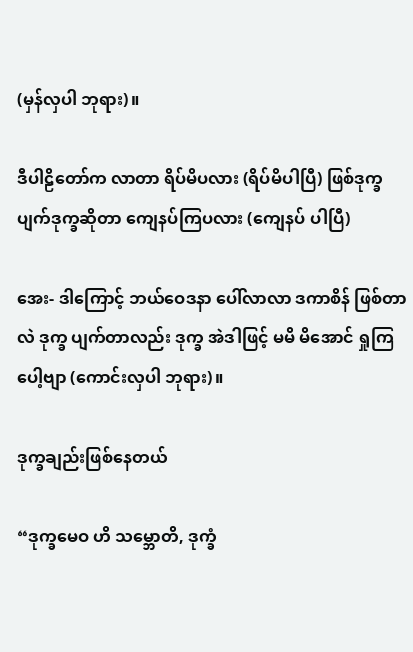(မှန်လှပါ ဘုရား)။

ဒီပါဠိတော်က လာတာ ရိပ်မိပလား (ရိပ်မိပါပြီ) ဖြစ်ဒုက္ခ ပျက်ဒုက္ခဆိုတာ ကျေနပ်ကြပလား (ကျေနပ် ပါပြီ)

အေး- ဒါကြောင့် ဘယ်ဝေဒနာ ပေါ်လာလာ ဒကာစိန် ဖြစ်တာလဲ ဒုက္ခ ပျက်တာလည်း ဒုက္ခ အဲဒါဖြင့် မမိ မိအောင် ရှုကြပေါ့ဗျာ (ကောင်းလှပါ ဘုရား)။

ဒုက္ခချည်းဖြစ်နေတယ်

“ဒုက္ခမေဝ ဟိ သမ္ဘောတိ, ဒုက္ခံ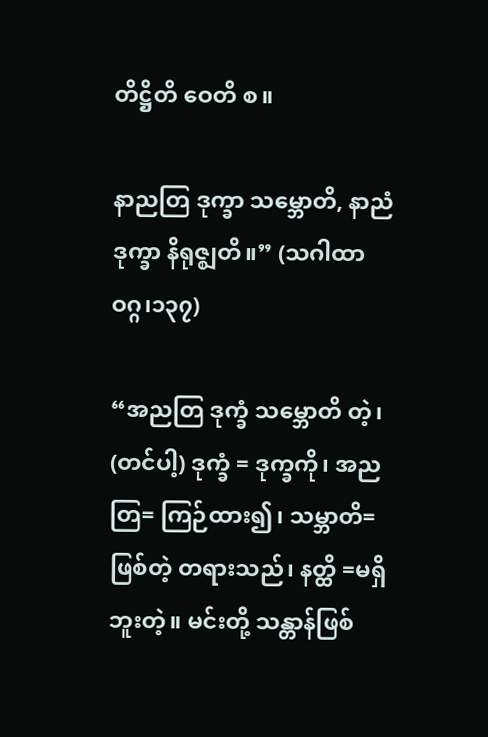တိဋ္ဌိတိ ဝေတိ စ။

နာညတြ ဒုက္ခာ သမ္ဘောတိ, နာညံ ဒုက္ခာ နိရုဇ္ဈတိ။” (သဂါထာဝဂ္ဂ၊၁၃၇)

“အညတြ ဒုက္ခံ သမ္ဘောတိ တဲ့၊ (တင်ပါ့) ဒုက္ခံ = ဒုက္ခကို၊ အညတြ= ကြဉ်ထား၍၊ သမ္ဘာတိ= ဖြစ်တဲ့ တရားသည်၊ နတ္ထိ =မရှိ ဘူးတဲ့။ မင်းတို့ သန္တာန်ဖြစ်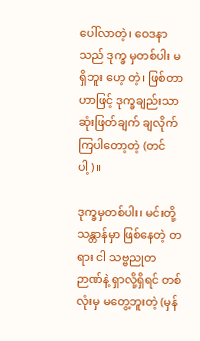ပေါ်လာတဲ့၊ ဝေဒနာသည် ဒုက္ခ မှတစ်ပါး မရှိဘူး ဟေ့ တဲ့၊ ဖြစ်တာဟာဖြင့် ဒုက္ခချည်းသာ ဆုံးဖြတ်ချက် ချလိုက်ကြပါတော့တဲ့ (တင်ပါ့)။

ဒုက္ခမှတစ်ပါး၊ မင်းတို့သန္တာန်မှာ ဖြစ်နေတဲ့ တရား ငါ သဗ္ဗညုတ ဉာဏ်နဲ့ ရှာလို့ရှိရင် တစ်လုံးမှ မတွေ့ဘူးတဲ့ (မှန်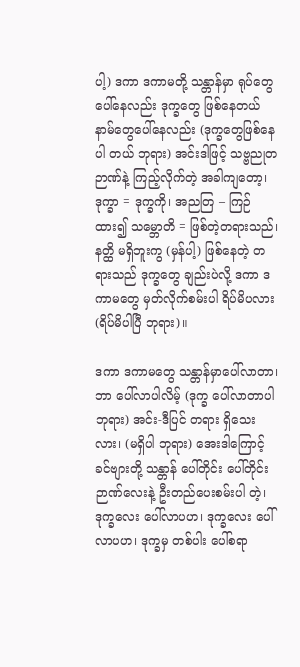ပါ့) ဒကာ ဒကာမတို့ သန္တာန်မှာ ရုပ်တွေပေါ်နေလည်း ဒုက္ခတွေ ဖြစ်နေတယ် နာမ်တွေပေါ်နေလည်း (ဒုက္ခတွေဖြစ်နေပါ တယ် ဘုရား) အင်းဒါဖြင့် သဗ္ဗညုတဉာဏ်နဲ့ ကြည့်လိုက်တဲ့ အခါကျတော့၊ ဒုက္ခာ = ဒုက္ခကို၊ အညတြ – ကြဉ်ထား၍ သမ္ဘောတိ = ဖြစ်တဲ့တရားသည်၊ နတ္ထိ မရှိဘူးကွ (မှန်ပါ့) ဖြစ်နေတဲ့ တရားသည် ဒုက္ခတွေ ချည်းပဲလို့ ဒကာ ဒကာမတွေ မှတ်လိုက်စမ်းပါ ရိပ်မိပလား (ရိပ်မိပါပြီ ဘုရား)။

ဒကာ ဒကာမတွေ သန္တာန်မှာပေါ်လာတာ၊ ဘာ ပေါ်လာပါလိမ့် (ဒုက္ခ ပေါ်လာတာပါ ဘုရား) အင်း-ဒီပြင် တရား ရှိသေးလား၊ (မရှိပါ ဘုရား) အေးဒါကြောင့် ခင်ဗျားတို့ သန္တာန် ပေါ်တိုင်း ပေါ်တိုင်း ဉာဏ်လေးနဲ့ ဦးတည်ပေးစမ်းပါ တဲ့၊ ဒုက္ခလေး ပေါ်လာပဟ၊ ဒုက္ခလေး ပေါ်လာပဟ၊ ဒုက္ခမှ တစ်ပါး ပေါ်စရာ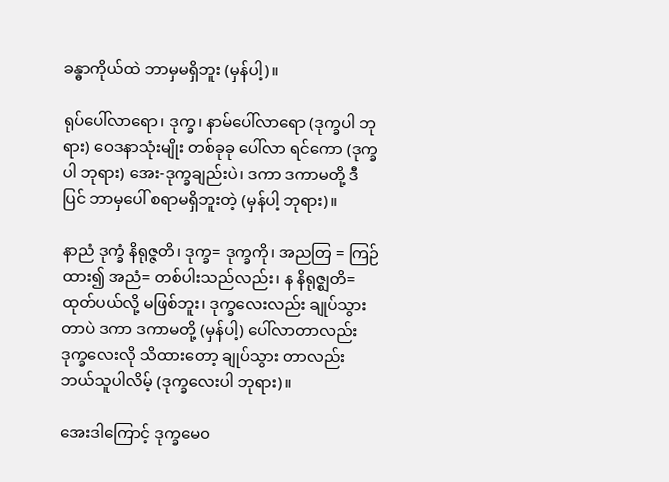ခန္ဓာကိုယ်ထဲ ဘာမှမရှိဘူး (မှန်ပါ့)။

ရုပ်ပေါ်လာရော၊ ဒုက္ခ၊ နာမ်ပေါ်လာရော (ဒုက္ခပါ ဘုရား) ဝေဒနာသုံးမျိုး တစ်ခုခု ပေါ်လာ ရင်ကော (ဒုက္ခပါ ဘုရား) အေး-ဒုက္ခချည်းပဲ၊ ဒကာ ဒကာမတို့ ဒီပြင် ဘာမှပေါ် စရာမရှိဘူးတဲ့ (မှန်ပါ့ ဘုရား)။

နာညံ ဒုက္ခံ နိရုဇ္ဇတိ၊ ဒုက္ခ= ဒုက္ခကို၊ အညတြ = ကြဉ်ထား၍ အညံ= တစ်ပါးသည်လည်း၊ န နိရုဇ္ဈတိ= ထုတ်ပယ်လို့ မဖြစ်ဘူး၊ ဒုက္ခလေးလည်း ချုပ်သွားတာပဲ ဒကာ ဒကာမတို့ (မှန်ပါ့) ပေါ်လာတာလည်း ဒုက္ခလေးလို သိထားတော့ ချုပ်သွား တာလည်း ဘယ်သူပါလိမ့် (ဒုက္ခလေးပါ ဘုရား)။

အေးဒါကြောင့် ဒုက္ခမေ၀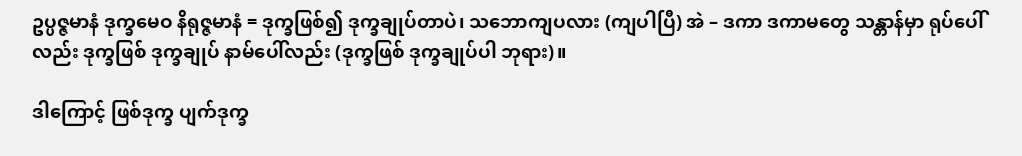ဥပ္ပဇ္ဇမာနံ ဒုက္ခမေဝ နိရုဇ္ဇမာနံ = ဒုက္ခဖြစ်၍ ဒုက္ခချုပ်တာပဲ၊ သဘောကျပလား (ကျပါပြီ) အဲ – ဒကာ ဒကာမတွေ သန္တာန်မှာ ရုပ်ပေါ်လည်း ဒုက္ခဖြစ် ဒုက္ခချုပ် နာမ်ပေါ်လည်း (ဒုက္ခဖြစ် ဒုက္ခချုပ်ပါ ဘုရား)။

ဒါကြောင့် ဖြစ်ဒုက္ခ ပျက်ဒုက္ခ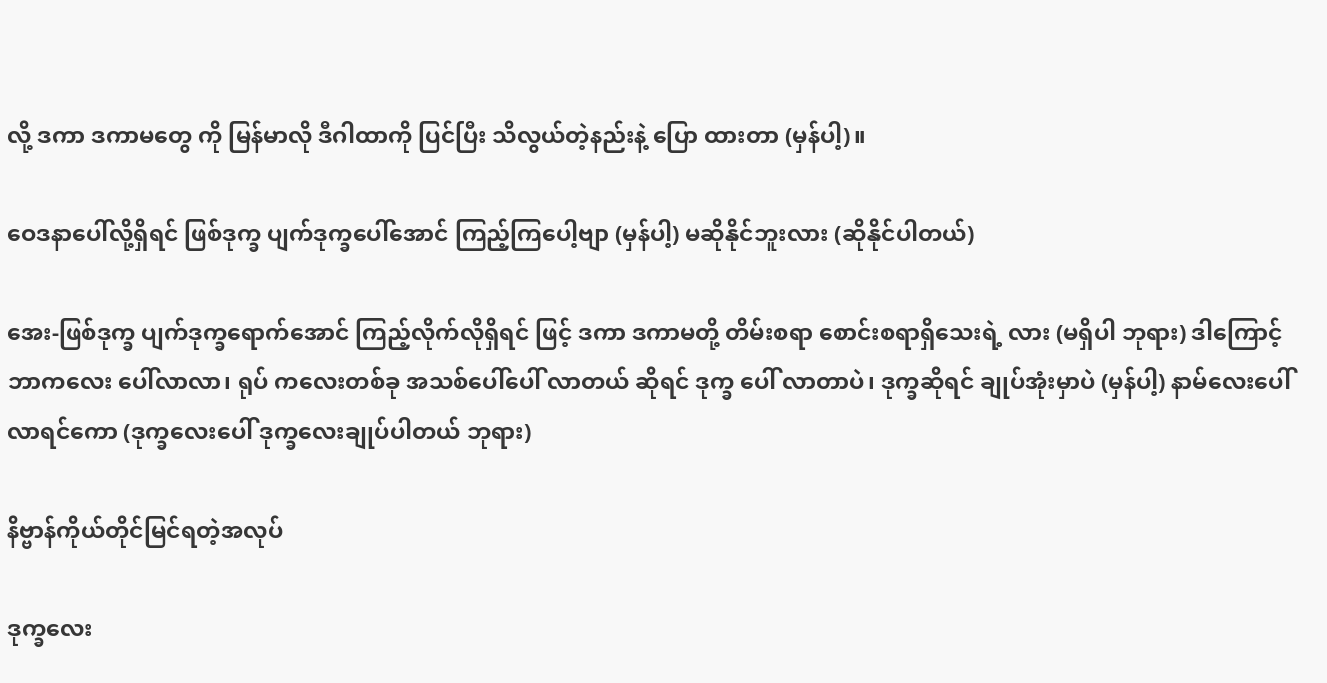လို့ ဒကာ ဒကာမတွေ ကို မြန်မာလို ဒီဂါထာကို ပြင်ပြီး သိလွယ်တဲ့နည်းနဲ့ ပြော ထားတာ (မှန်ပါ့)။

ဝေဒနာပေါ်လို့ရှိရင် ဖြစ်ဒုက္ခ ပျက်ဒုက္ခပေါ်အောင် ကြည့်ကြပေါ့ဗျာ (မှန်ပါ့) မဆိုနိုင်ဘူးလား (ဆိုနိုင်ပါတယ်)

အေး-ဖြစ်ဒုက္ခ ပျက်ဒုက္ခရောက်အောင် ကြည့်လိုက်လိုရှိရင် ဖြင့် ဒကာ ဒကာမတို့ တိမ်းစရာ စောင်းစရာရှိသေးရဲ့ လား (မရှိပါ ဘုရား) ဒါကြောင့် ဘာကလေး ပေါ်လာလာ၊ ရုပ် ကလေးတစ်ခု အသစ်ပေါ်ပေါ် လာတယ် ဆိုရင် ဒုက္ခ ပေါ် လာတာပဲ၊ ဒုက္ခဆိုရင် ချုပ်အုံးမှာပဲ (မှန်ပါ့) နာမ်လေးပေါ် လာရင်ကော (ဒုက္ခလေးပေါ် ဒုက္ခလေးချုပ်ပါတယ် ဘုရား)

နိဗ္ဗာန်ကိုယ်တိုင်မြင်ရတဲ့အလုပ်

ဒုက္ခလေး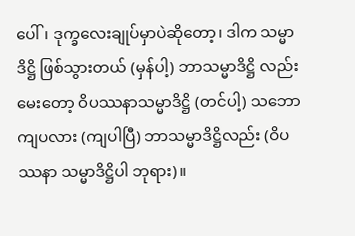ပေါ်၊ ဒုက္ခလေးချုပ်မှာပဲဆိုတော့၊ ဒါက သမ္မာဒိဋ္ဌိ ဖြစ်သွားတယ် (မှန်ပါ့) ဘာသမ္မာဒိဋ္ဌိ လည်း မေးတော့ ဝိပဿနာသမ္မာဒိဋ္ဌိ (တင်ပါ့) သဘောကျပလား (ကျပါပြီ) ဘာသမ္မာဒိဋ္ဌိလည်း (ဝိပဿနာ သမ္မာဒိဋ္ဌိပါ ဘုရား)။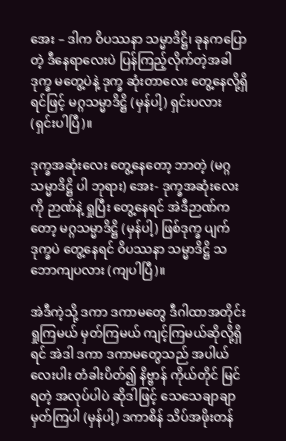အေး – ဒါက ဝိပဿနာ သမ္မာဒိဋ္ဌိ၊ ခုနကပြောတဲ့ ဒီနေရာလေးပဲ ပြန်ကြည့်လိုက်တဲ့အခါ ဒုက္ခ မတွေ့ပဲနဲ့ ဒုက္ခ ဆုံးတာလေး တွေ့နေလို့ရှိရင်ဖြင့် မဂ္ဂသမ္မာဒိဋ္ဌိ (မှန်ပါ့) ရှင်းပလား (ရှင်းပါပြီ)။

ဒုက္ခအဆုံးလေး တွေ့နေတော့ ဘာတဲ့ (မဂ္ဂသမ္မာဒိဋ္ဌိ ပါ ဘုရား) အေး- ဒုက္ခအဆုံးလေးကို ဉာဏ်နဲ့ ရှုပြီး တွေ့နေရင် အဲဒီဉာဏ်ကတော့ မဂ္ဂသမ္မာဒိဋ္ဌိ (မှန်ပါ့) ဖြစ်ဒုက္ခ ပျက်ဒုက္ခပဲ တွေ့နေရင် ဝိပဿနာ သမ္မာဒိဋ္ဌိ သဘောကျပလား (ကျပါပြီ)။

အဲဒီကဲ့သို့ ဒကာ ဒကာမတွေ ဒီဂါထာအတိုင်း ရှုကြမယ် မှတ်ကြမယ် ကျင့်ကြမယ်ဆိုလို့ရှိရင် အဲဒါ ဒကာ ဒကာမတွေသည် အပါယ်လေးပါး တံခါးပိတ်၍ နိဗ္ဗာန် ကိုယ်တိုင် မြင်ရတဲ့ အလုပ်ပါပဲ ဆိုဒါဖြင့် သေသေချာချာ မှတ်ကြပါ (မှန်ပါ့) ဒကာစိန် သိပ်အဖိုးတန်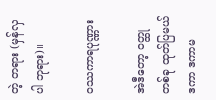တဲ့ တရား (မှန်လှပါ ဘုရား)။

ဝဿကာရပုဏ္ဏား

အဲဒီတော့ ဝတ္ထုတစ်ခု ထုတ်ပြမယ် ဒကာ ဒကာမ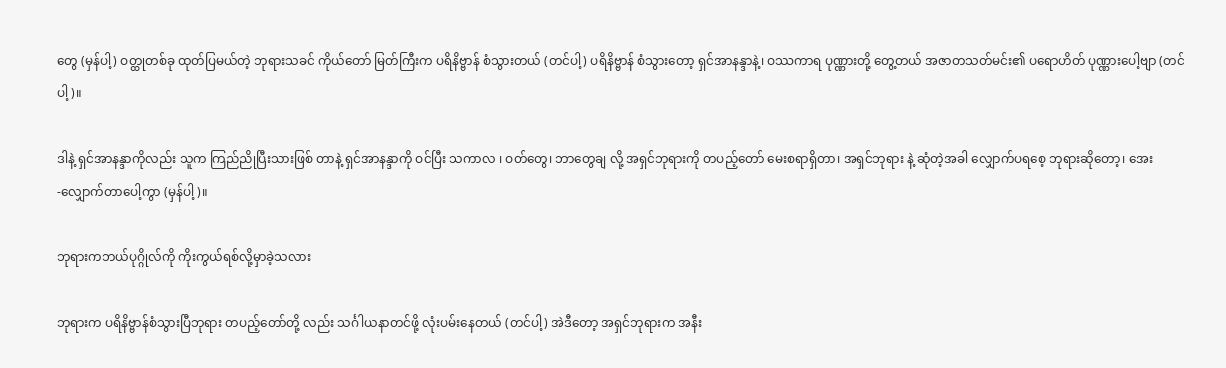တွေ (မှန်ပါ့) ဝတ္ထုတစ်ခု ထုတ်ပြမယ်တဲ့ ဘုရားသခင် ကိုယ်တော် မြတ်ကြီးက ပရိနိဗ္ဗာန် စံသွားတယ် (တင်ပါ့) ပရိနိဗ္ဗာန် စံသွားတော့ ရှင်အာနန္ဒာနဲ့၊ ဝဿကာရ ပုဏ္ဏားတို့ တွေ့တယ် အဇာတသတ်မင်း၏ ပရောဟိတ် ပုဏ္ဏားပေါ့ဗျာ (တင်ပါ့)။

ဒါနဲ့ ရှင်အာနန္ဒာကိုလည်း သူက ကြည်ညိုပြီးသားဖြစ် တာနဲ့ ရှင်အာနန္ဒာကို ဝင်ပြီး သကာလ ၊ ဝတ်တွေ၊ ဘာတွေချ လို့ အရှင်ဘုရားကို တပည့်တော် မေးစရာရှိတာ၊ အရှင်ဘုရား နဲ့ ဆုံတဲ့အခါ လျှောက်ပရစေ့ ဘုရားဆိုတော့၊ အေး -လျှောက်တာပေါ့ကွာ (မှန်ပါ့)။

ဘုရားကဘယ်ပုဂ္ဂိုလ်ကို ကိုးကွယ်ရစ်လို့မှာခဲ့သလား

ဘုရားက ပရိနိဗ္ဗာန်စံသွားပြီဘုရား တပည့်တော်တို့ လည်း သင်္ဂါယနာတင်ဖို့ လုံးပမ်းနေတယ် (တင်ပါ့) အဲဒီတော့ အရှင်ဘုရားက အနီး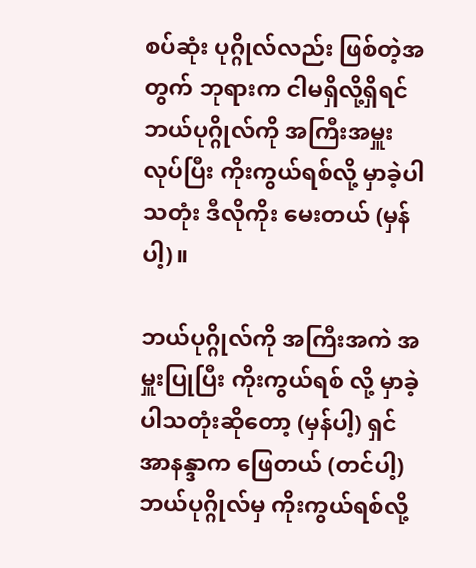စပ်ဆုံး ပုဂ္ဂိုလ်လည်း ဖြစ်တဲ့အတွက် ဘုရားက ငါမရှိလို့ရှိရင် ဘယ်ပုဂ္ဂိုလ်ကို အကြီးအမှူး လုပ်ပြီး ကိုးကွယ်ရစ်လို့ မှာခဲ့ပါသတုံး ဒီလိုကိုး မေးတယ် (မှန်ပါ့)။

ဘယ်ပုဂ္ဂိုလ်ကို အကြီးအကဲ အမှူးပြုပြီး ကိုးကွယ်ရစ် လို့ မှာခဲ့ပါသတုံးဆိုတော့ (မှန်ပါ့) ရှင်အာနန္ဒာက ဖြေတယ် (တင်ပါ့) ဘယ်ပုဂ္ဂိုလ်မှ ကိုးကွယ်ရစ်လို့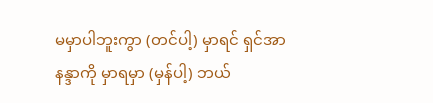မမှာပါဘူးကွာ (တင်ပါ့) မှာရင် ရှင်အာနန္ဒာကို မှာရမှာ (မှန်ပါ့) ဘယ်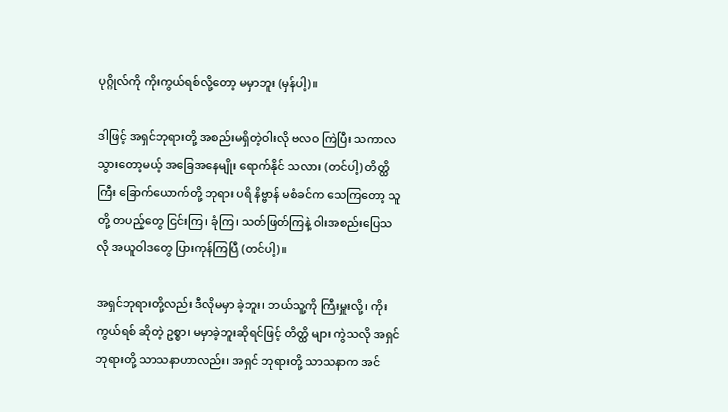ပုဂ္ဂိုလ်ကို ကိုးကွယ်ရစ်လို့တော့ မမှာဘူး (မှန်ပါ့)။

ဒါဖြင့် အရှင်ဘုရားတို့ အစည်းမရှိတဲ့ဝါးလို ဗလဝ ကြဲပြီး သကာလ သွားတော့မယ့် အခြေအနေမျိုး ရောက်နိုင် သလား (တင်ပါ့) တိတ္ထိကြီး ခြောက်ယောက်တို့ ဘုရား ပရိ နိဗ္ဗာန် မစံခင်က သေကြတော့ သူတို့ တပည့်တွေ ငြင်းကြ၊ ခုံကြ၊ သတ်ဖြတ်ကြနဲ့ ဝါးအစည်းပြေသလို အယူဝါဒတွေ ပြားကုန်ကြပြီ (တင်ပါ့)။

အရှင်ဘုရားတို့လည်း ဒီလိုမမှာ ခဲ့ဘူး၊ ဘယ်သူ့ကို ကြီးမှူးလို့၊ ကိုးကွယ်ရစ် ဆိုတဲ့ ဥစ္စာ၊ မမှာခဲ့ဘူးဆိုရင်ဖြင့် တိတ္ထိ များ ကွဲသလို အရှင်ဘုရားတို့ သာသနာဟာလည်း၊ အရှင် ဘုရားတို့ သာသနာက အင်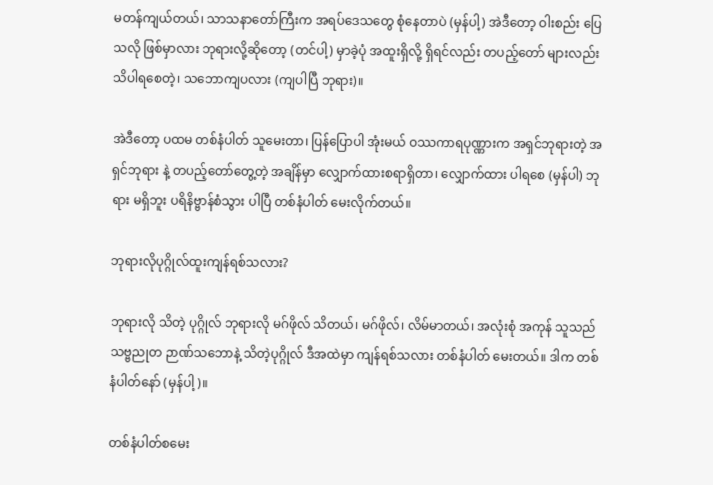မတန်ကျယ်တယ်၊ သာသနာတော်ကြီးက အရပ်ဒေသတွေ စုံနေတာပဲ (မှန်ပါ့) အဲဒီတော့ ဝါးစည်း ပြေသလို ဖြစ်မှာလား ဘုရားလို့ဆိုတော့ (တင်ပါ့) မှာခဲ့ပုံ အထူးရှိလို့ ရှိရင်လည်း တပည့်တော် များလည်း သိပါရစေတဲ့၊ သဘောကျပလား (ကျပါပြီ ဘုရား)။

အဲဒီတော့ ပထမ တစ်နံပါတ် သူမေးတာ၊ ပြန်ပြောပါ အုံးမယ် ဝဿကာရပုဏ္ဏားက အရှင်ဘုရားတဲ့ အရှင်ဘုရား နဲ့ တပည့်တော်တွေ့တဲ့ အချိန်မှာ လျှောက်ထားစရာရှိတာ၊ လျှောက်ထား ပါရစေ (မှန်ပါ) ဘုရား မရှိဘူး ပရိနိဗ္ဗာန်စံသွား ပါပြီ တစ်နံပါတ် မေးလိုက်တယ်။

ဘုရားလိုပုဂ္ဂိုလ်ထူးကျန်ရစ်သလား?

ဘုရားလို သိတဲ့ ပုဂ္ဂိုလ် ဘုရားလို မဂ်ဖိုလ် သိတယ်၊ မဂ်ဖိုလ်၊ လိမ်မာတယ်၊ အလုံးစုံ အကုန် သူသည် သဗ္ဗညုတ ဉာဏ်သဘောနဲ့ သိတဲ့ပုဂ္ဂိုလ် ဒီအထဲမှာ ကျန်ရစ်သလား တစ်နံပါတ် မေးတယ်။ ဒါက တစ်နံပါတ်နော် (မှန်ပါ့)။

တစ်နံပါတ်စမေး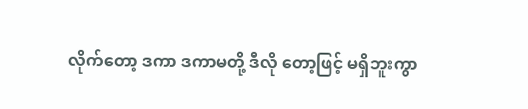လိုက်တော့ ဒကာ ဒကာမတို့ ဒီလို တော့ဖြင့် မရှိဘူးကွာ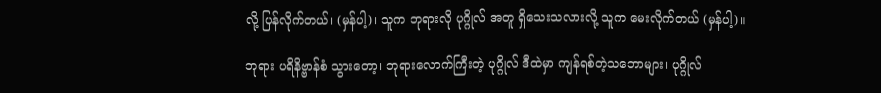လို့ ပြန်လိုက်တယ်၊ (မှန်ပါ့)၊ သူက ဘုရားလို ပုဂ္ဂိုလ် အတူ ရှိသေးသလားလို့ သူက မေးလိုက်တယ် (မှန်ပါ့)။

ဘုရား ပရိနိဗ္ဗာန်စံ သွားတော့၊ ဘုရားလောက်ကြီးတဲ့ ပုဂ္ဂိုလ် ဒီထဲမှာ ကျန်ရစ်တဲ့သဘောများ၊ ပုဂ္ဂိုလ်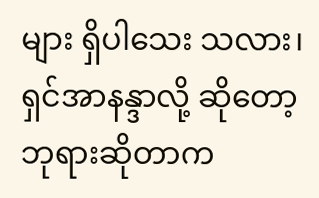များ ရှိပါသေး သလား၊ ရှင်အာနန္ဒာလို့ ဆိုတော့ ဘုရားဆိုတာက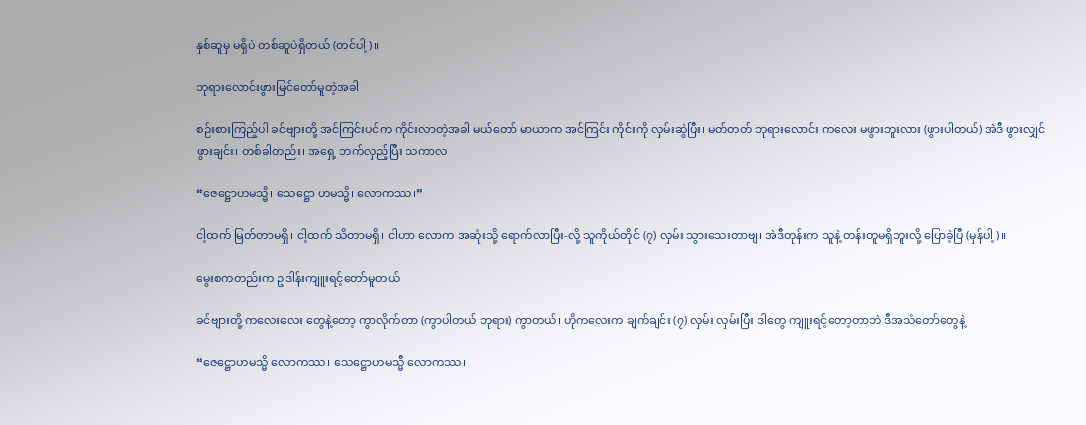နှစ်ဆူမှ မရှိပဲ တစ်ဆူပဲရှိတယ် (တင်ပါ့)။

ဘုရားလောင်းဖွားမြင်တော်မူတဲ့အခါ

စဉ်းစားကြည့်ပါ ခင်ဗျားတို့ အင်ကြင်းပင်က ကိုင်းလာတဲ့အခါ မယ်တော် မာယာက အင်ကြင်း ကိုင်းကို လှမ်းဆွဲပြီး၊ မတ်တတ် ဘုရားလောင်း ကလေး မဖွားဘူးလား (ဖွားပါတယ်) အဲဒီ ဖွားလျှင် ဖွားချင်း၊ တစ်ခါတည်း၊ အရှေ့ ဘက်လှည့်ပြီး သကာလ

“ဇေဋ္ဌောဟမသ္မိ၊ သေဋ္ဌော ဟမသ္မိ၊ လောကဿ၊”

ငါ့ထက် မြတ်တာမရှိ၊ ငါ့ထက် သိတာမရှိ၊ ငါဟာ လောက အဆုံးသို့ ရောက်လာပြီး-လို့ သူကိုယ်တိုင် (၇) လှမ်း သွားသေးတာဗျ၊ အဲဒီတုန်းက သူနဲ့ တန်းတူမရှိဘူးလို့ ပြောခဲ့ပြီ (မှန်ပါ့)။

မွေးစကတည်းက ဥဒါန်းကျူးရင့်တော်မူတယ်

ခင်ဗျားတို့ ကလေးလေး တွေနဲ့တော့ ကွာလိုက်တာ (ကွာပါတယ် ဘုရား) ကွာတယ်၊ ဟိုကလေးက ချက်ချင်း (၇) လှမ်း လှမ်းပြီး ဒါတွေ ကျူးရင့်တော့တာဘဲ ဒီအသံတော်တွေနဲ့

“ဇေဋ္ဌောဟမသ္မိ လောကဿ၊ သေဋ္ဌောဟမသ္မီ လောကဿ၊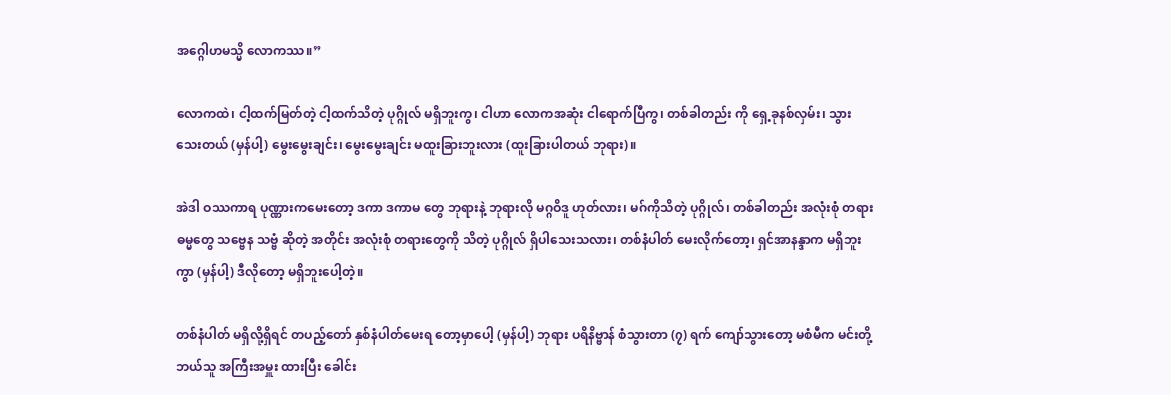အဂ္ဂေါဟမသ္မိ လောကဿ။”

လောကထဲ၊ ငါ့ထက်မြတ်တဲ့ ငါ့ထက်သိတဲ့ ပုဂ္ဂိုလ် မရှိဘူးကွ၊ ငါဟာ လောကအဆုံး ငါရောက်ပြီကွ၊ တစ်ခါတည်း ကို ရှေ့ခုနစ်လှမ်း၊ သွားသေးတယ် (မှန်ပါ့) မွေးမွေးချင်း၊ မွေးမွေးချင်း မထူးခြားဘူးလား (ထူးခြားပါတယ် ဘုရား)။

အဲဒါ ဝဿကာရ ပုဏ္ဏားကမေးတော့ ဒကာ ဒကာမ တွေ ဘုရားနဲ့ ဘုရားလို မဂ္ဂဝိဒူ ဟုတ်လား၊ မဂ်ကိုသိတဲ့ ပုဂ္ဂိုလ်၊ တစ်ခါတည်း အလုံးစုံ တရားဓမ္မတွေ သဗ္ဗေန သဗ္ဗံ ဆိုတဲ့ အတိုင်း အလုံးစုံ တရားတွေကို သိတဲ့ ပုဂ္ဂိုလ် ရှိပါသေးသလား၊ တစ်နံပါတ် မေးလိုက်တော့၊ ရှင်အာနန္ဒာက မရှိဘူးကွာ (မှန်ပါ့) ဒီလိုတော့ မရှိဘူးပေါ့တဲ့။

တစ်နံပါတ် မရှိလို့ရှိရင် တပည့်တော် နှစ်နံပါတ်မေးရ တော့မှာပေါ့ (မှန်ပါ့) ဘုရား ပရိနိဗ္ဗာန် စံသွားတာ (၇) ရက် ကျော်သွားတော့ မစံမီက မင်းတို့ ဘယ်သူ အကြီးအမှူး ထားပြီး ခေါင်း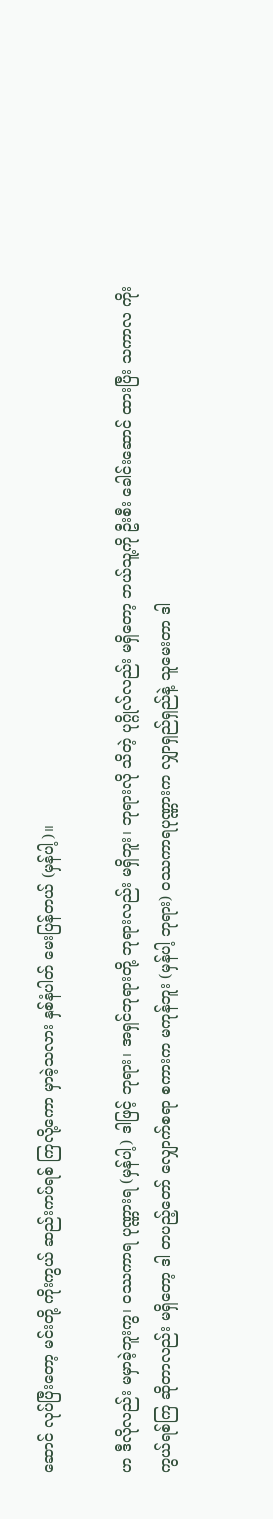ဆောင် လုပ်ပြီးတော့ မင်းတို့ ကိုးကွယ် ဆည်းကပ်ရစ် ကြလို့ကော မှာခဲ့သလား နှစ်နံပါတ် မေးပြန်တယ် (မှန်ပါ့)။

ဟ ဒီလိုလည်း မမှာခဲ့ဘူးကွ၊ ဝဿကာရ ပုဏ္ဏားရ (မှန်ပါ့) ဒါဖြင့် ဘုရား၊ အရှင်ဘုရားတို့ ဘုရားလည်း မရှိဘူး၊ ဘုရားလို သိတဲ့ ပုဂ္ဂိုလ်လည်း မရှိတော့ ဘယ်သူ့ကို ဦးစီး ခေါင်းဆောင် ထားပြီး သကာလ ကိုးကွယ်ရစ်ကြ ဆိုတာလည်း မရှိတော့ ဒါ တပည့်တော် လျှောက်စရာ စကားက မကုန်ဘူး (မှန်ပါ့ ဘုရား) ဝဿကာရပုဏ္ဏားက လျှာရှည်ရှည်နဲ့ သူမေးတာ ဒါ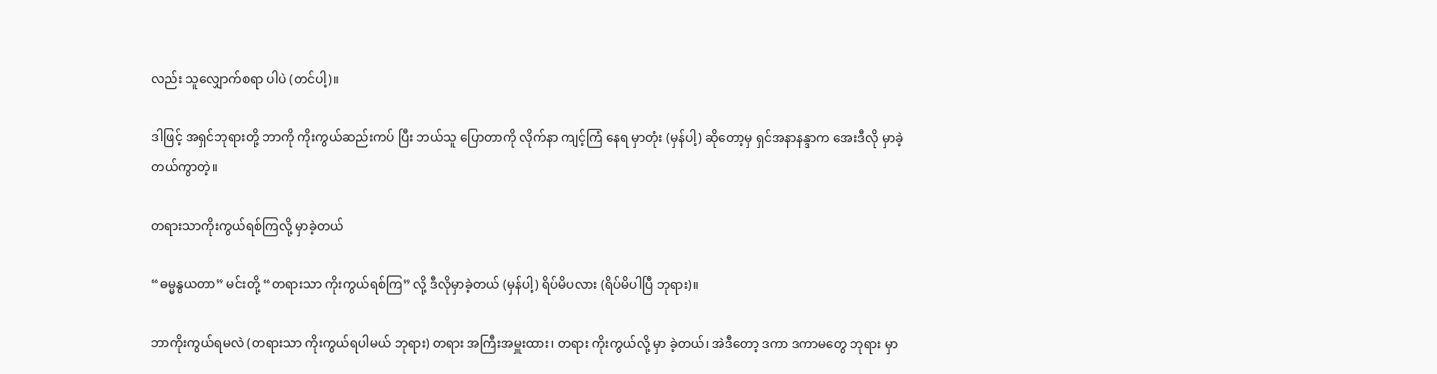လည်း သူလျှောက်စရာ ပါပဲ (တင်ပါ့)။

ဒါဖြင့် အရှင်ဘုရားတို့ ဘာကို ကိုးကွယ်ဆည်းကပ် ပြီး ဘယ်သူ ပြောတာကို လိုက်နာ ကျင့်ကြံ နေရ မှာတုံး (မှန်ပါ့) ဆိုတော့မှ ရှင်အနာနန္ဒာက အေးဒီလို မှာခဲ့တယ်ကွာတဲ့။

တရားသာကိုးကွယ်ရစ်ကြလို့ မှာခဲ့တယ်

“ဓမ္မနွယတာ” မင်းတို့ “တရားသာ ကိုးကွယ်ရစ်ကြ” လို့ ဒီလိုမှာခဲ့တယ် (မှန်ပါ့) ရိပ်မိပလား (ရိပ်မိပါပြီ ဘုရား)။

ဘာကိုးကွယ်ရမလဲ (တရားသာ ကိုးကွယ်ရပါမယ် ဘုရား) တရား အကြီးအမှူးထား၊ တရား ကိုးကွယ်လို့ မှာ ခဲ့တယ်၊ အဲဒီတော့ ဒကာ ဒကာမတွေ ဘုရား မှာ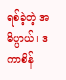ရစ်ခဲ့တဲ့ အဓိပ္ပာယ်၊ ဒကာစိန်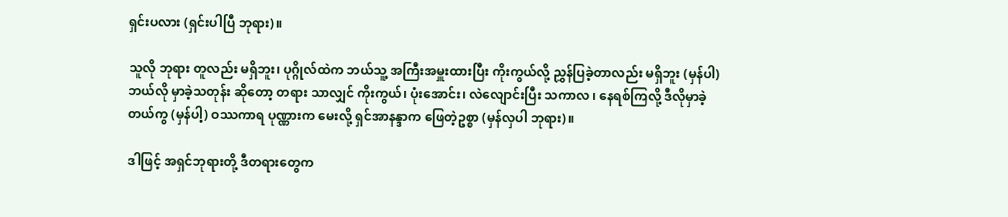ရှင်းပလား (ရှင်းပါပြီ ဘုရား)။

သူလို ဘုရား တူလည်း မရှိဘူး၊ ပုဂ္ဂိုလ်ထဲက ဘယ်သူ့ အကြီးအမှူးထားပြီး ကိုးကွယ်လို့ ညွှန်ပြခဲ့တာလည်း မရှိဘူး (မှန်ပါ) ဘယ်လို မှာခဲ့သတုန်း ဆိုတော့ တရား သာလျှင် ကိုးကွယ်၊ ပုံးအောင်း၊ လဲလျောင်းပြီး သကာလ ၊ နေရစ်ကြလို့ ဒီလိုမှာခဲ့တယ်ကွ (မှန်ပါ့) ဝဿကာရ ပုဏ္ဏားက မေးလို့ ရှင်အာနန္ဒာက ဖြေတဲ့ဥစ္စာ (မှန်လှပါ ဘုရား)။

ဒါဖြင့် အရှင်ဘုရားတို့ ဒီတရားတွေက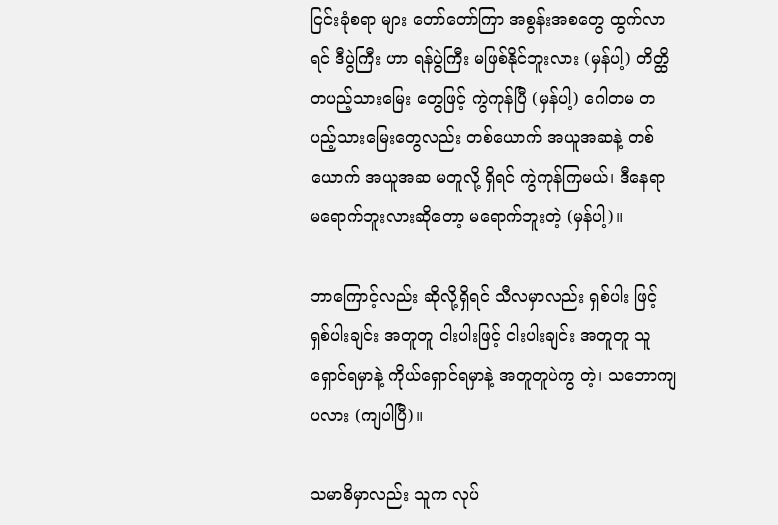ငြင်းခုံစရာ များ တော်တော်ကြာ အစွန်းအစတွေ ထွက်လာရင် ဒီပွဲကြီး ဟာ ရန်ပွဲကြီး မဖြစ်နိုင်ဘူးလား (မှန်ပါ့) တိတ္ထိ တပည့်သားမြေး တွေဖြင့် ကွဲကုန်ပြီ (မှန်ပါ့) ဂေါတမ တပည့်သားမြေးတွေလည်း တစ်ယောက် အယူအဆနဲ့ တစ်ယောက် အယူအဆ မတူလို့ ရှိရင် ကွဲကုန်ကြမယ်၊ ဒီနေရာ မရောက်ဘူးလားဆိုတော့ မရောက်ဘူးတဲ့ (မှန်ပါ့)။

ဘာကြောင့်လည်း ဆိုလို့ရှိရင် သီလမှာလည်း ရှစ်ပါး ဖြင့် ရှစ်ပါးချင်း အတူတူ ငါးပါးဖြင့် ငါးပါးချင်း အတူတူ သူရှောင်ရမှာနဲ့ ကိုယ်ရှောင်ရမှာနဲ့ အတူတူပဲကွ တဲ့၊ သဘောကျပလား (ကျပါပြီ)။

သမာဓိမှာလည်း သူက လုပ်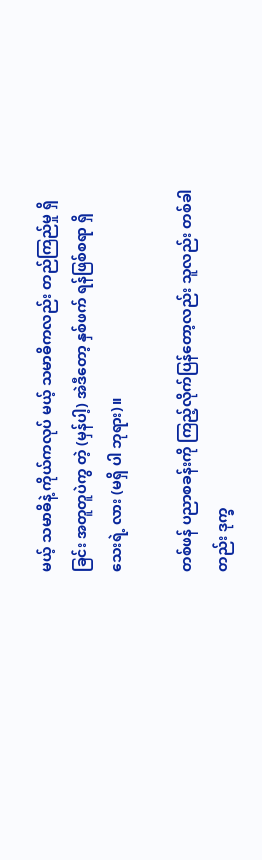မယ့် သမာဓိနဲ့ ကိုယ်ကလုပ် မယ့် သမာဓိကလည်း တည်ကြည်မှု ရှိခြင်း အတူတူပဲကွ တဲ့ (မှန်ပါ့) အဲဒီတော့ နှစ်ဖက် ရန်ဖြစ်စရာ ရှိသေးရဲ့ လား (မရှိ ပါ ဘုရား)။

တစ်ဖန် ပညာစခန်းကို ကြည့်လိုက်ပြန်တော့လည်း သူလည်း တစ်ခါတည်း ဒုက္ခ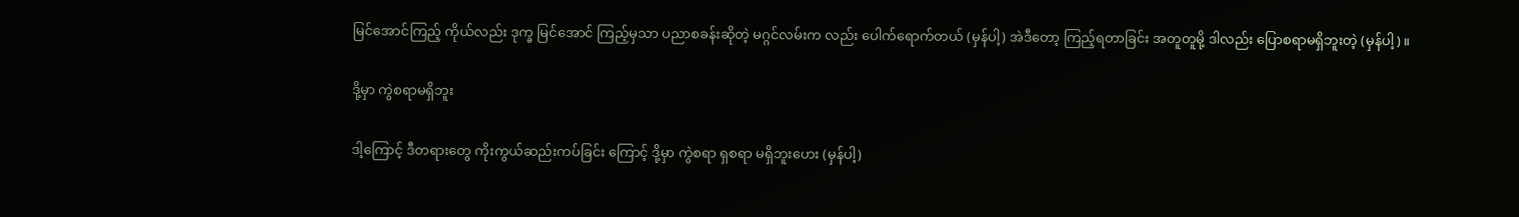မြင်အောင်ကြည့် ကိုယ်လည်း ဒုက္ခ မြင်အောင် ကြည့်မှသာ ပညာစခန်းဆိုတဲ့ မဂ္ဂင်လမ်းက လည်း ပေါက်ရောက်တယ် (မှန်ပါ့) အဲဒီတော့ ကြည့်ရတာခြင်း အတူတူမို့ ဒါလည်း ပြောစရာမရှိဘူးတဲ့ (မှန်ပါ့)။

ဒို့မှာ ကွဲစရာမရှိဘူး

ဒါ့ကြောင့် ဒီတရားတွေ ကိုးကွယ်ဆည်းကပ်ခြင်း ကြောင့် ဒို့မှာ ကွဲစရာ ရှစရာ မရှိဘူးဟေး (မှန်ပါ့)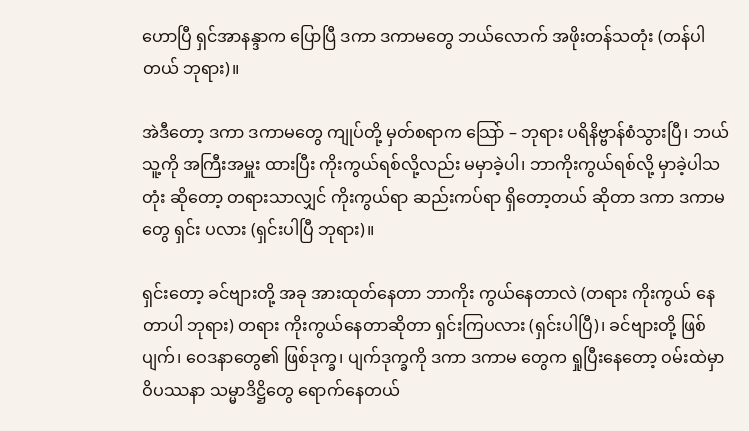ဟောပြီ ရှင်အာနန္ဒာက ပြောပြီ ဒကာ ဒကာမတွေ ဘယ်လောက် အဖိုးတန်သတုံး (တန်ပါတယ် ဘုရား)။

အဲဒီတော့ ဒကာ ဒကာမတွေ ကျုပ်တို့ မှတ်စရာက သြော် – ဘုရား ပရိနိဗ္ဗာန်စံသွားပြီ၊ ဘယ်သူ့ကို အကြီးအမှူး ထားပြီး ကိုးကွယ်ရစ်လို့လည်း မမှာခဲ့ပါ၊ ဘာကိုးကွယ်ရစ်လို့ မှာခဲ့ပါသတုံး ဆိုတော့ တရားသာလျှင် ကိုးကွယ်ရာ ဆည်းကပ်ရာ ရှိတော့တယ် ဆိုတာ ဒကာ ဒကာမတွေ ရှင်း ပလား (ရှင်းပါပြီ ဘုရား)။

ရှင်းတော့ ခင်ဗျားတို့ အခု အားထုတ်နေတာ ဘာကိုး ကွယ်နေတာလဲ (တရား ကိုးကွယ် နေတာပါ ဘုရား) တရား ကိုးကွယ်နေတာဆိုတာ ရှင်းကြပလား (ရှင်းပါပြီ)၊ ခင်ဗျားတို့ ဖြစ်ပျက်၊ ဝေဒနာတွေ၏ ဖြစ်ဒုက္ခ၊ ပျက်ဒုက္ခကို ဒကာ ဒကာမ တွေက ရှုပြီးနေတော့ ဝမ်းထဲမှာ ဝိပဿနာ သမ္မာဒိဋ္ဌိတွေ ရောက်နေတယ်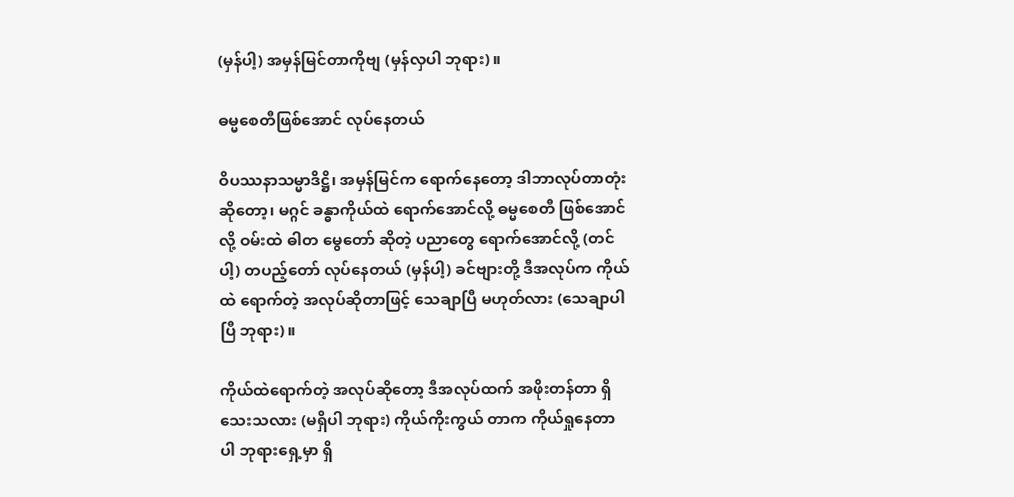(မှန်ပါ့) အမှန်မြင်တာကိုဗျ (မှန်လှပါ ဘုရား)။

ဓမ္မစေတီဖြစ်အောင် လုပ်နေတယ်

ဝိပဿနာသမ္မာဒိဋ္ဌိ၊ အမှန်မြင်က ရောက်နေတော့ ဒါဘာလုပ်တာတုံးဆိုတော့၊ မဂ္ဂင် ခန္ဓာကိုယ်ထဲ ရောက်အောင်လို့ ဓမ္မစေတီ ဖြစ်အောင်လို့ ဝမ်းထဲ ဓါတ မွေတော် ဆိုတဲ့ ပညာတွေ ရောက်အောင်လို့ (တင်ပါ့) တပည့်တော် လုပ်နေတယ် (မှန်ပါ့) ခင်ဗျားတို့ ဒီအလုပ်က ကိုယ်ထဲ ရောက်တဲ့ အလုပ်ဆိုတာဖြင့် သေချာပြီ မဟုတ်လား (သေချာပါပြီ ဘုရား)။

ကိုယ်ထဲရောက်တဲ့ အလုပ်ဆိုတော့ ဒီအလုပ်ထက် အဖိုးတန်တာ ရှိသေးသလား (မရှိပါ ဘုရား) ကိုယ်ကိုးကွယ် တာက ကိုယ်ရှုနေတာပါ ဘုရားရှေ့မှာ ရှိ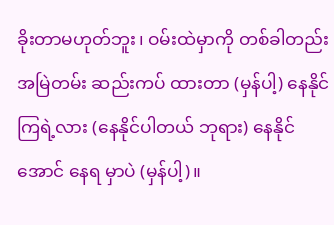ခိုးတာမဟုတ်ဘူး၊ ဝမ်းထဲမှာကို တစ်ခါတည်း အမြဲတမ်း ဆည်းကပ် ထားတာ (မှန်ပါ့) နေနိုင်ကြရဲ့လား (နေနိုင်ပါတယ် ဘုရား) နေနိုင်အောင် နေရ မှာပဲ (မှန်ပါ့)။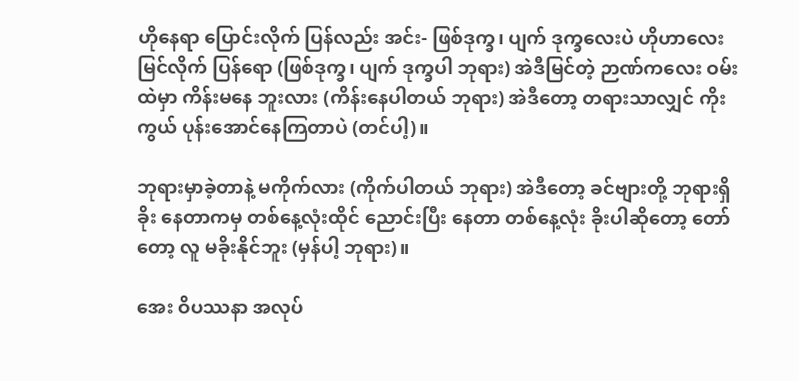ဟိုနေရာ ပြောင်းလိုက် ပြန်လည်း အင်း- ဖြစ်ဒုက္ခ၊ ပျက် ဒုက္ခလေးပဲ ဟိုဟာလေး မြင်လိုက် ပြန်ရော (ဖြစ်ဒုက္ခ၊ ပျက် ဒုက္ခပါ ဘုရား) အဲဒီမြင်တဲ့ ဉာဏ်ကလေး ဝမ်းထဲမှာ ကိန်းမနေ ဘူးလား (ကိန်းနေပါတယ် ဘုရား) အဲဒီတော့ တရားသာလျှင် ကိုးကွယ် ပုန်းအောင်နေကြတာပဲ (တင်ပါ့)။

ဘုရားမှာခဲ့တာနဲ့ မကိုက်လား (ကိုက်ပါတယ် ဘုရား) အဲဒီတော့ ခင်ဗျားတို့ ဘုရားရှိခိုး နေတာကမှ တစ်နေ့လုံးထိုင် ညောင်းပြီး နေတာ တစ်နေ့လုံး ခိုးပါဆိုတော့ တော်တော့ လူ မခိုးနိုင်ဘူး (မှန်ပါ့ ဘုရား)။

အေး ဝိပဿနာ အလုပ်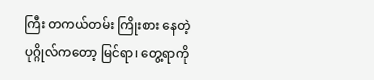ကြီး တကယ်တမ်း ကြိုးစား နေတဲ့ ပုဂ္ဂိုလ်ကတော့ မြင်ရာ၊ တွေ့ရာကို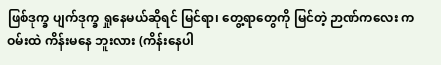ဖြစ်ဒုက္ခ ပျက်ဒုက္ခ ရှုနေမယ်ဆိုရင် မြင်ရာ၊ တွေ့ရာတွေကို မြင်တဲ့ ဉာဏ်ကလေး က ဝမ်းထဲ ကိန်းမနေ ဘူးလား (ကိန်းနေပါ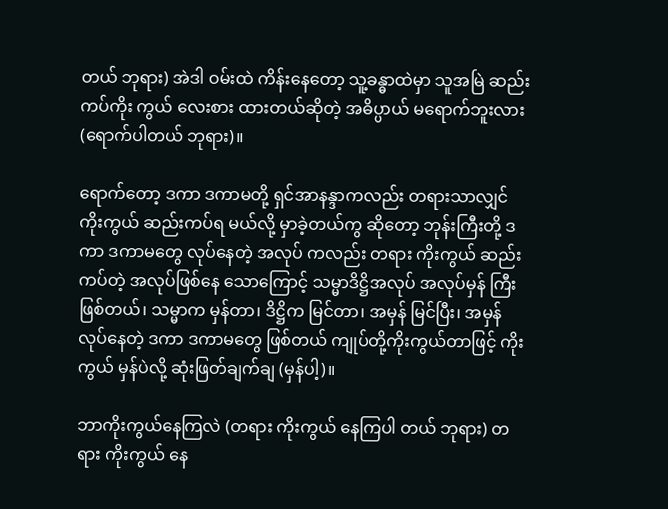တယ် ဘုရား) အဲဒါ ဝမ်းထဲ ကိန်းနေတော့ သူ့ခန္ဓာထဲမှာ သူအမြဲ ဆည်းကပ်ကိုး ကွယ် လေးစား ထားတယ်ဆိုတဲ့ အဓိပ္ပာယ် မရောက်ဘူးလား (ရောက်ပါတယ် ဘုရား)။

ရောက်တော့ ဒကာ ဒကာမတို့ ရှင်အာနန္ဒာကလည်း တရားသာလျှင် ကိုးကွယ် ဆည်းကပ်ရ မယ်လို့ မှာခဲ့တယ်ကွ ဆိုတော့ ဘုန်းကြီးတို့ ဒကာ ဒကာမတွေ လုပ်နေတဲ့ အလုပ် ကလည်း တရား ကိုးကွယ် ဆည်းကပ်တဲ့ အလုပ်ဖြစ်နေ သောကြောင့် သမ္မာဒိဋ္ဌိအလုပ် အလုပ်မှန် ကြီးဖြစ်တယ်၊ သမ္မာက မှန်တာ၊ ဒိဋ္ဌိက မြင်တာ၊ အမှန် မြင်ပြီး၊ အမှန် လုပ်နေတဲ့ ဒကာ ဒကာမတွေ ဖြစ်တယ် ကျုပ်တို့ကိုးကွယ်တာဖြင့် ကိုးကွယ် မှန်ပဲလို့ ဆုံးဖြတ်ချက်ချ (မှန်ပါ့)။

ဘာကိုးကွယ်နေကြလဲ (တရား ကိုးကွယ် နေကြပါ တယ် ဘုရား) တရား ကိုးကွယ် နေ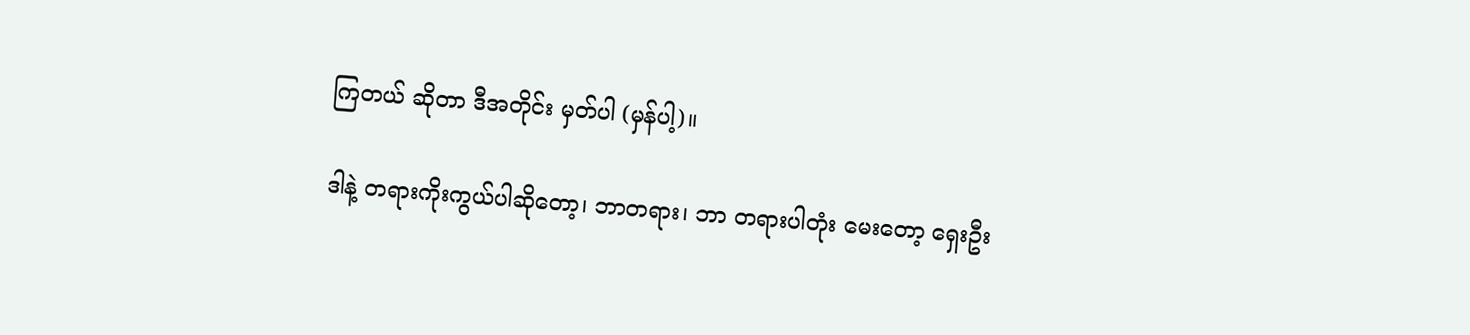ကြတယ် ဆိုတာ ဒီအတိုင်း မှတ်ပါ (မှန်ပါ့)။

ဒါနဲ့ တရားကိုးကွယ်ပါဆိုတော့၊ ဘာတရား၊ ဘာ တရားပါတုံး မေးတော့ ရှေးဦး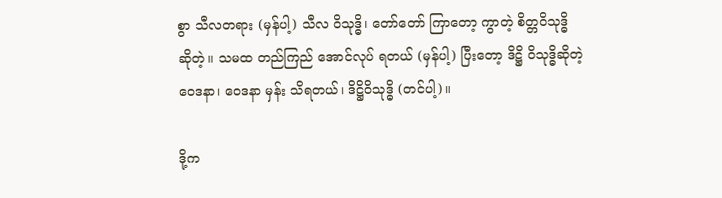စွာ သီလတရား (မှန်ပါ့) သီလ ဝိသုဒ္ဓိ၊ တော်တော် ကြာတော့ ကွာတဲ့ စိတ္တဝိသုဒ္ဓိ ဆိုတဲ့။ သမထ တည်ကြည် အောင်လုပ် ရတယ် (မှန်ပါ့) ပြီးတော့ ဒိဋ္ဌိ ဝိသုဒ္ဓိဆိုတဲ့ ဝေဒနာ၊ ဝေဒနာ မှန်း သိရတယ်၊ ဒိဋ္ဌိဝိသုဒ္ဓိ (တင်ပါ့)။

ဒို့က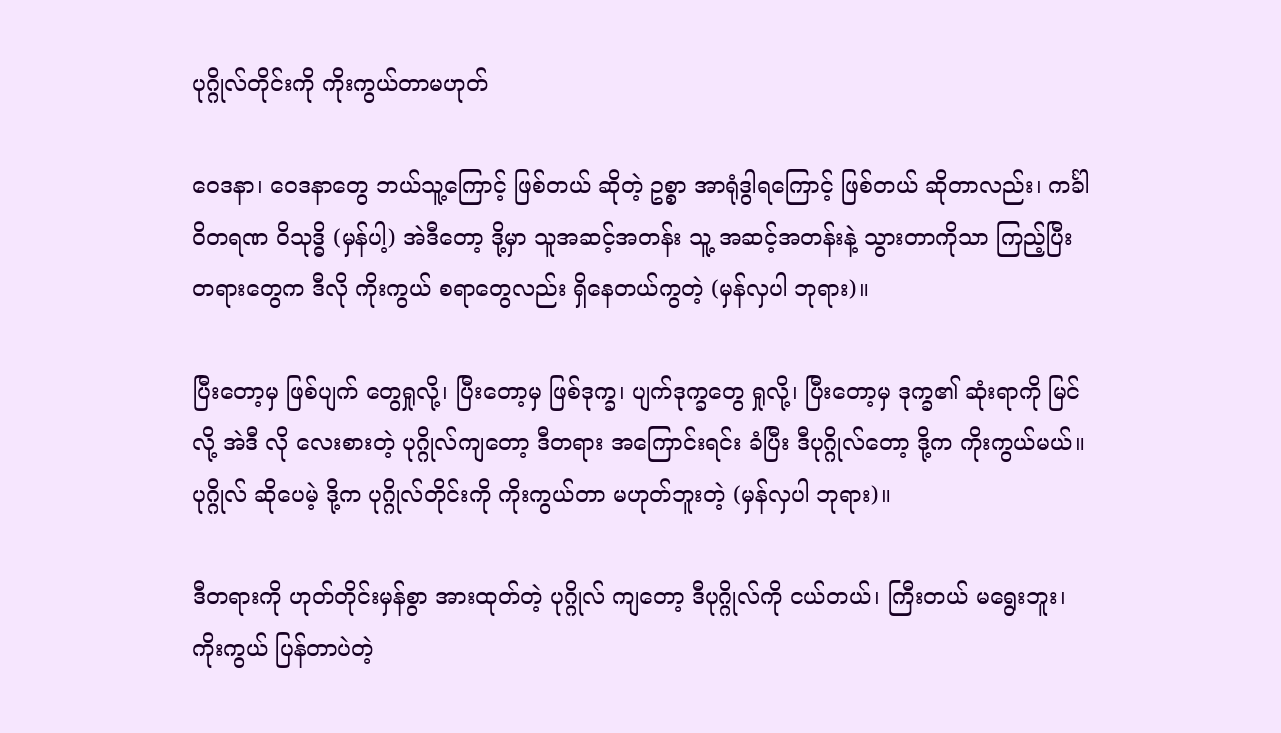ပုဂ္ဂိုလ်တိုင်းကို ကိုးကွယ်တာမဟုတ်

ဝေဒနာ၊ ဝေဒနာတွေ ဘယ်သူ့ကြောင့် ဖြစ်တယ် ဆိုတဲ့ ဥစ္စာ အာရုံဒွါရကြောင့် ဖြစ်တယ် ဆိုတာလည်း၊ ကင်္ခါဝိတရဏ ဝိသုဒ္ဓိ (မှန်ပါ့) အဲဒီတော့ ဒို့မှာ သူအဆင့်အတန်း သူ့ အဆင့်အတန်းနဲ့ သွားတာကိုသာ ကြည့်ပြီး တရားတွေက ဒီလို ကိုးကွယ် စရာတွေလည်း ရှိနေတယ်ကွတဲ့ (မှန်လှပါ ဘုရား)။

ပြီးတော့မှ ဖြစ်ပျက် တွေရှုလို့၊ ပြီးတော့မှ ဖြစ်ဒုက္ခ၊ ပျက်ဒုက္ခတွေ ရှုလို့၊ ပြီးတော့မှ ဒုက္ခ၏ ဆုံးရာကို မြင်လို့ အဲဒီ လို လေးစားတဲ့ ပုဂ္ဂိုလ်ကျတော့ ဒီတရား အကြောင်းရင်း ခံပြီး ဒီပုဂ္ဂိုလ်တော့ ဒို့က ကိုးကွယ်မယ်။ ပုဂ္ဂိုလ် ဆိုပေမဲ့ ဒို့က ပုဂ္ဂိုလ်တိုင်းကို ကိုးကွယ်တာ မဟုတ်ဘူးတဲ့ (မှန်လှပါ ဘုရား)။

ဒီတရားကို ဟုတ်တိုင်းမှန်စွာ အားထုတ်တဲ့ ပုဂ္ဂိုလ် ကျတော့ ဒီပုဂ္ဂိုလ်ကို ငယ်တယ်၊ ကြီးတယ် မရွေးဘူး၊ ကိုးကွယ် ပြန်တာပဲတဲ့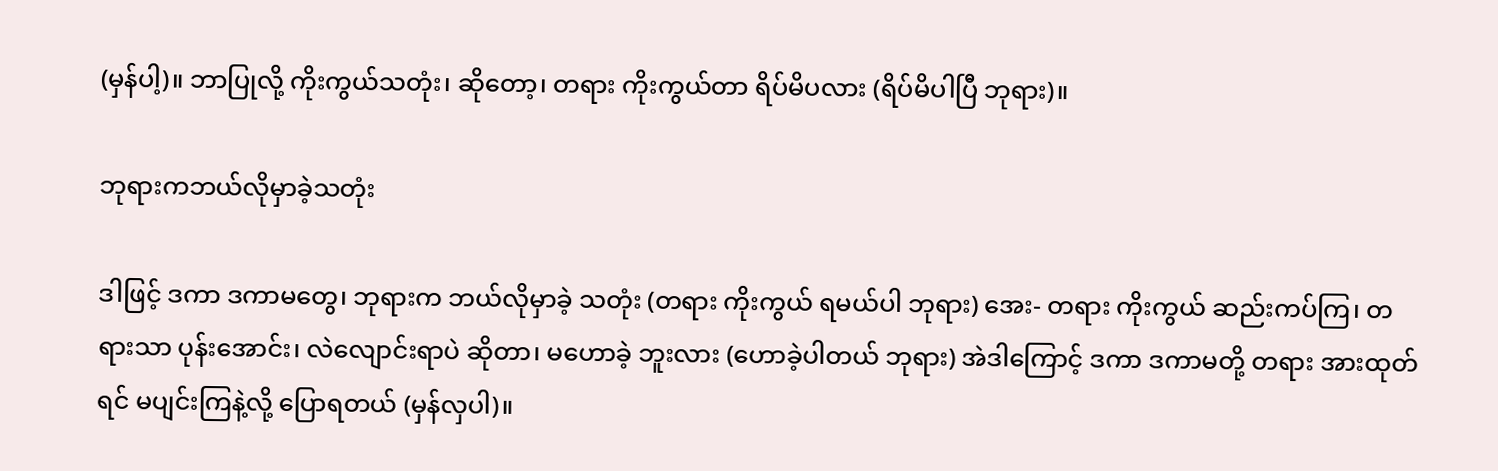(မှန်ပါ့)။ ဘာပြုလို့ ကိုးကွယ်သတုံး၊ ဆိုတော့၊ တရား ကိုးကွယ်တာ ရိပ်မိပလား (ရိပ်မိပါပြီ ဘုရား)။

ဘုရားကဘယ်လိုမှာခဲ့သတုံး

ဒါဖြင့် ဒကာ ဒကာမတွေ၊ ဘုရားက ဘယ်လိုမှာခဲ့ သတုံး (တရား ကိုးကွယ် ရမယ်ပါ ဘုရား) အေး- တရား ကိုးကွယ် ဆည်းကပ်ကြ၊ တရားသာ ပုန်းအောင်း၊ လဲလျောင်းရာပဲ ဆိုတာ၊ မဟောခဲ့ ဘူးလား (ဟောခဲ့ပါတယ် ဘုရား) အဲဒါကြောင့် ဒကာ ဒကာမတို့ တရား အားထုတ်ရင် မပျင်းကြနဲ့လို့ ပြောရတယ် (မှန်လှပါ)။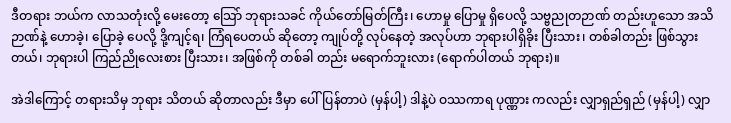ဒီတရား ဘယ်က လာသတုံးလို့ မေးတော့ သြော် ဘုရားသခင် ကိုယ်တော်မြတ်ကြီး၊ ဟောမှု ပြောမှု ရှိပေလို့ သဗ္ဗညုတဉာဏ် တည်းဟူသော အသိဉာဏ်နဲ့ ဟောခဲ့၊ ပြောခဲ့ ပေလို့ ဒို့ကျင့်ရ၊ ကြံရပေတယ် ဆိုတော့ ကျုပ်တို့ လုပ်နေတဲ့ အလုပ်ဟာ ဘုရားပါရှိခိုး ပြီးသား၊ တစ်ခါတည်း ဖြစ်သွား တယ်၊ ဘုရားပါ ကြည်ညိုလေးစား ပြီးသား၊ အဖြစ်ကို တစ်ခါ တည်း မရောက်ဘူးလား (ရောက်ပါတယ် ဘုရား)။

အဲဒါကြောင့် တရားသိမှ ဘုရား သိတယ် ဆိုတာလည်း ဒီမှာ ပေါ်ပြန်တာပဲ (မှန်ပါ့) ဒါနဲ့ပဲ ဝဿကာရ ပုဏ္ဏား ကလည်း လျှာရှည်ရှည် (မှန်ပါ့) လျှာ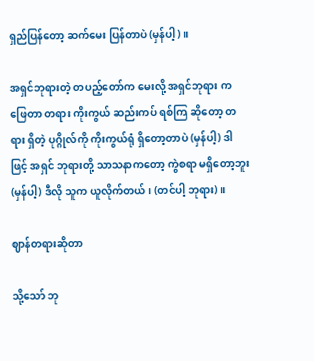ရှည်ပြန်တော့ ဆက်မေး ပြန်တာပဲ (မှန်ပါ့)။

အရှင်ဘုရားတဲ့ တပည့်တော်က မေးလို့ အရှင်ဘုရား က ဖြေတာ တရား ကိုးကွယ် ဆည်းကပ် ရစ်ကြ ဆိုတော့ တရား ရှိတဲ့ ပုဂ္ဂိုလ်ကို ကိုးကွယ်ရုံ ရှိတော့တာပဲ (မှန်ပါ့) ဒါဖြင့် အရှင် ဘုရားတို့ သာသနာကတော့ ကွဲစရာ မရှိတော့ဘူး (မှန်ပါ့) ဒီလို သူက ယူလိုက်တယ်၊ (တင်ပါ့ ဘုရား)။

ဈာန်တရားဆိုတာ

သို့သော် ဘု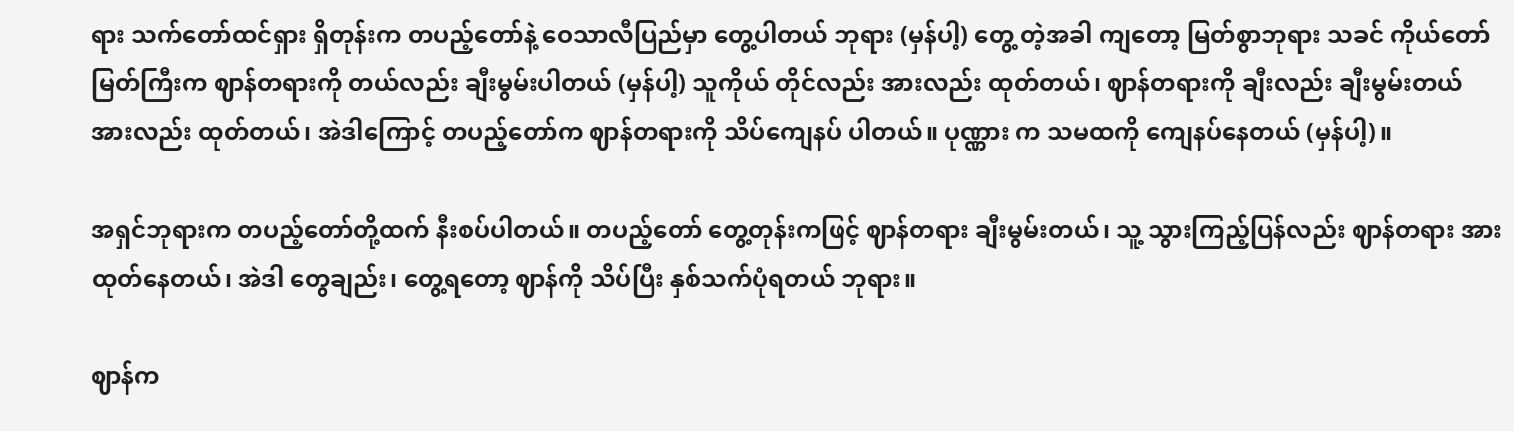ရား သက်တော်ထင်ရှား ရှိတုန်းက တပည့်တော်နဲ့ ဝေသာလီပြည်မှာ တွေ့ပါတယ် ဘုရား (မှန်ပါ့) တွေ့ တဲ့အခါ ကျတော့ မြတ်စွာဘုရား သခင် ကိုယ်တော် မြတ်ကြီးက ဈာန်တရားကို တယ်လည်း ချီးမွမ်းပါတယ် (မှန်ပါ့) သူကိုယ် တိုင်လည်း အားလည်း ထုတ်တယ်၊ ဈာန်တရားကို ချီးလည်း ချီးမွမ်းတယ် အားလည်း ထုတ်တယ်၊ အဲဒါကြောင့် တပည့်တော်က ဈာန်တရားကို သိပ်ကျေနပ် ပါတယ်။ ပုဏ္ဏား က သမထကို ကျေနပ်နေတယ် (မှန်ပါ့)။

အရှင်ဘုရားက တပည့်တော်တို့ထက် နီးစပ်ပါတယ်။ တပည့်တော် တွေ့တုန်းကဖြင့် ဈာန်တရား ချီးမွမ်းတယ်၊ သူ့ သွားကြည့်ပြန်လည်း ဈာန်တရား အားထုတ်နေတယ်၊ အဲဒါ တွေချည်း၊ တွေ့ရတော့ ဈာန်ကို သိပ်ပြီး နှစ်သက်ပုံရတယ် ဘုရား။

ဈာန်က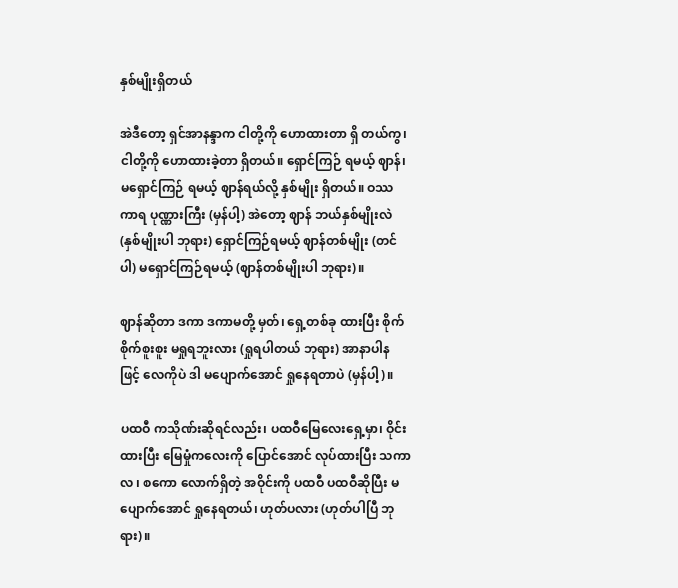နှစ်မျိုးရှိတယ်

အဲဒီတော့ ရှင်အာနန္ဒာက ငါတို့ကို ဟောထားတာ ရှိ တယ်ကွ၊ ငါတို့ကို ဟောထားခဲ့တာ ရှိတယ်။ ရှောင်ကြဉ် ရမယ့် ဈာန်၊ မရှောင်ကြဉ် ရမယ့် ဈာန်ရယ်လို့ နှစ်မျိုး ရှိတယ်။ ဝဿ ကာရ ပုဏ္ဏားကြီး (မှန်ပါ့) အဲတော့ ဈာန် ဘယ်နှစ်မျိုးလဲ (နှစ်မျိုးပါ ဘုရား) ရှောင်ကြဉ်ရမယ့် ဈာန်တစ်မျိုး (တင်ပါ) မရှောင်ကြဉ်ရမယ့် (ဈာန်တစ်မျိုးပါ ဘုရား)။

ဈာန်ဆိုတာ ဒကာ ဒကာမတို့ မှတ်၊ ရှေ့တစ်ခု ထားပြီး စိုက်စိုက်စူးစူး မရှုရဘူးလား (ရှုရပါတယ် ဘုရား) အာနာပါန ဖြင့် လေကိုပဲ ဒါ မပျောက်အောင် ရှုနေရတာပဲ (မှန်ပါ့)။

ပထဝီ ကသိုဏ်းဆိုရင်လည်း၊ ပထဝီမြေလေးရှေ့မှာ၊ ဝိုင်းထားပြီး မြေမှုံကလေးကို ပြောင်အောင် လုပ်ထားပြီး သကာလ ၊ စကော လောက်ရှိတဲ့ အဝိုင်းကို ပထဝီ ပထဝီဆိုပြီး မပျောက်အောင် ရှုနေရတယ်၊ ဟုတ်ပလား (ဟုတ်ပါပြီ ဘုရား)။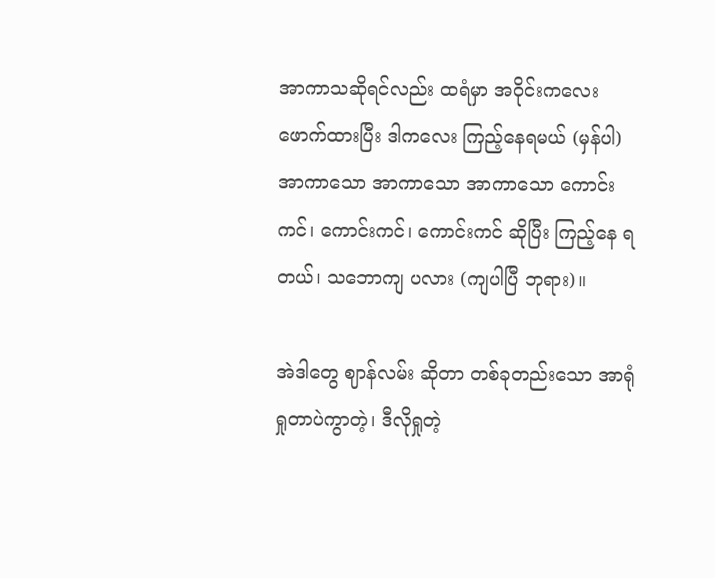အာကာသဆိုရင်လည်း ထရံမှာ အဝိုင်းကလေး ဖောက်ထားပြီး ဒါကလေး ကြည့်နေရမယ် (မှန်ပါ) အာကာသော အာကာသော အာကာသော ကောင်းကင်၊ ကောင်းကင်၊ ကောင်းကင် ဆိုပြီး ကြည့်နေ ရတယ်၊ သဘောကျ ပလား (ကျပါပြီ ဘုရား)။

အဲဒါတွေ ဈာန်လမ်း ဆိုတာ တစ်ခုတည်းသော အာရုံ ရှုတာပဲကွာတဲ့၊ ဒီလိုရှုတဲ့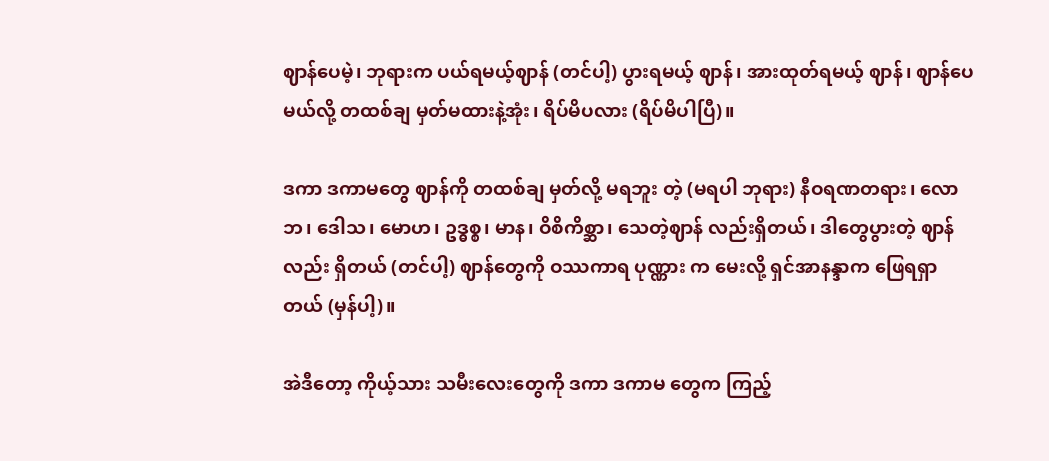ဈာန်ပေမဲ့၊ ဘုရားက ပယ်ရမယ့်ဈာန် (တင်ပါ့) ပွားရမယ့် ဈာန်၊ အားထုတ်ရမယ့် ဈာန်၊ ဈာန်ပေမယ်လို့ တထစ်ချ မှတ်မထားနဲ့အုံး၊ ရိပ်မိပလား (ရိပ်မိပါပြီ)။

ဒကာ ဒကာမတွေ ဈာန်ကို တထစ်ချ မှတ်လို့ မရဘူး တဲ့ (မရပါ ဘုရား) နီဝရဏတရား၊ လောဘ၊ ဒေါသ၊ မောဟ၊ ဥဒ္ဓစ္စ၊ မာန၊ ဝိစိကိစ္ဆာ၊ သေတဲ့ဈာန် လည်းရှိတယ်၊ ဒါတွေပွားတဲ့ ဈာန်လည်း ရှိတယ် (တင်ပါ့) ဈာန်တွေကို ဝဿကာရ ပုဏ္ဏား က မေးလို့ ရှင်အာနန္ဒာက ဖြေရရှာတယ် (မှန်ပါ့)။

အဲဒီတော့ ကိုယ့်သား သမီးလေးတွေကို ဒကာ ဒကာမ တွေက ကြည့်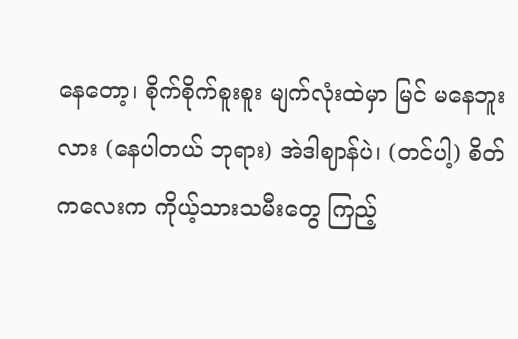နေတော့၊ စိုက်စိုက်စူးစူး မျက်လုံးထဲမှာ မြင် မနေဘူးလား (နေပါတယ် ဘုရား) အဲဒါဈာန်ပဲ၊ (တင်ပါ့) စိတ် ကလေးက ကိုယ့်သားသမီးတွေ ကြည့်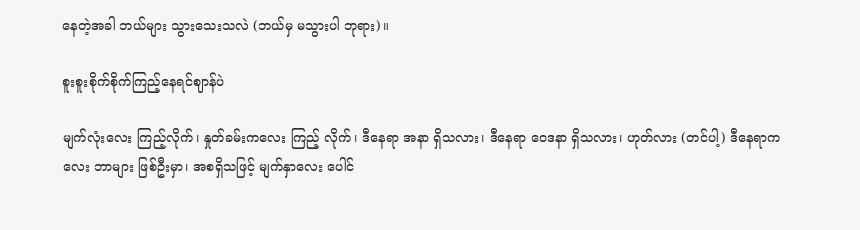နေတဲ့အခါ ဘယ်များ သွားသေးသလဲ (ဘယ်မှ မသွားပါ ဘုရား)။

စူးစူးစိုက်စိုက်ကြည့်နေရင်ဈာန်ပဲ

မျက်လုံးလေး ကြည့်လိုက်၊ နှုတ်ခမ်းကလေး ကြည့် လိုက်၊ ဒီနေရာ အနာ ရှိသလား၊ ဒီနေရာ ဝေဒနာ ရှိသလား၊ ဟုတ်လား (တင်ပါ့) ဒီနေရာကလေး ဘာများ ဖြစ်ဦးမှာ၊ အစရှိသဖြင့် မျက်နှာလေး ပေါင်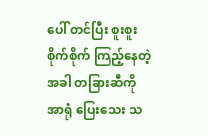ပေါ် တင်ပြီး စူးစူး စိုက်စိုက် ကြည့်နေတဲ့ အခါ တခြားဆီကို အာရုံ ပြေးသေး သ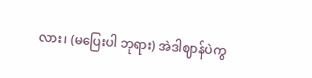လား၊ (မပြေးပါ ဘုရား) အဲဒါဈာန်ပဲကွ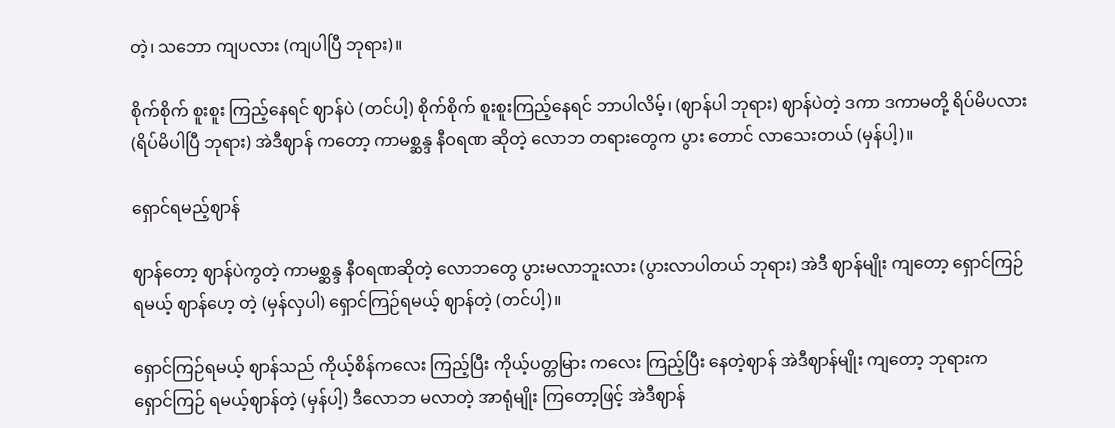တဲ့၊ သဘော ကျပလား (ကျပါပြီ ဘုရား)။

စိုက်စိုက် စူးစူး ကြည့်နေရင် ဈာန်ပဲ (တင်ပါ့) စိုက်စိုက် စူးစူးကြည့်နေရင် ဘာပါလိမ့်၊ (ဈာန်ပါ ဘုရား) ဈာန်ပဲတဲ့ ဒကာ ဒကာမတို့ ရိပ်မိပလား (ရိပ်မိပါပြီ ဘုရား) အဲဒီဈာန် ကတော့ ကာမစ္ဆန္ဒ နီဝရဏ ဆိုတဲ့ လောဘ တရားတွေက ပွား တောင် လာသေးတယ် (မှန်ပါ့)။

ရှောင်ရမည့်ဈာန်

ဈာန်တော့ ဈာန်ပဲကွတဲ့ ကာမစ္ဆန္ဒ နီဝရဏဆိုတဲ့ လောဘတွေ ပွားမလာဘူးလား (ပွားလာပါတယ် ဘုရား) အဲဒီ ဈာန်မျိုး ကျတော့ ရှောင်ကြဉ် ရမယ့် ဈာန်ဟေ့ တဲ့ (မှန်လှပါ) ရှောင်ကြဉ်ရမယ့် ဈာန်တဲ့ (တင်ပါ့)။

ရှောင်ကြဉ်ရမယ့် ဈာန်သည် ကိုယ့်စိန်ကလေး ကြည့်ပြီး ကိုယ့်ပတ္တမြား ကလေး ကြည့်ပြီး နေတဲ့ဈာန် အဲဒီဈာန်မျိုး ကျတော့ ဘုရားက ရှောင်ကြဉ် ရမယ့်ဈာန်တဲ့ (မှန်ပါ့) ဒီလောဘ မလာတဲ့ အာရုံမျိုး ကြတော့ဖြင့် အဲဒီဈာန်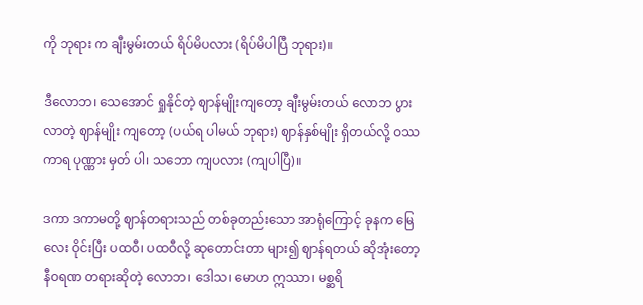ကို ဘုရား က ချီးမွမ်းတယ် ရိပ်မိပလား (ရိပ်မိပါပြီ ဘုရား)။

ဒီလောဘ၊ သေအောင် ရှုနိုင်တဲ့ ဈာန်မျိုးကျတော့ ချီးမွမ်းတယ် လောဘ ပွားလာတဲ့ ဈာန်မျိုး ကျတော့ (ပယ်ရ ပါမယ် ဘုရား) ဈာန်နှစ်မျိုး ရှိတယ်လို့ ဝဿကာရ ပုဏ္ဏား မှတ် ပါ၊ သဘော ကျပလား (ကျပါပြီ)။

ဒကာ ဒကာမတို့ ဈာန်တရားသည် တစ်ခုတည်းသော အာရုံကြောင့် ခုနက မြေလေး ဝိုင်းပြီး ပထဝီ၊ ပထဝီလို့ ဆုတောင်းတာ များ၍ ဈာန်ရတယ် ဆိုအုံးတော့ နီဝရဏ တရားဆိုတဲ့ လောဘ၊ ဒေါသ၊ မောဟ ဣဿာ၊ မစ္ဆရိ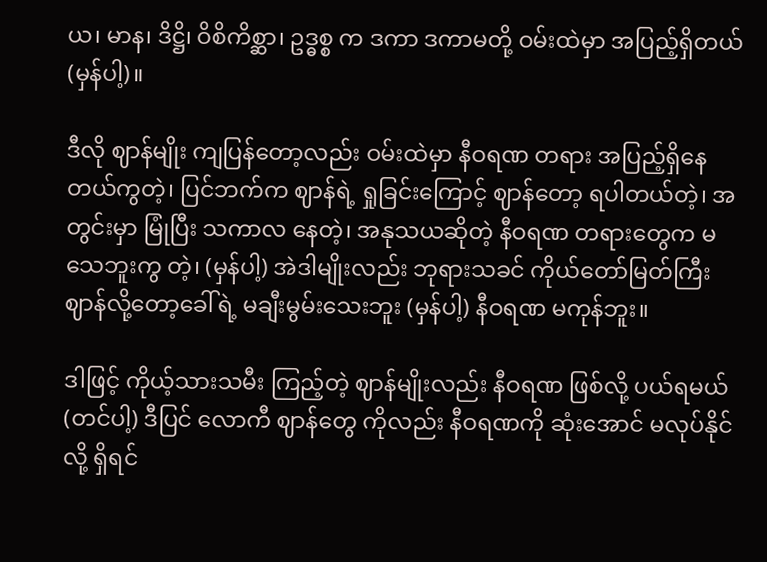ယ၊ မာန၊ ဒိဋ္ဌိ၊ ဝိစိကိစ္ဆာ၊ ဥဒ္ဓစ္စ က ဒကာ ဒကာမတို့ ဝမ်းထဲမှာ အပြည့်ရှိတယ် (မှန်ပါ့)။

ဒီလို ဈာန်မျိုး ကျပြန်တော့လည်း ဝမ်းထဲမှာ နီဝရဏ တရား အပြည့်ရှိနေတယ်ကွတဲ့၊ ပြင်ဘက်က ဈာန်ရဲ့ ရှုခြင်းကြောင့် ဈာန်တော့ ရပါတယ်တဲ့၊ အတွင်းမှာ မြုံပြီး သကာလ နေတဲ့၊ အနုသယဆိုတဲ့ နီဝရဏ တရားတွေက မသေဘူးကွ တဲ့၊ (မှန်ပါ့) အဲဒါမျိုးလည်း ဘုရားသခင် ကိုယ်တော်မြတ်ကြီး ဈာန်လို့တော့ခေါ်ရဲ့ မချီးမွမ်းသေးဘူး (မှန်ပါ့) နီဝရဏ မကုန်ဘူး။

ဒါဖြင့် ကိုယ့်သားသမီး ကြည့်တဲ့ ဈာန်မျိုးလည်း နီဝရဏ ဖြစ်လို့ ပယ်ရမယ် (တင်ပါ့) ဒီပြင် လောကီ ဈာန်တွေ ကိုလည်း နီဝရဏကို ဆုံးအောင် မလုပ်နိုင်လို့ ရှိရင်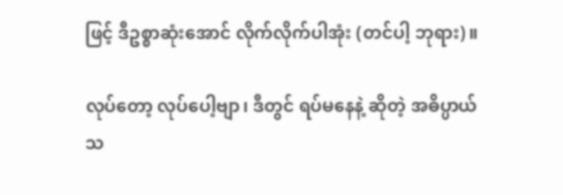ဖြင့် ဒီဥစ္စာဆုံးအောင် လိုက်လိုက်ပါအုံး (တင်ပါ့ ဘုရား)။

လုပ်တော့ လုပ်ပေါ့ဗျာ၊ ဒီတွင် ရပ်မနေနဲ့ ဆိုတဲ့ အဓိပ္ပာယ် သ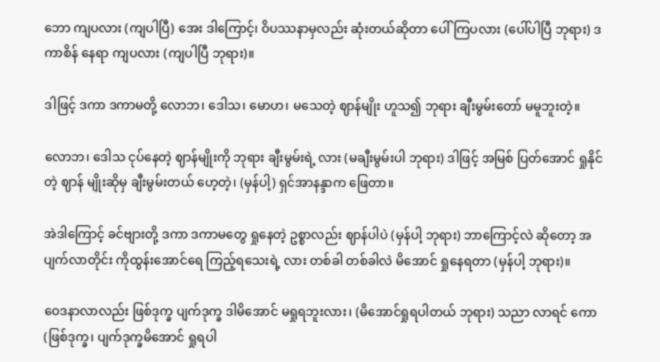ဘော ကျပလား (ကျပါပြီ) အေး ဒါကြောင့်၊ ဝိပဿနာမှလည်း ဆုံးတယ်ဆိုတာ ပေါ်ကြပလား (ပေါ်ပါပြီ ဘုရား) ဒကာစိန် နေရာ ကျပလား (ကျပါပြီ ဘုရား)။

ဒါဖြင့် ဒကာ ဒကာမတို့ လောဘ၊ ဒေါသ၊ မောဟ၊ မသေတဲ့ ဈာန်မျိုး ဟူသ၍ ဘုရား ချီးမွမ်းတော် မမူဘူးတဲ့။

လောဘ၊ ဒေါသ ငုပ်နေတဲ့ ဈာန်မျိုးကို ဘုရား ချီးမွမ်းရဲ့ လား (မချီးမွမ်းပါ ဘုရား) ဒါဖြင့် အမြစ် ပြတ်အောင် ရှုနိုင်တဲ့ ဈာန် မျိုးဆိုမှ ချီးမွမ်းတယ် ဟေ့တဲ့၊ (မှန်ပါ့) ရှင်အာနန္ဒာက ဖြေတာ။

အဲဒါကြောင့် ခင်ဗျားတို့ ဒကာ ဒကာမတွေ ရှုနေတဲ့ ဥစ္စာလည်း ဈာန်ပါပဲ (မှန်ပါ့ ဘုရား) ဘာကြောင့်လဲ ဆိုတော့ အပျက်လာတိုင်း ကိုထွန်းအောင်ရေ ကြည့်ရသေးရဲ့ လား တစ်ခါ တစ်ခါလဲ မိအောင် ရှုနေရတာ (မှန်ပါ့ ဘုရား)။

ဝေဒနာလာလည်း ဖြစ်ဒုက္ခ ပျက်ဒုက္ခ ဒါမိအောင် မရှုရဘူးလား၊ (မိအောင်ရှုရပါတယ် ဘုရား) သညာ လာရင် ကော (ဖြစ်ဒုက္ခ၊ ပျက်ဒုက္ခမိအောင် ရှုရပါ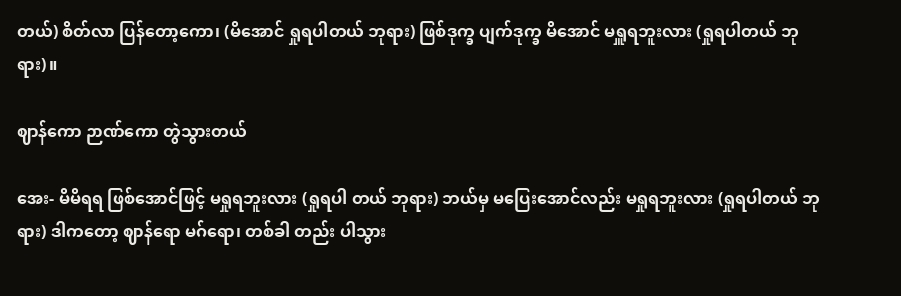တယ်) စိတ်လာ ပြန်တော့ကော၊ (မိအောင် ရှုရပါတယ် ဘုရား) ဖြစ်ဒုက္ခ ပျက်ဒုက္ခ မိအောင် မရှူရဘူးလား (ရှုရပါတယ် ဘုရား)။

ဈာန်ကော ဉာဏ်ကော တွဲသွားတယ်

အေး- မိမိရရ ဖြစ်အောင်ဖြင့် မရှုရဘူးလား (ရှုရပါ တယ် ဘုရား) ဘယ်မှ မပြေးအောင်လည်း မရှုရဘူးလား (ရှုရပါတယ် ဘုရား) ဒါကတော့ ဈာန်ရော မဂ်ရော၊ တစ်ခါ တည်း ပါသွား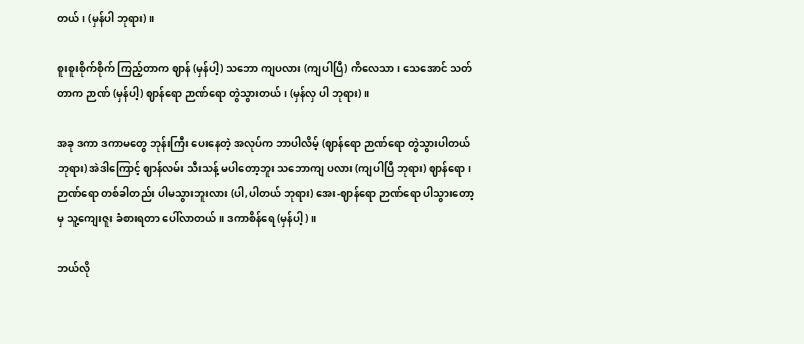တယ်၊ (မှန်ပါ ဘုရား)။

စူးစူးစိုက်စိုက် ကြည့်တာက ဈာန် (မှန်ပါ့) သဘော ကျပလား (ကျပါပြီ) ကိလေသာ၊ သေအောင် သတ်တာက ဉာဏ် (မှန်ပါ့) ဈာန်ရော ဉာဏ်ရော တွဲသွားတယ်၊ (မှန်လှ ပါ ဘုရား)။

အခု ဒကာ ဒကာမတွေ ဘုန်းကြီး ပေးနေတဲ့ အလုပ်က ဘာပါလိမ့် (ဈာန်ရော ဉာဏ်ရော တွဲသွားပါတယ် ဘုရား) အဲဒါကြောင့် ဈာန်လမ်း သီးသန့် မပါတော့ဘူး သဘောကျ ပလား (ကျပါပြီ ဘုရား) ဈာန်ရော၊ ဉာဏ်ရော တစ်ခါတည်း ပါမသွားဘူးလား (ပါ,ပါတယ် ဘုရား) အေး-ဈာန်ရော ဉာဏ်ရော ပါသွားတော့မှ သူ့ကျေးဇူး ခံစားရတာ ပေါ်လာတယ်။ ဒကာစိန်ရေ (မှန်ပါ့)။

ဘယ်လို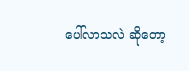ပေါ်လာသလဲ ဆိုတော့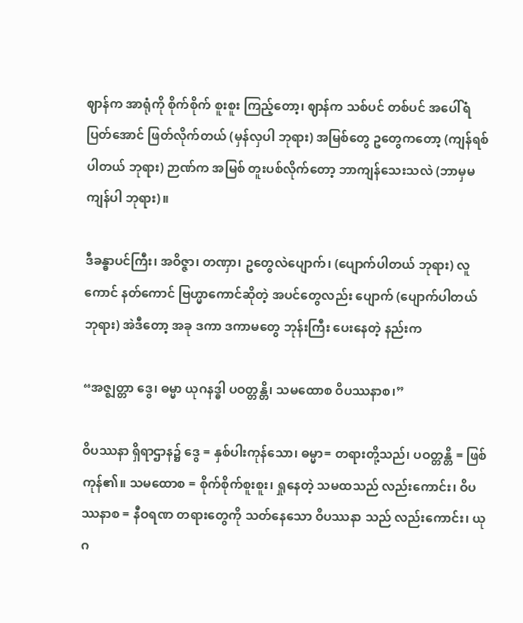ဈာန်က အာရုံကို စိုက်စိုက် စူးစူး ကြည့်တော့၊ ဈာန်က သစ်ပင် တစ်ပင် အပေါ်ရံ ပြတ်အောင် ဖြတ်လိုက်တယ် (မှန်လှပါ ဘုရား) အမြစ်တွေ ဥတွေကတော့ (ကျန်ရစ်ပါတယ် ဘုရား) ဉာဏ်က အမြစ် တူးပစ်လိုက်တော့ ဘာကျန်သေးသလဲ (ဘာမှမကျန်ပါ ဘုရား)။

ဒီခန္ဓာပင်ကြီး၊ အဝိဇ္ဇာ၊ တဏှာ၊ ဥတွေလဲပျောက်၊ (ပျောက်ပါတယ် ဘုရား) လူကောင် နတ်ကောင် ဗြဟ္မာကောင်ဆိုတဲ့ အပင်တွေလည်း ပျောက် (ပျောက်ပါတယ် ဘုရား) အဲဒီတော့ အခု ဒကာ ဒကာမတွေ ဘုန်းကြီး ပေးနေတဲ့ နည်းက

“အဇ္ဈတ္တာ ဒွေ၊ ဓမ္မာ ယုဂနဒ္ဓါ ပဝတ္တန္တိ၊ သမထောစ ဝိပဿနာစ၊”

ဝိပဿနာ ရှိရာဌာန၌ ဒွေ = နှစ်ပါးကုန်သော၊ ဓမ္မာ= တရားတို့သည်၊ ပဝတ္တန္တိ = ဖြစ်ကုန်၏။ သမထောစ = စိုက်စိုက်စူးစူး၊ ရှုနေတဲ့ သမထသည် လည်းကောင်း၊ ဝိပဿနာစ = နီဝရဏ တရားတွေကို သတ်နေသော ဝိပဿနာ သည် လည်းကောင်း၊ ယုဂ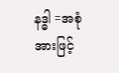နဒ္ဓါ =အစုံအားဖြင့်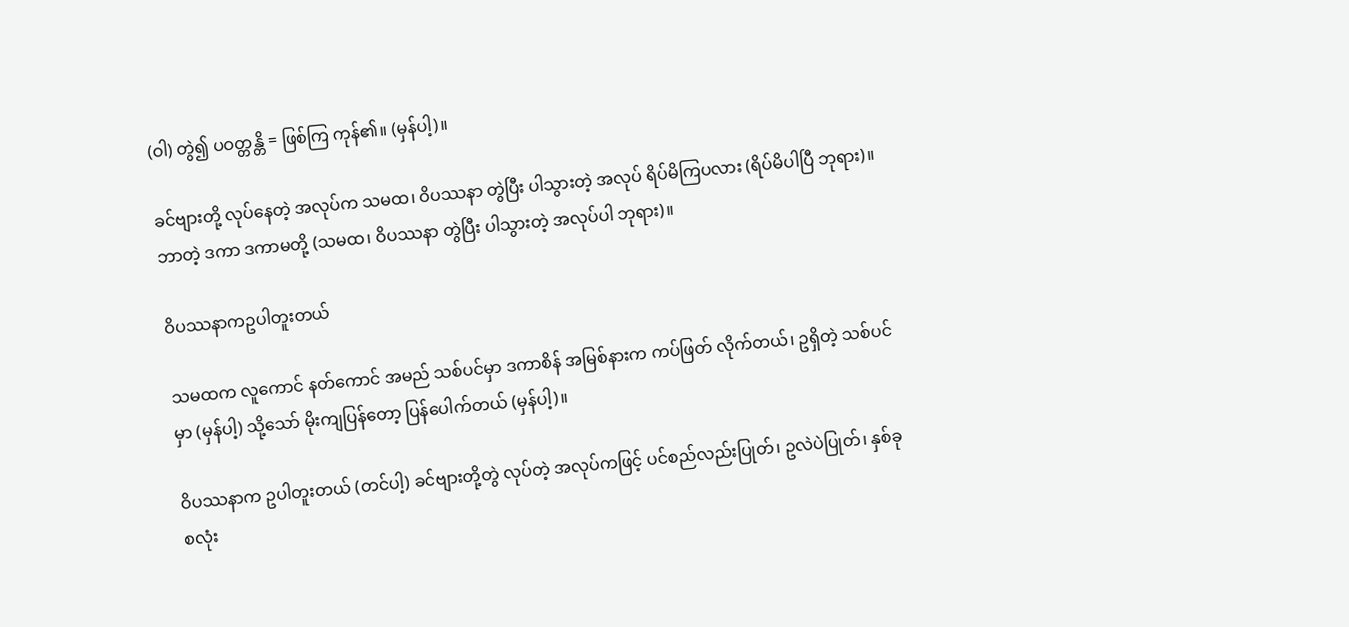(ဝါ) တွဲ၍ ပဝတ္တန္တိ = ဖြစ်ကြ ကုန်၏။ (မှန်ပါ့)။

ခင်ဗျားတို့ လုပ်နေတဲ့ အလုပ်က သမထ၊ ဝိပဿနာ တွဲပြီး ပါသွားတဲ့ အလုပ် ရိပ်မိကြပလား (ရိပ်မိပါပြီ ဘုရား)။ ဘာတဲ့ ဒကာ ဒကာမတို့ (သမထ၊ ဝိပဿနာ တွဲပြီး ပါသွားတဲ့ အလုပ်ပါ ဘုရား)။

ဝိပဿနာကဥပါတူးတယ်

သမထက လူကောင် နတ်ကောင် အမည် သစ်ပင်မှာ ဒကာစိန် အမြစ်နားက ကပ်ဖြတ် လိုက်တယ်၊ ဥရှိတဲ့ သစ်ပင် မှာ (မှန်ပါ့) သို့သော် မိုးကျပြန်တော့ ပြန်ပေါက်တယ် (မှန်ပါ့)။

ဝိပဿနာက ဥပါတူးတယ် (တင်ပါ့) ခင်ဗျားတို့တွဲ လုပ်တဲ့ အလုပ်ကဖြင့် ပင်စည်လည်းပြုတ်၊ ဥလဲပဲပြုတ်၊ နှစ်ခု စလုံး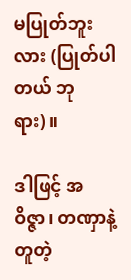မပြုတ်ဘူးလား (ပြုတ်ပါတယ် ဘုရား)။

ဒါဖြင့် အဝိဇ္ဇာ၊ တဏှာနဲ့တူတဲ့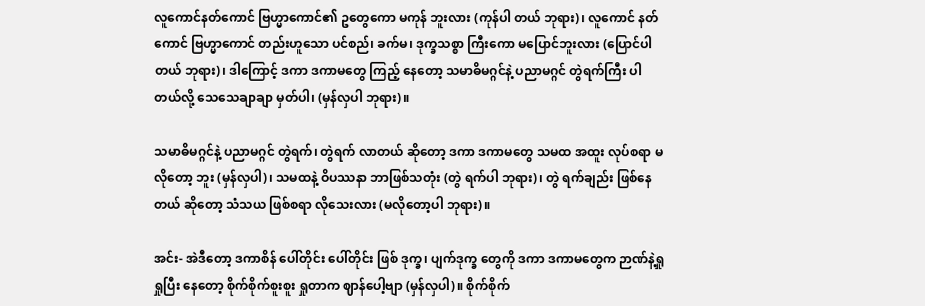လူကောင်နတ်ကောင် ဗြဟ္မာကောင်၏ ဥတွေကော မကုန် ဘူးလား (ကုန်ပါ တယ် ဘုရား)၊ လူကောင် နတ်ကောင် ဗြဟ္မာကောင် တည်းဟူသော ပင်စည်၊ ခက်မ၊ ဒုက္ခသစ္စာ ကြီးကော မပြောင်ဘူးလား (ပြောင်ပါတယ် ဘုရား)၊ ဒါကြောင့် ဒကာ ဒကာမတွေ ကြည့် နေတော့ သမာဓိမဂ္ဂင်နဲ့ ပညာမဂ္ဂင် တွဲရက်ကြီး ပါတယ်လို့ သေသေချာချာ မှတ်ပါ၊ (မှန်လှပါ ဘုရား)။

သမာဓိမဂ္ဂင်နဲ့ ပညာမဂ္ဂင် တွဲရက်၊ တွဲရက် လာတယ် ဆိုတော့ ဒကာ ဒကာမတွေ သမထ အထူး လုပ်စရာ မလိုတော့ ဘူး (မှန်လှပါ)၊ သမထနဲ့ ဝိပဿနာ ဘာဖြစ်သတုံး (တွဲ ရက်ပါ ဘုရား)၊ တွဲ ရက်ချည်း ဖြစ်နေတယ် ဆိုတော့ သံသယ ဖြစ်စရာ လိုသေးလား (မလိုတော့ပါ ဘုရား)။

အင်း- အဲဒီတော့ ဒကာစိန် ပေါ်တိုင်း ပေါ်တိုင်း ဖြစ် ဒုက္ခ၊ ပျက်ဒုက္ခ တွေကို ဒကာ ဒကာမတွေက ဉာဏ်နဲ့ရှု ရှုပြီး နေတော့ စိုက်စိုက်စူးစူး ရှုတာက ဈာန်ပေါ့ဗျာ (မှန်လှပါ)။ စိုက်စိုက်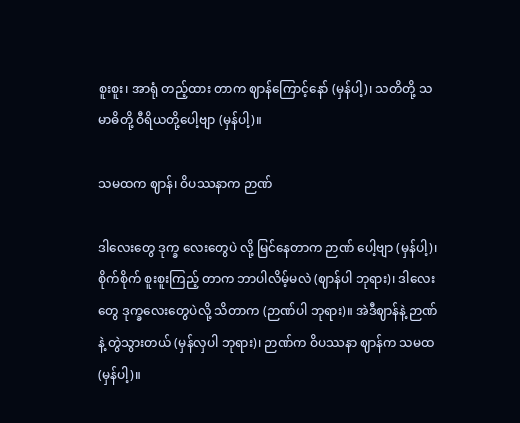စူးစူး၊ အာရုံ တည့်ထား တာက ဈာန်ကြောင့်နော် (မှန်ပါ့)၊ သတိတို့ သမာဓိတို့ ဝီရိယတို့ပေါ့ဗျာ (မှန်ပါ့)။

သမထက ဈာန်၊ ဝိပဿနာက ဉာဏ်

ဒါလေးတွေ ဒုက္ခ လေးတွေပဲ လို့ မြင်နေတာက ဉာဏ် ပေါ့ဗျာ (မှန်ပါ့)၊ စိုက်စိုက် စူးစူးကြည့် တာက ဘာပါလိမ့်မလဲ (ဈာန်ပါ ဘုရား)၊ ဒါလေးတွေ ဒုက္ခလေးတွေပဲလို့ သိတာက (ဉာဏ်ပါ ဘုရား)။ အဲဒီဈာန်နဲ့ ဉာဏ်နဲ့ တွဲသွားတယ် (မှန်လှပါ ဘုရား)၊ ဉာဏ်က ဝိပဿနာ ဈာန်က သမထ (မှန်ပါ့)။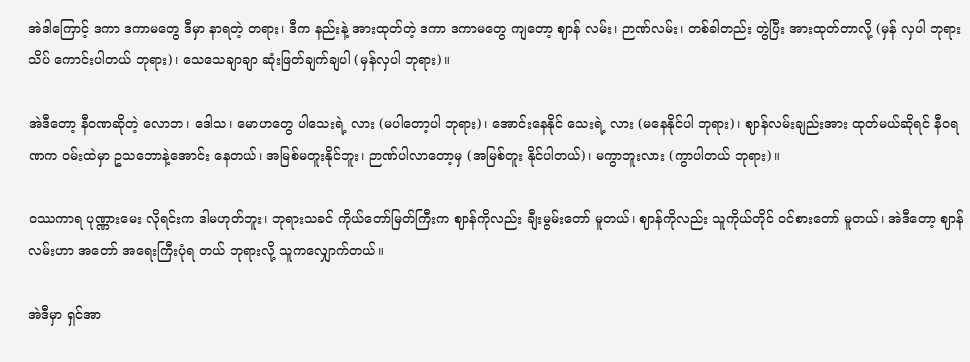အဲဒါကြောင့် ဒကာ ဒကာမတွေ ဒီမှာ နာရတဲ့ တရား၊ ဒီက နည်းနဲ့ အားထုတ်တဲ့ ဒကာ ဒကာမတွေ ကျတော့ ဈာန် လမ်း၊ ဉာဏ်လမ်း၊ တစ်ခါတည်း တွဲပြီး အားထုတ်တာလို့ (မှန် လှပါ ဘုရား သိပ် ကောင်းပါတယ် ဘုရား)၊ သေသေချာချာ ဆုံးဖြတ်ချက်ချပါ (မှန်လှပါ ဘုရား)။

အဲဒီတော့ နီဝဏဆိုတဲ့ လောဘ၊ ဒေါသ၊ မောဟတွေ ပါသေးရဲ့ လား (မပါတော့ပါ ဘုရား)၊ အောင်းနေနိုင် သေးရဲ့ လား (မနေနိုင်ပါ ဘုရား)၊ ဈာန်လမ်းချည်းအား ထုတ်မယ်ဆိုရင် နီဝရဏက ဝမ်းထဲမှာ ဥသဘောနဲ့အောင်း နေတယ်၊ အမြစ်မတူးနိုင်ဘူး၊ ဉာဏ်ပါလာတော့မှ (အမြစ်တူး နိုင်ပါတယ်)၊ မကွာဘူးလား (ကွာပါတယ် ဘုရား)။

ဝဿကာရ ပုဏ္ဏားမေး လိုရင်းက ဒါမဟုတ်ဘူး၊ ဘုရားသခင် ကိုယ်တော်မြတ်ကြီးက ဈာန်ကိုလည်း ချီးမွမ်းတော် မူတယ်၊ ဈာန်ကိုလည်း သူကိုယ်တိုင် ဝင်စားတော် မူတယ်၊ အဲဒီတော့ ဈာန်လမ်းဟာ အတော် အရေးကြီးပုံရ တယ် ဘုရားလို့ သူကလျှောက်တယ်။

အဲဒီမှာ ရှင်အာ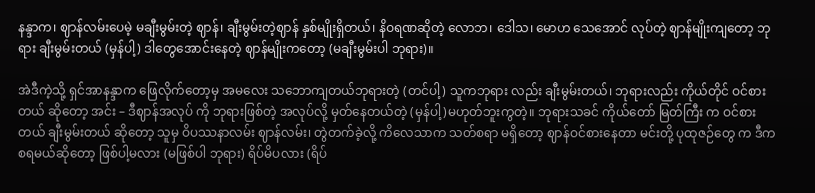နန္ဒာက၊ ဈာန်လမ်းပေမဲ့ မချီးမွမ်းတဲ့ ဈာန်၊ ချီးမွမ်းတဲ့ဈာန် နှစ်မျိုးရှိတယ်၊ နိဝရဏဆိုတဲ့ လောဘ၊ ဒေါသ၊ မောဟ သေအောင် လုပ်တဲ့ ဈာန်မျိုးကျတော့ ဘုရား ချီးမွမ်းတယ် (မှန်ပါ့) ဒါတွေအောင်းနေတဲ့ ဈာန်မျိုးကတော့ (မချီးမွမ်းပါ ဘုရား)။

အဲဒီကဲ့သို့ ရှင်အာနန္ဒာက ဖြေလိုက်တော့မှ အမလေး သဘောကျတယ်ဘုရားတဲ့ (တင်ပါ့) သူကဘုရား လည်း ချီးမွမ်းတယ်၊ ဘုရားလည်း ကိုယ်တိုင် ဝင်စားတယ် ဆိုတော့ အင်း – ဒီဈာန်အလုပ် ကို ဘုရားဖြစ်တဲ့ အလုပ်လို့ မှတ်နေတယ်တဲ့ (မှန်ပါ့)မဟုတ်ဘူးကွတဲ့။ ဘုရားသခင် ကိုယ်တော် မြတ်ကြီး က ဝင်စားတယ် ချီးမွမ်းတယ် ဆိုတော့ သူမှ ဝိပဿနာလမ်း ဈာန်လမ်း၊ တွဲတက်ခဲ့လို့ ကိလေသာက သတ်စရာ မရှိတော့ ဈာန်ဝင်စားနေတာ မင်းတို့ ပုထုဇဉ်တွေ က ဒီက စရမယ်ဆိုတော့ ဖြစ်ပါ့မလား (မဖြစ်ပါ ဘုရား) ရိပ်မိပလား (ရိပ်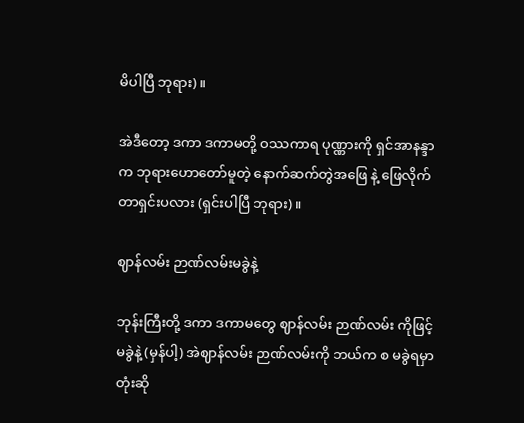မိပါပြီ ဘုရား)။

အဲဒီတော့ ဒကာ ဒကာမတို့ ဝဿကာရ ပုဏ္ဏားကို ရှင်အာနန္ဒာက ဘုရားဟောတော်မူတဲ့ နောက်ဆက်တွဲအဖြေ နဲ့ ဖြေလိုက်တာရှင်းပလား (ရှင်းပါပြီ ဘုရား)။

ဈာန်လမ်း ဉာဏ်လမ်းမခွဲနဲ့

ဘုန်းကြီးတို့ ဒကာ ဒကာမတွေ ဈာန်လမ်း ဉာဏ်လမ်း ကိုဖြင့် မခွဲနဲ့ (မှန်ပါ့) အဲဈာန်လမ်း ဉာဏ်လမ်းကို ဘယ်က စ မခွဲရမှာတုံးဆို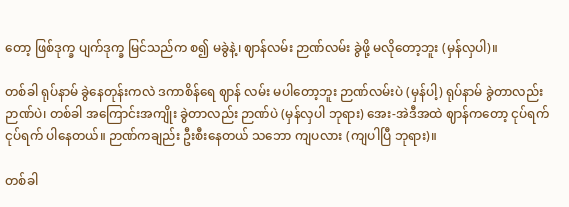တော့ ဖြစ်ဒုက္ခ ပျက်ဒုက္ခ မြင်သည်က စ၍ မခွဲနဲ့၊ ဈာန်လမ်း ဉာဏ်လမ်း ခွဲဖို့ မလိုတော့ဘူး (မှန်လှပါ)။

တစ်ခါ ရုပ်နာမ် ခွဲနေတုန်းကလဲ ဒကာစိန်ရေ ဈာန် လမ်း မပါတော့ဘူး ဉာဏ်လမ်းပဲ (မှန်ပါ့) ရုပ်နာမ် ခွဲတာလည်း ဉာဏ်ပဲ၊ တစ်ခါ အကြောင်းအကျိုး ခွဲတာလည်း ဉာဏ်ပဲ (မှန်လှပါ ဘုရား) အေး-အဲဒီအထဲ ဈာန်ကတော့ ငုပ်ရက် ငုပ်ရက် ပါနေတယ်။ ဉာဏ်ကချည်း ဦးစီးနေတယ် သဘော ကျပလား (ကျပါပြီ ဘုရား)။

တစ်ခါ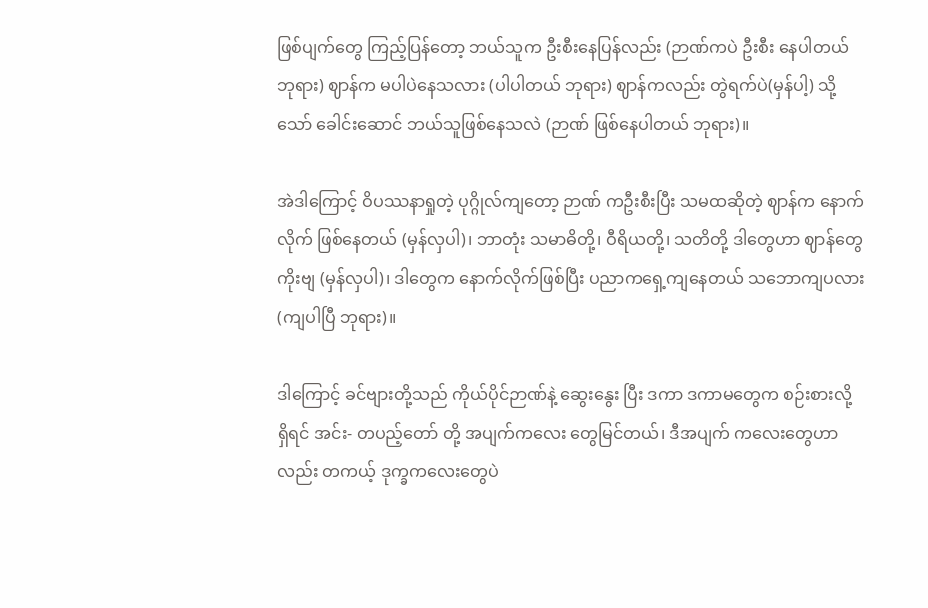ဖြစ်ပျက်တွေ ကြည့်ပြန်တော့ ဘယ်သူက ဦးစီးနေပြန်လည်း (ဉာဏ်ကပဲ ဦးစီး နေပါတယ် ဘုရား) ဈာန်က မပါပဲနေသလား (ပါပါတယ် ဘုရား) ဈာန်ကလည်း တွဲရက်ပဲ(မှန်ပါ့) သို့သော် ခေါင်းဆောင် ဘယ်သူဖြစ်နေသလဲ (ဉာဏ် ဖြစ်နေပါတယ် ဘုရား)။

အဲဒါကြောင့် ဝိပဿနာရှုတဲ့ ပုဂ္ဂိုလ်ကျတော့ ဉာဏ် ကဦးစီးပြီး သမထဆိုတဲ့ ဈာန်က နောက်လိုက် ဖြစ်နေတယ် (မှန်လှပါ)၊ ဘာတုံး သမာဓိတို့၊ ဝီရိယတို့၊ သတိတို့ ဒါတွေဟာ ဈာန်တွေ ကိုးဗျ (မှန်လှပါ)၊ ဒါတွေက နောက်လိုက်ဖြစ်ပြီး ပညာကရှေ့ကျနေတယ် သဘောကျပလား (ကျပါပြီ ဘုရား)။

ဒါကြောင့် ခင်ဗျားတို့သည် ကိုယ်ပိုင်ဉာဏ်နဲ့ ဆွေးနွေး ပြီး ဒကာ ဒကာမတွေက စဉ်းစားလို့ ရှိရင် အင်း- တပည့်တော် တို့ အပျက်ကလေး တွေမြင်တယ်၊ ဒီအပျက် ကလေးတွေဟာ လည်း တကယ့် ဒုက္ခကလေးတွေပဲ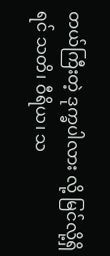တယ်ကြီးတဲ့ ဒုက္ခပါလား လို့ မြင်လို့ရှိရင် သတိ၊ ဝီရိယ၊ သ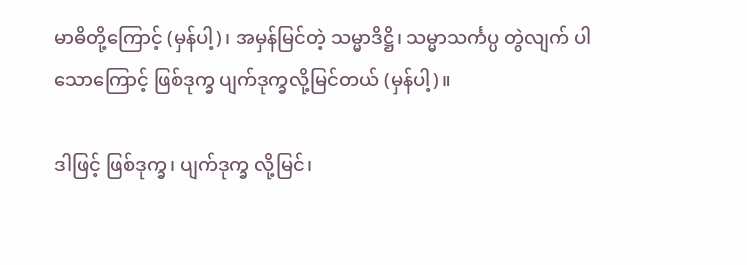မာဓိတို့ကြောင့် (မှန်ပါ့)၊ အမှန်မြင်တဲ့ သမ္မာဒိဋ္ဌိ၊ သမ္မာသင်္ကပ္ပ တွဲလျက် ပါသောကြောင့် ဖြစ်ဒုက္ခ ပျက်ဒုက္ခလို့မြင်တယ် (မှန်ပါ့)။

ဒါဖြင့် ဖြစ်ဒုက္ခ၊ ပျက်ဒုက္ခ လို့မြင်၊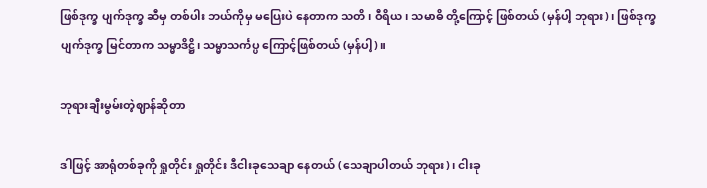ဖြစ်ဒုက္ခ ပျက်ဒုက္ခ ဆီမှ တစ်ပါး ဘယ်ကိုမှ မပြေးပဲ နေတာက သတိ၊ ဝီရိယ၊ သမာဓိ တို့ကြောင့် ဖြစ်တယ် (မှန်ပါ့ ဘုရား)၊ ဖြစ်ဒုက္ခ ပျက်ဒုက္ခ မြင်တာက သမ္မာဒိဋ္ဌိ၊ သမ္မာသင်္ကပ္ပ ကြောင့်ဖြစ်တယ် (မှန်ပါ့)။

ဘုရားချီးမွမ်းတဲ့ဈာန်ဆိုတာ

ဒါဖြင့် အာရုံတစ်ခုကို ရှုတိုင်း ရှုတိုင်း ဒီငါးခုသေချာ နေတယ် (သေချာပါတယ် ဘုရား)၊ ငါးခု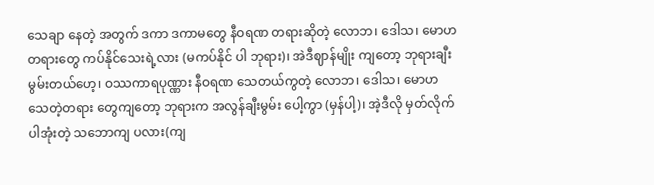သေချာ နေတဲ့ အတွက် ဒကာ ဒကာမတွေ နီဝရဏ တရားဆိုတဲ့ လောဘ၊ ဒေါသ၊ မောဟတရားတွေ ကပ်နိုင်သေးရဲ့လား (မကပ်နိုင် ပါ ဘုရား)၊ အဲဒီဈာန်မျိုး ကျတော့ ဘုရားချီးမွမ်းတယ်ဟေ့၊ ဝဿကာရပုဏ္ဏား နီဝရဏ သေတယ်ကွတဲ့ လောဘ၊ ဒေါသ၊ မောဟ သေတဲ့တရား တွေကျတော့ ဘုရားက အလွန်ချီးမွမ်း ပေါ့ကွာ (မှန်ပါ့)၊ အဲ့ဒီလို မှတ်လိုက်ပါအုံးတဲ့ သဘောကျ ပလား(ကျ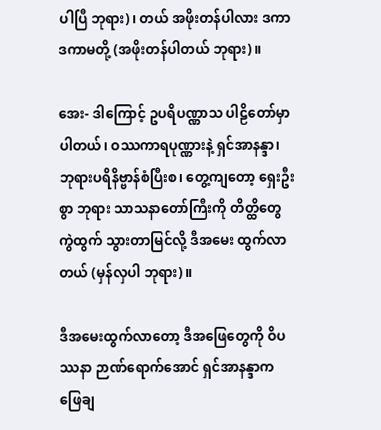ပါပြီ ဘုရား)၊ တယ် အဖိုးတန်ပါလား ဒကာ ဒကာမတို့ (အဖိုးတန်ပါတယ် ဘုရား)။

အေး- ဒါကြောင့် ဥပရိပဏ္ဏာသ ပါဠိတော်မှာ ပါတယ်၊ ဝဿကာရပုဏ္ဏားနဲ့ ရှင်အာနန္ဒာ၊ ဘုရားပရိနိဗ္ဗာန်စံပြီးစ၊ တွေ့ကျတော့ ရှေးဦးစွာ ဘုရား သာသနာတော်ကြီးကို တိတ္ထိတွေ ကွဲထွက် သွားတာမြင်လို့ ဒီအမေး ထွက်လာတယ် (မှန်လှပါ ဘုရား)။

ဒီအမေးထွက်လာတော့ ဒီအဖြေတွေကို ဝိပဿနာ ဉာဏ်ရောက်အောင် ရှင်အာနန္ဒာက ဖြေချ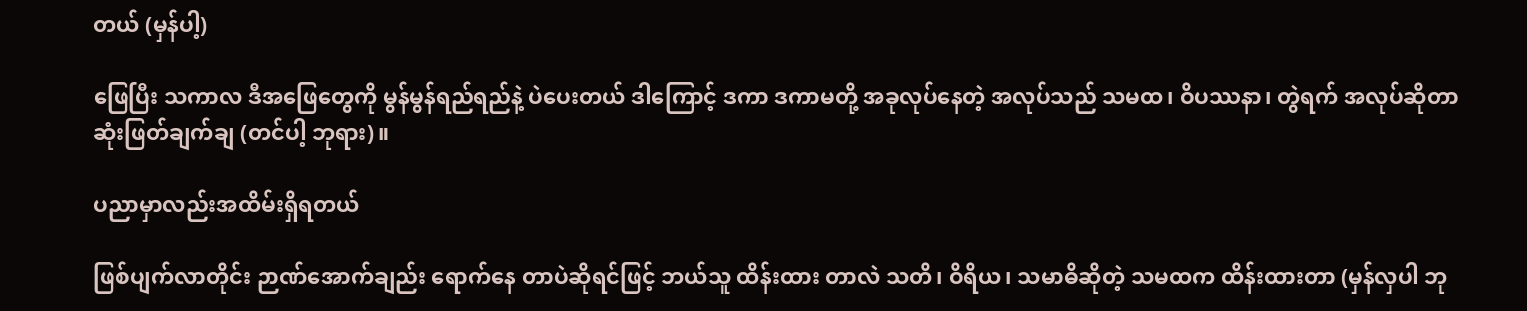တယ် (မှန်ပါ့)

ဖြေပြီး သကာလ ဒီအဖြေတွေကို မွန်မွန်ရည်ရည်နဲ့ ပဲပေးတယ် ဒါကြောင့် ဒကာ ဒကာမတို့ အခုလုပ်နေတဲ့ အလုပ်သည် သမထ၊ ဝိပဿနာ၊ တွဲရက် အလုပ်ဆိုတာ ဆုံးဖြတ်ချက်ချ (တင်ပါ့ ဘုရား)။

ပညာမှာလည်းအထိမ်းရှိရတယ်

ဖြစ်ပျက်လာတိုင်း ဉာဏ်အောက်ချည်း ရောက်နေ တာပဲဆိုရင်ဖြင့် ဘယ်သူ ထိန်းထား တာလဲ သတိ၊ ဝိရိယ၊ သမာဓိဆိုတဲ့ သမထက ထိန်းထားတာ (မှန်လှပါ ဘု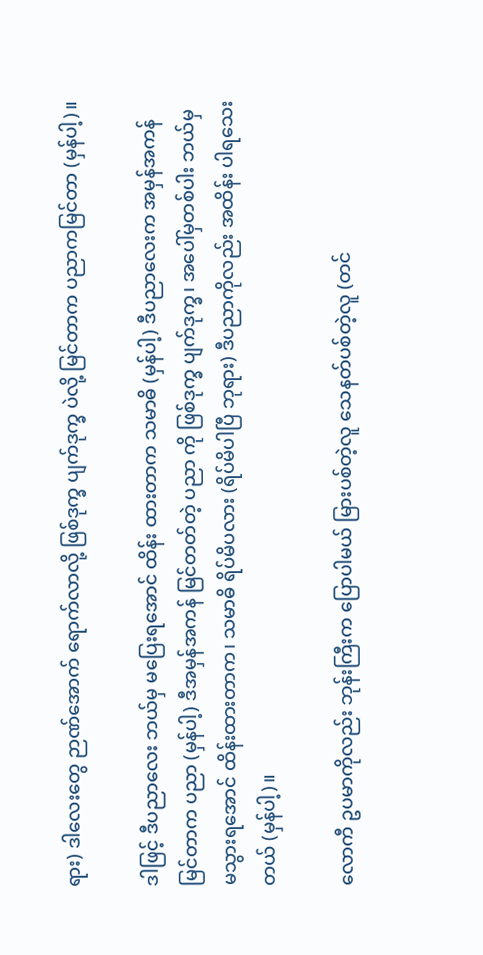ရား) ဒါလေးတွေ ဉာဏ်အောက် ရောက်လာလို့ ဖြစ်ဒုက္ခ ပျက်ဒုက္ခ ပဲလို့ မြင်တာက ပညာကမြင်တာ (မှန်ပါ့)။

ဒါဖြင့် ဒီပညာလေး ဘယ်မှ မပြေးရအောင် ထိန်း ထားတာက သမာဓိ (မှန်ပါ့) ဒီပညာလေးက အမှန်အကန် မြင်တာက ပညာ (မှန်ပါ့) ဒီအမှန်အကန် မြင်တတ်တဲ့ ပညာ ကို ဖြစ်ဒုက္ခ ပျက်ဒုက္ခ၊ အပေါ်မှတစ်ပါး ဘယ်မှ မသွားရအောင် ထိန်းထားတာက၊ သမာဓိ ရိပ်မိပလား (ရိပ်မိပါပြီ ဘုရား) ဒီပညာကိုလည်း အထိန်း ပါရသေးတယ် (မှန်ပါ့)။

လောကီ ဥပမာကိုလည်း ဘုန်းကြီးက ပြောပါမယ် မြားပစ်တဲ့လူ သေနတ်ပစ်တဲ့လူ (တင်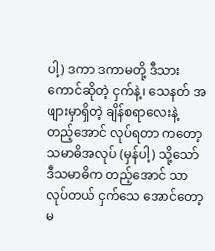ပါ့) ဒကာ ဒကာမတို့ ဒီသားကောင်ဆိုတဲ့ ငှက်နဲ့၊ သေနတ် အဖျားမှာရှိတဲ့ ချိန်စရာလေးနဲ့ တည့်အောင် လုပ်ရတာ ကတော့ သမာဓိအလုပ် (မှန်ပါ့) သို့သော် ဒီသမာဓိက တည့်အောင် သာလုပ်တယ် ငှက်သေ အောင်တော့ မ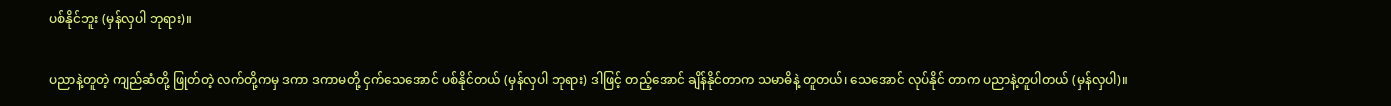ပစ်နိုင်ဘူး (မှန်လှပါ ဘုရား)။

ပညာနဲ့တူတဲ့ ကျည်ဆံတို့ ဖြုတ်တဲ့ လက်တို့ကမှ ဒကာ ဒကာမတို့ ငှက်သေအောင် ပစ်နိုင်တယ် (မှန်လှပါ ဘုရား) ဒါဖြင့် တည့်အောင် ချိန်နိုင်တာက သမာဓိနဲ့ တူတယ်၊ သေအောင် လုပ်နိုင် တာက ပညာနဲ့တူပါတယ် (မှန်လှပါ)။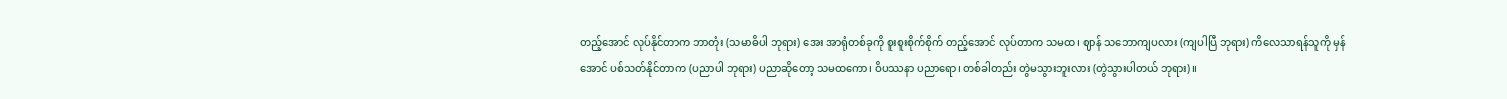တည့်အောင် လုပ်နိုင်တာက ဘာတုံး (သမာဓိပါ ဘုရား) အေး အာရုံတစ်ခုကို စူးစူးစိုက်စိုက် တည့်အောင် လုပ်တာက သမထ၊ ဈာန် သဘောကျပလား (ကျပါပြီ ဘုရား) ကိလေသာရန်သူကို မှန်အောင် ပစ်သတ်နိုင်တာက (ပညာပါ ဘုရား) ပညာဆိုတော့ သမထကော၊ ဝိပဿနာ ပညာရော၊ တစ်ခါတည်း တွဲမသွားဘူးလား (တွဲသွားပါတယ် ဘုရား)။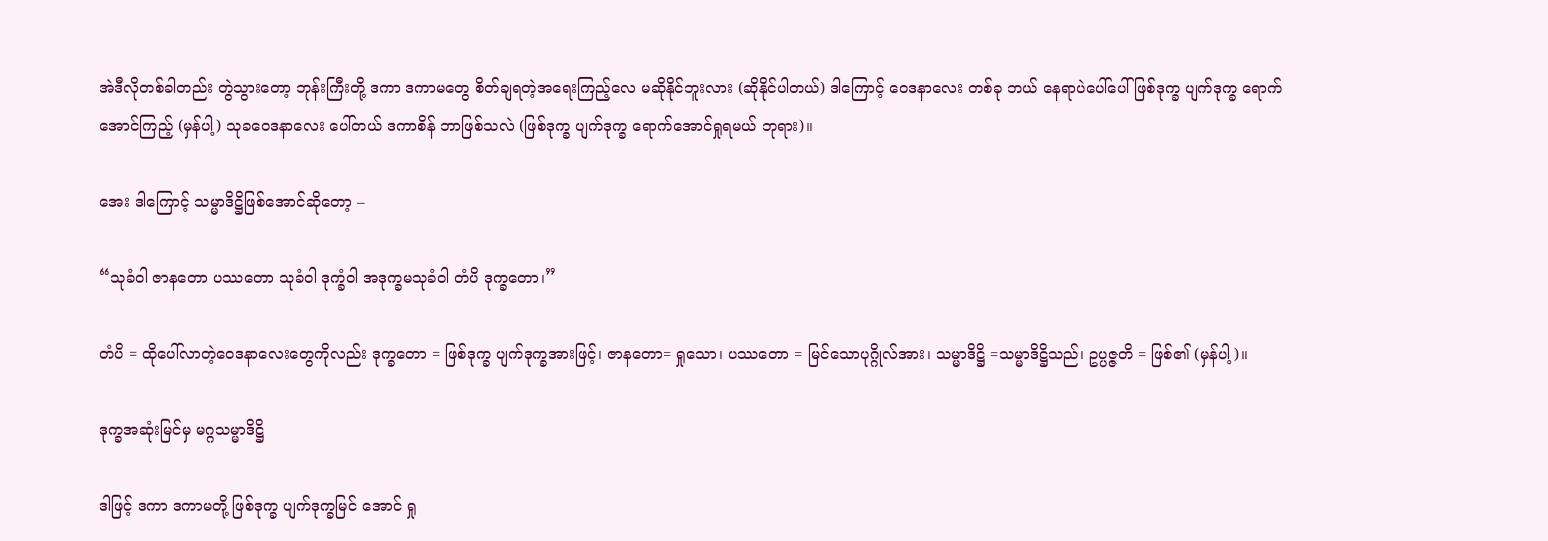အဲဒီလိုတစ်ခါတည်း တွဲသွားတော့ ဘုန်းကြီးတို့ ဒကာ ဒကာမတွေ စိတ်ချရတဲ့အရေးကြည့်လေ မဆိုနိုင်ဘူးလား (ဆိုနိုင်ပါတယ်) ဒါကြောင့် ဝေဒနာလေး တစ်ခု ဘယ် နေရာပဲပေါ်ပေါ် ဖြစ်ဒုက္ခ ပျက်ဒုက္ခ ရောက်အောင်ကြည့် (မှန်ပါ့) သုခဝေဒနာလေး ပေါ်တယ် ဒကာစိန် ဘာဖြစ်သလဲ (ဖြစ်ဒုက္ခ ပျက်ဒုက္ခ ရောက်အောင်ရှုရမယ် ဘုရား)။

အေး ဒါကြောင့် သမ္မာဒိဋ္ဌိဖြစ်အောင်ဆိုတော့ –

“သုခံဝါ ဇာနတော ပဿတော သုခံဝါ ဒုက္ခံဝါ အဒုက္ခမသုခံဝါ တံပိ ဒုက္ခတော၊”

တံပိ = ထိုပေါ်လာတဲ့ဝေဒနာလေးတွေကိုလည်း ဒုက္ခတော = ဖြစ်ဒုက္ခ ပျက်ဒုက္ခအားဖြင့်၊ ဇာနတော= ရှုသော၊ ပဿတော = မြင်သောပုဂ္ဂိုလ်အား၊ သမ္မာဒိဋ္ဌိ =သမ္မာဒိဋ္ဌိသည်၊ ဥပ္ပဇ္ဇတိ = ဖြစ်၏ (မှန်ပါ့)။

ဒုက္ခအဆုံးမြင်မှ မဂ္ဂသမ္မာဒိဋ္ဌိ

ဒါဖြင့် ဒကာ ဒကာမတို့ ဖြစ်ဒုက္ခ ပျက်ဒုက္ခမြင် အောင် ရှု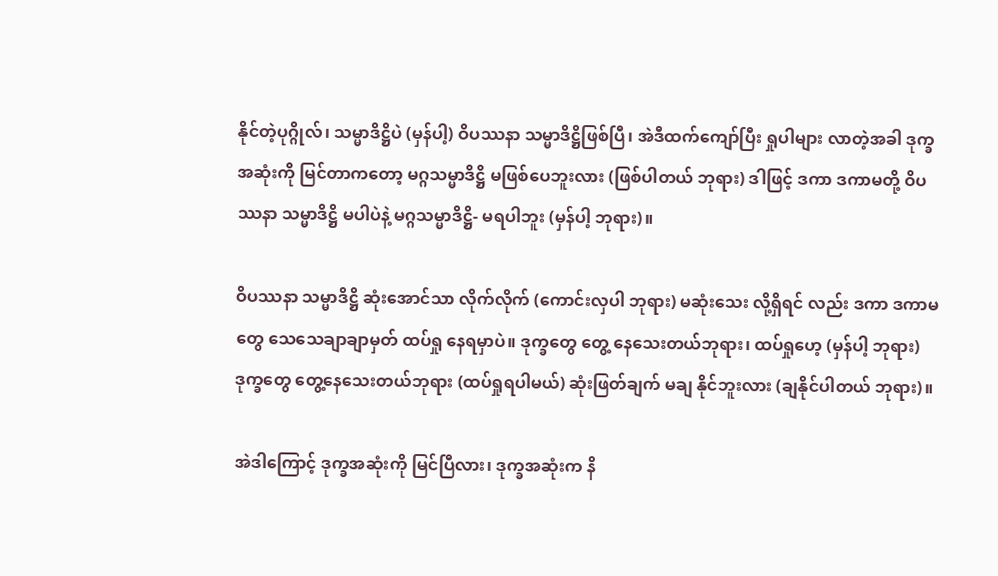နိုင်တဲ့ပုဂ္ဂိုလ်၊ သမ္မာဒိဋ္ဌိပဲ (မှန်ပါ့) ဝိပဿနာ သမ္မာဒိဋ္ဌိဖြစ်ပြီ၊ အဲဒီထက်ကျော်ပြီး ရှုပါများ လာတဲ့အခါ ဒုက္ခ အဆုံးကို မြင်တာကတော့ မဂ္ဂသမ္မာဒိဋ္ဌိ မဖြစ်ပေဘူးလား (ဖြစ်ပါတယ် ဘုရား) ဒါဖြင့် ဒကာ ဒကာမတို့ ဝိပဿနာ သမ္မာဒိဋ္ဌိ မပါပဲနဲ့ မဂ္ဂသမ္မာဒိဋ္ဌိ- မရပါဘူး (မှန်ပါ့ ဘုရား)။

ဝိပဿနာ သမ္မာဒိဋ္ဌိ ဆုံးအောင်သာ လိုက်လိုက် (ကောင်းလှပါ ဘုရား) မဆုံးသေး လို့ရှိရင် လည်း ဒကာ ဒကာမတွေ သေသေချာချာမှတ် ထပ်ရှု နေရမှာပဲ။ ဒုက္ခတွေ တွေ့ နေသေးတယ်ဘုရား၊ ထပ်ရှုဟေ့ (မှန်ပါ့ ဘုရား) ဒုက္ခတွေ တွေ့နေသေးတယ်ဘုရား (ထပ်ရှုရပါမယ်) ဆုံးဖြတ်ချက် မချ နိုင်ဘူးလား (ချနိုင်ပါတယ် ဘုရား)။

အဲဒါကြောင့် ဒုက္ခအဆုံးကို မြင်ပြီလား၊ ဒုက္ခအဆုံးက နိ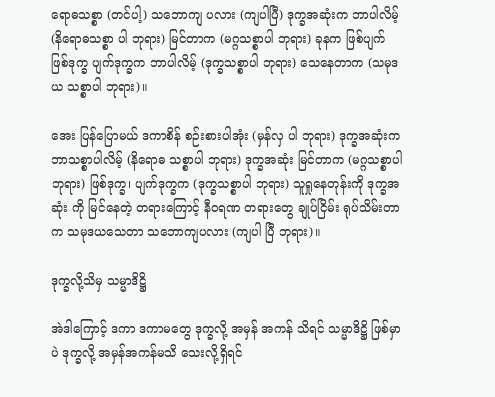ရောဓသစ္စာ (တင်ပါ့) သဘောကျ ပလား (ကျပါပြီ) ဒုက္ခအဆုံးက ဘာပါလိမ့် (နိရောဓသစ္စာ ပါ ဘုရား) မြင်တာက (မဂ္ဂသစ္စာပါ ဘုရား) ခုနက ဖြစ်ပျက် ဖြစ်ဒုက္ခ ပျက်ဒုက္ခက ဘာပါလိမ့် (ဒုက္ခသစ္စာပါ ဘုရား) သေနေတာက (သမုဒယ သစ္စာပါ ဘုရား)။

အေး ပြန်ပြောမယ် ဒကာစိန် စဉ်းစားပါအုံး (မှန်လှ ပါ ဘုရား) ဒုက္ခအဆုံးက ဘာသစ္စာပါလိမ့် (နိရောဓ သစ္စာပါ ဘုရား) ဒုက္ခအဆုံး မြင်တာက (မဂ္ဂသစ္စာပါ ဘုရား) ဖြစ်ဒုက္ခ၊ ပျက်ဒုက္ခက (ဒုက္ခသစ္စာပါ ဘုရား) သူရှုနေတုန်းကို ဒုက္ခအဆုံး ကို မြင်နေတဲ့ တရားကြောင့် နီဝရဏ တရားတွေ ချုပ်ငြိမ်း ရုပ်သိမ်းတာက သမုဒယသေတာ သဘောကျပလား (ကျပါ ပြီ ဘုရား)။

ဒုက္ခလို့သိမှ သမ္မာဒိဋ္ဌိ

အဲဒါကြောင့် ဒကာ ဒကာမတွေ ဒုက္ခလို့ အမှန် အကန် သိရင် သမ္မာဒိဋ္ဌိ ဖြစ်မှာပဲ ဒုက္ခလို့ အမှန်အကန်မသိ သေးလို့ရှိရင်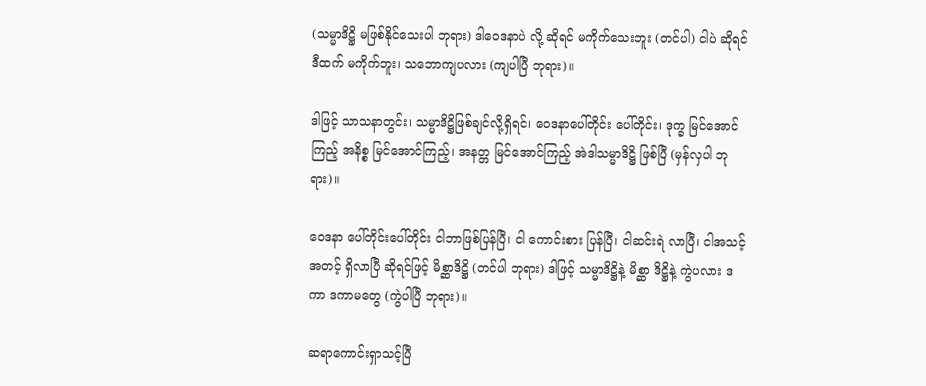(သမ္မာဒိဋ္ဌိ မဖြစ်နိုင်သေးပါ ဘုရား) ဒါဝေဒနာပဲ လို့ ဆိုရင် မကိုက်သေးဘူး (တင်ပါ) ငါပဲ ဆိုရင် ဒီထက် မကိုက်ဘူး၊ သဘောကျပလား (ကျပါပြီ ဘုရား)။

ဒါဖြင့် သာသနာတွင်း၊ သမ္မာဒိဋ္ဌိဖြစ်ချင်လို့ရှိရင်၊ ဝေဒနာပေါ်တိုင်း ပေါ်တိုင်း၊ ဒုက္ခ မြင်အောင်ကြည့် အနိစ္စ မြင်အောင်ကြည့်၊ အနတ္တ မြင်အောင်ကြည့် အဲဒါသမ္မာဒိဋ္ဌိ ဖြစ်ပြီ (မှန်လှပါ ဘုရား)။

ဝေဒနာ ပေါ်တိုင်းပေါ်တိုင်း ငါဘာဖြစ်ပြန်ပြီ၊ ငါ ကောင်းစား ပြန်ပြီ၊ ငါဆင်းရဲ လာပြီ၊ ငါအသင့်အတင့် ရှိလာပြီ ဆိုရင်ဖြင့် မိစ္ဆာဒိဋ္ဌိ (တင်ပါ ဘုရား) ဒါဖြင့် သမ္မာဒိဋ္ဌိနဲ့ မိစ္ဆာ ဒိဋ္ဌိနဲ့ ကွဲပလား ဒကာ ဒကာမတွေ (ကွဲပါပြီ ဘုရား)။

ဆရာကောင်းရှာသင့်ပြီ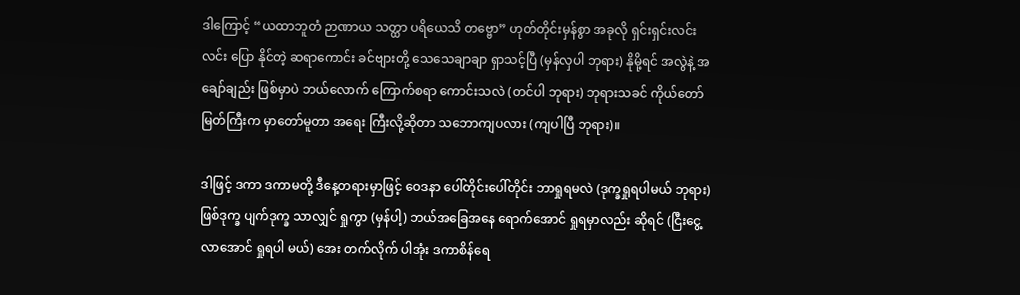ဒါကြောင့် “ယထာဘူတံ ဉာဏာယ သတ္ထာ ပရိယေသိ တဗ္ဗော” ဟုတ်တိုင်းမှန်စွာ အခုလို ရှင်းရှင်းလင်းလင်း ပြော နိုင်တဲ့ ဆရာကောင်း ခင်ဗျားတို့ သေသေချာချာ ရှာသင့်ပြီ (မှန်လှပါ ဘုရား) နိုမို့ရင် အလွဲနဲ့ အချော်ချည်း ဖြစ်မှာပဲ ဘယ်လောက် ကြောက်စရာ ကောင်းသလဲ (တင်ပါ ဘုရား) ဘုရားသခင် ကိုယ်တော်မြတ်ကြီးက မှာတော်မူတာ အရေး ကြီးလို့ဆိုတာ သဘောကျပလား (ကျပါပြီ ဘုရား)။

ဒါဖြင့် ဒကာ ဒကာမတို့ ဒီနေ့တရားမှာဖြင့် ဝေဒနာ ပေါ်တိုင်းပေါ်တိုင်း ဘာရှုရမလဲ (ဒုက္ခရှုရပါမယ် ဘုရား) ဖြစ်ဒုက္ခ ပျက်ဒုက္ခ သာလျှင် ရှုကွာ (မှန်ပါ့) ဘယ်အခြေအနေ ရောက်အောင် ရှုရမှာလည်း ဆိုရင် (ငြီးငွေ့လာအောင် ရှုရပါ မယ်) အေး တက်လိုက် ပါအုံး ဒကာစိန်ရေ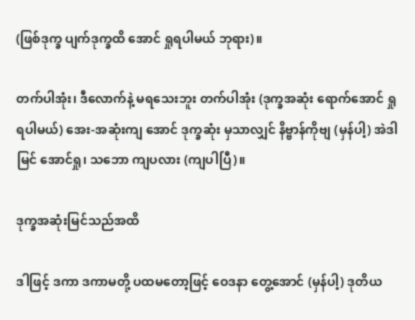(ဖြစ်ဒုက္ခ ပျက်ဒုက္ခထိ အောင် ရှုရပါမယ် ဘုရား)။

တက်ပါအုံး၊ ဒီလောက်နဲ့ မရသေးဘူး တက်ပါအုံး (ဒုက္ခအဆုံး ရောက်အောင် ရှုရပါမယ်) အေး-အဆုံးကျ အောင် ဒုက္ခဆုံး မှသာလျှင် နိဗ္ဗာန်ကိုဗျ (မှန်ပါ့) အဲဒါ မြင် အောင်ရှု၊ သဘော ကျပလား (ကျပါပြီ)။

ဒုက္ခအဆုံးမြင်သည်အထိ

ဒါဖြင့် ဒကာ ဒကာမတို့ ပထမတော့ဖြင့် ဝေဒနာ တွေ့အောင် (မှန်ပါ့) ဒုတိယ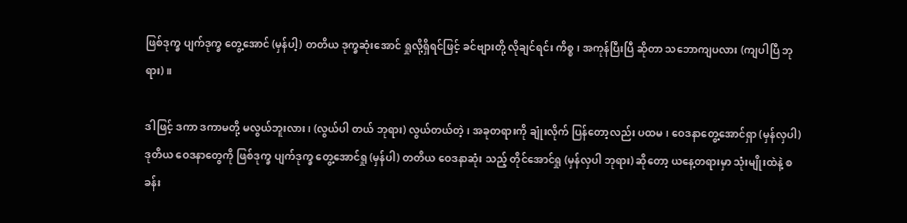ဖြစ်ဒုက္ခ ပျက်ဒုက္ခ တွေ့အောင် (မှန်ပါ့) တတိယ ဒုက္ခဆုံးအောင် ရှုလို့ရှိရင်ဖြင့် ခင်ဗျားတို့ လိုချင်ရင်း ကိစ္စ၊ အကုန်ပြီးပြီ ဆိုတာ သဘောကျပလား (ကျပါပြီ ဘုရား)။

ဒါဖြင့် ဒကာ ဒကာမတို့ မလွယ်ဘူးလား၊ (လွယ်ပါ တယ် ဘုရား) လွယ်တယ်တဲ့၊ အခုတရားကို ချုံးလိုက် ပြန်တော့လည်း ပထမ၊ ဝေဒနာတွေ့အောင်ရှာ (မှန်လှပါ) ဒုတိယ ဝေဒနာတွေကို ဖြစ်ဒုက္ခ ပျက်ဒုက္ခ တွေ့အောင်ရှု (မှန်ပါ) တတိယ ဝေဒနာဆုံး သည့် တိုင်အောင်ရှု (မှန်လှပါ ဘုရား) ဆိုတော့ ယနေ့တရားမှာ သုံးမျိုးထဲနဲ့ စခန်း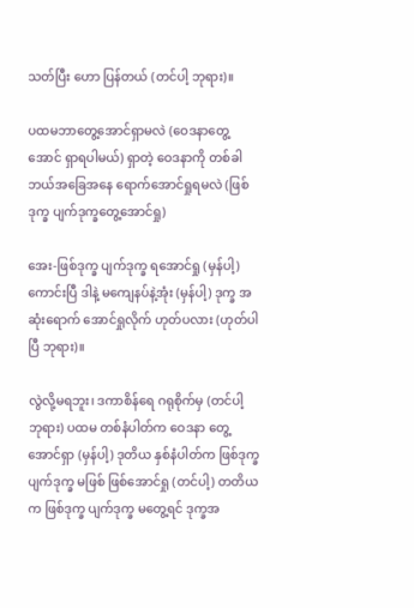သတ်ပြီး ဟော ပြန်တယ် (တင်ပါ့ ဘုရား)။

ပထမဘာတွေ့အောင်ရှာမလဲ (ဝေဒနာတွေ့အောင် ရှာရပါမယ်) ရှာတဲ့ ဝေဒနာကို တစ်ခါ ဘယ်အခြေအနေ ရောက်အောင်ရှုရမလဲ (ဖြစ်ဒုက္ခ ပျက်ဒုက္ခတွေ့အောင်ရှု)

အေး-ဖြစ်ဒုက္ခ ပျက်ဒုက္ခ ရအောင်ရှု (မှန်ပါ့) ကောင်းပြီ ဒါနဲ့ မကျေနပ်နဲ့အုံး (မှန်ပါ့) ဒုက္ခ အဆုံးရောက် အောင်ရှုလိုက် ဟုတ်ပလား (ဟုတ်ပါပြီ ဘုရား)။

လွဲလို့မရဘူး၊ ဒကာစိန်ရေ ဂရုစိုက်မှ (တင်ပါ့ ဘုရား) ပထမ တစ်နံပါတ်က ဝေဒနာ တွေ့အောင်ရှာ (မှန်ပါ့) ဒုတိယ နှစ်နံပါတ်က ဖြစ်ဒုက္ခ ပျက်ဒုက္ခ မဖြစ် ဖြစ်အောင်ရှု (တင်ပါ့) တတိယက ဖြစ်ဒုက္ခ ပျက်ဒုက္ခ မတွေ့ရင် ဒုက္ခအ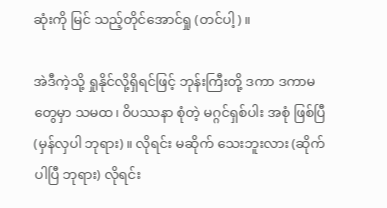ဆုံးကို မြင် သည့်တိုင်အောင်ရှု (တင်ပါ့)။

အဲဒီကဲ့သို့ ရှုနိုင်လို့ရှိရင်ဖြင့် ဘုန်းကြီးတို့ ဒကာ ဒကာမတွေမှာ သမထ၊ ဝိပဿနာ စုံတဲ့ မဂ္ဂင်ရှစ်ပါး အစုံ ဖြစ်ပြီ (မှန်လှပါ ဘုရား)။ လိုရင်း မဆိုက် သေးဘူးလား (ဆိုက် ပါပြီ ဘုရား) လိုရင်း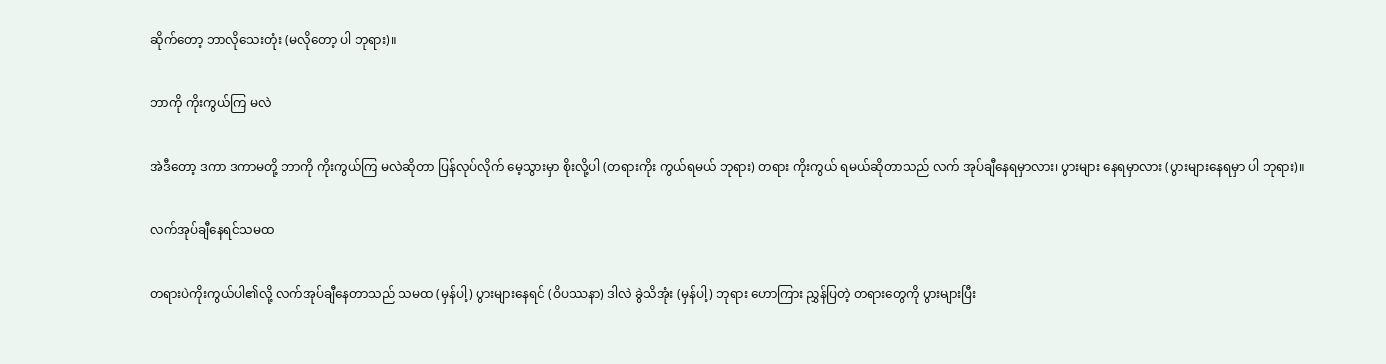ဆိုက်တော့ ဘာလိုသေးတုံး (မလိုတော့ ပါ ဘုရား)။

ဘာကို ကိုးကွယ်ကြ မလဲ

အဲဒီတော့ ဒကာ ဒကာမတို့ ဘာကို ကိုးကွယ်ကြ မလဲဆိုတာ ပြန်လုပ်လိုက် မေ့သွားမှာ စိုးလို့ပါ (တရားကိုး ကွယ်ရမယ် ဘုရား) တရား ကိုးကွယ် ရမယ်ဆိုတာသည် လက် အုပ်ချီနေရမှာလား၊ ပွားများ နေရမှာလား (ပွားများနေရမှာ ပါ ဘုရား)။

လက်အုပ်ချီနေရင်သမထ

တရားပဲကိုးကွယ်ပါ၏လို့ လက်အုပ်ချီနေတာသည် သမထ (မှန်ပါ့) ပွားများနေရင် (ဝိပဿနာ) ဒါလဲ ခွဲသိအုံး (မှန်ပါ့) ဘုရား ဟောကြား ညွှန်ပြတဲ့ တရားတွေကို ပွားများပြီး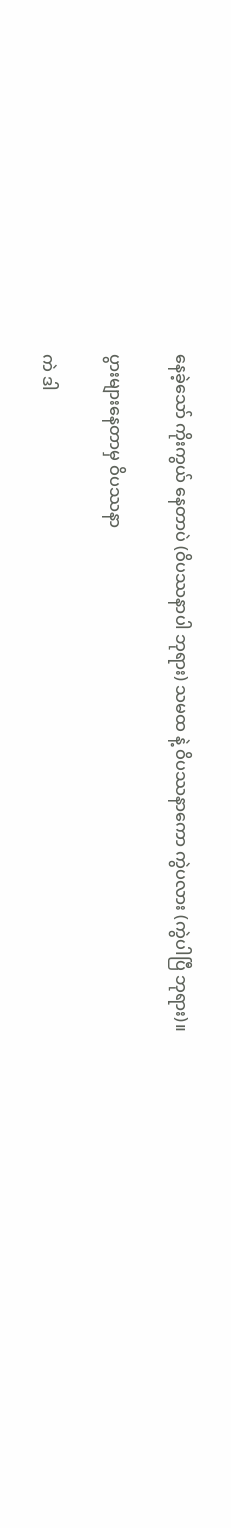နေခဲ့သော် ကိုးကွယ် နေတာပဲ (ဝိပဿနာပါ ဘုရား) သမထ နဲ့ ဝိပဿနာကော ကွဲပလား (ကွဲပါပြီ ဘုရား)။

ပွားများနေတာမှ ဝိပဿနာ

ကဲ ဒါ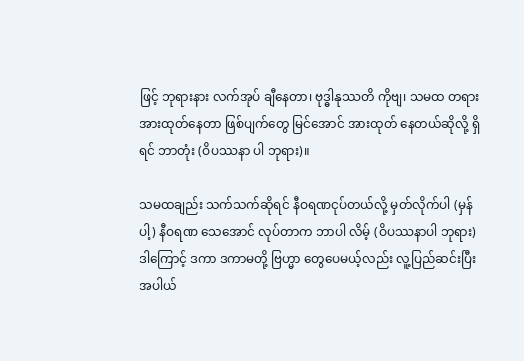ဖြင့် ဘုရားနား လက်အုပ် ချီနေတာ၊ ဗုဒ္ဓါနုဿတိ ကိုဗျ၊ သမထ တရား အားထုတ်နေတာ ဖြစ်ပျက်တွေ မြင်အောင် အားထုတ် နေတယ်ဆိုလို့ ရှိရင် ဘာတုံး (ဝိပဿနာ ပါ ဘုရား)။

သမထချည်း သက်သက်ဆိုရင် နီဝရဏငုပ်တယ်လို့ မှတ်လိုက်ပါ (မှန်ပါ့) နီဝရဏ သေအောင် လုပ်တာက ဘာပါ လိမ့် (ဝိပဿနာပါ ဘုရား) ဒါကြောင့် ဒကာ ဒကာမတို့ ဗြဟ္မာ တွေပေမယ့်လည်း လူ့ပြည်ဆင်းပြီး အပါယ်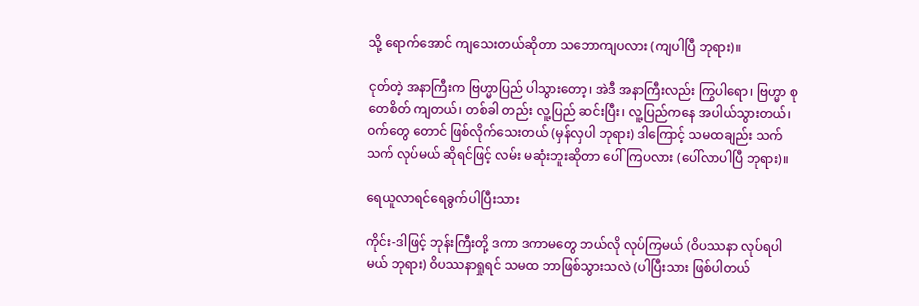သို့ ရောက်အောင် ကျသေးတယ်ဆိုတာ သဘောကျပလား (ကျပါပြီ ဘုရား)။

ငုတ်တဲ့ အနာကြီးက ဗြဟ္မာပြည် ပါသွားတော့၊ အဲဒီ အနာကြီးလည်း ကြွပါရော၊ ဗြဟ္မာ စုတေစိတ် ကျတယ်၊ တစ်ခါ တည်း လူ့ပြည် ဆင်းပြီး၊ လူ့ပြည်ကနေ အပါယ်သွားတယ်၊ ဝက်တွေ တောင် ဖြစ်လိုက်သေးတယ် (မှန်လှပါ ဘုရား) ဒါကြောင့် သမထချည်း သက်သက် လုပ်မယ် ဆိုရင်ဖြင့် လမ်း မဆုံးဘူးဆိုတာ ပေါ်ကြပလား (ပေါ်လာပါပြီ ဘုရား)။

ရေယူလာရင်ရေခွက်ပါပြီးသား

ကိုင်း-ဒါဖြင့် ဘုန်းကြီးတို့ ဒကာ ဒကာမတွေ ဘယ်လို လုပ်ကြမယ် (ဝိပဿနာ လုပ်ရပါမယ် ဘုရား) ဝိပဿနာရှုရင် သမထ ဘာဖြစ်သွားသလဲ (ပါပြီးသား ဖြစ်ပါတယ်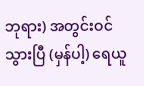ဘုရား) အတွင်းဝင်သွားပြီ (မှန်ပါ့) ရေယူ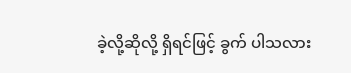ခဲ့လို့ဆိုလို့ ရှိရင်ဖြင့် ခွက် ပါသလား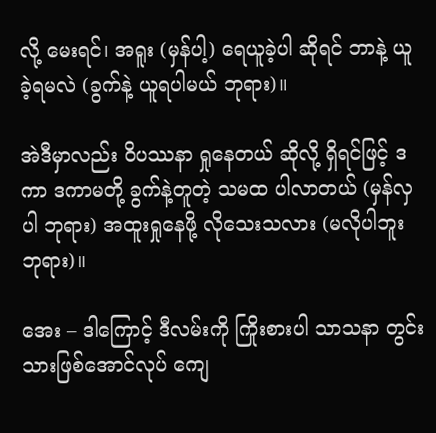လို့ မေးရင်၊ အရူး (မှန်ပါ့) ရေယူခဲ့ပါ ဆိုရင် ဘာနဲ့ ယူခဲ့ရမလဲ (ခွက်နဲ့ ယူရပါမယ် ဘုရား)။

အဲဒီမှာလည်း ဝိပဿနာ ရှုနေတယ် ဆိုလို့ ရှိရင်ဖြင့် ဒကာ ဒကာမတို့ ခွက်နဲ့တူတဲ့ သမထ ပါလာတယ် (မှန်လှပါ ဘုရား) အထူးရှုနေဖို့ လိုသေးသလား (မလိုပါဘူး ဘုရား)။

အေး – ဒါကြောင့် ဒီလမ်းကို ကြိုးစားပါ သာသနာ တွင်းသားဖြစ်အောင်လုပ် ကျေ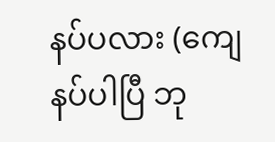နပ်ပလား (ကျေနပ်ပါပြီ ဘု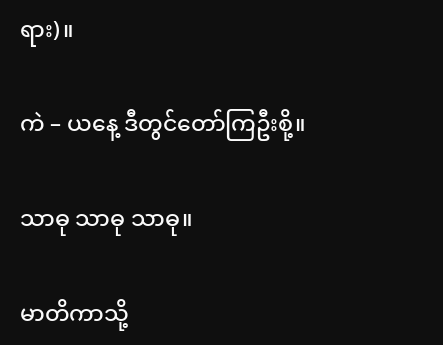ရား)။

ကဲ – ယနေ့ ဒီတွင်တော်ကြဦးစို့။

သာဓု သာဓု သာဓု။

မာတိကာသို့